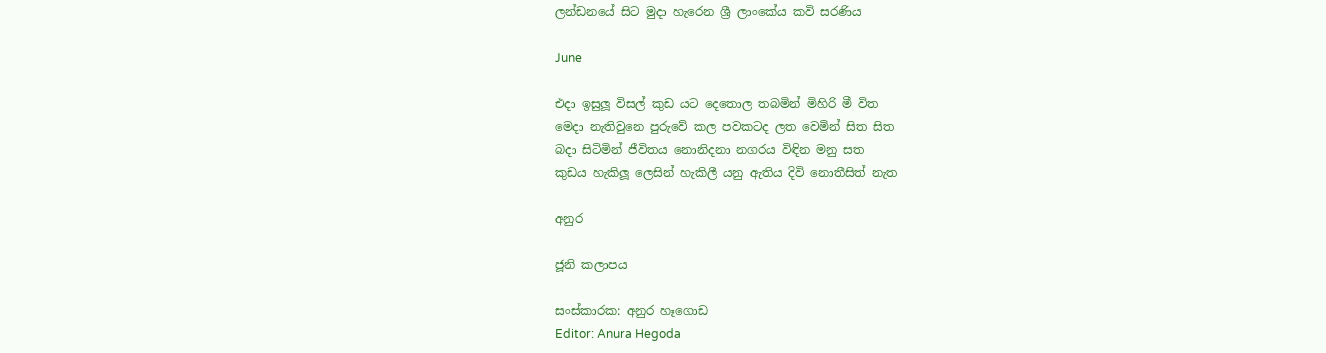ලන්ඩනයේ සිට මුදා හැරෙන ශ්‍රී ලාංකේය කවි සරණිය

June

එදා ඉසුලූ විසල් කුඩ යට දෙතොල තබමින් මිහිරි මී විත
මෙදා නැතිවුනෙ පුරුවේ කල පවකටද ලත වෙමින් සිත සිත
බදා සිටිමින් ජීවිතය නොනිදනා නගරය විඳින මනු සත
කුඩය හැකිලූ ලෙසින් හැකිලී යනු ඇතිය දිවි නොතීසිත් නැත

අනුර

ජූනි කලාපය

සංස්කාරක: අනුර හෑගොඩ
Editor: Anura Hegoda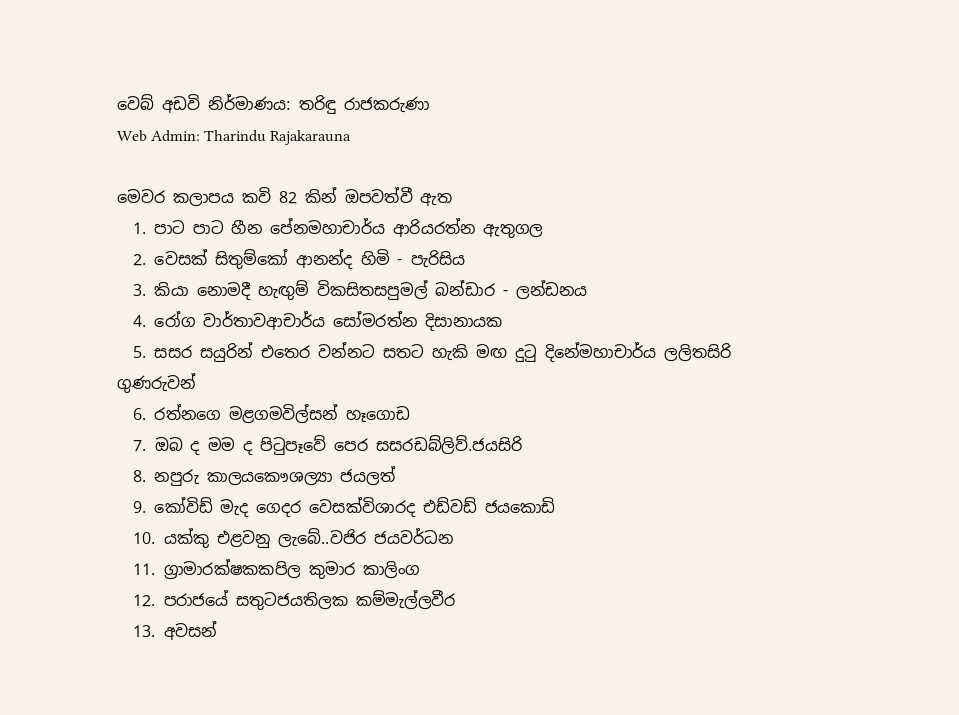වෙබ් අඩවි නිර්මාණය: තරිඳු රාජකරුණා
Web Admin: Tharindu Rajakarauna

මෙවර කලාපය කවි 82 කින් ඔපවත්වී ඇත
  1. පාට පාට හීන පේනමහාචාර්ය ආරියරත්න ඇතුගල
  2. වෙසක් සිතුම්කෝ ආනන්ද හිමි - පැරිසිය
  3. කියා නොමදී හැඟුම් විකසිතසපුමල් බන්ඩාර - ලන්ඩනය
  4. රෝග වාර්තාවආචාර්ය සෝමරත්න දිසානායක
  5. සසර සයුරින් එතෙර වන්නට සතට හැකි මඟ දුටු දිනේමහාචාර්ය ලලිතසිරි ගුණරුවන්
  6. රත්නගෙ මළගමවිල්සන් හෑගොඩ
  7. ඔබ ද මම ද පිටුපෑවේ පෙර සසරඩබ්ලිව්.ජයසිරි
  8. නපුරු කාලයකෞශල්‍යා ජයලත්
  9. කෝවිඩ් මැද ගෙදර වෙසක්විශාරද එඩ්වඩ් ජයකොඩි
  10. යක්කු එළවනු ලැබේ..වජිර ජයවර්ධන
  11. ග්‍රාමාරක්ෂකකපිල කුමාර කාලිංග
  12. පරාජයේ සතුටජයතිලක කම්මැල්ලවීර
  13. අවසන්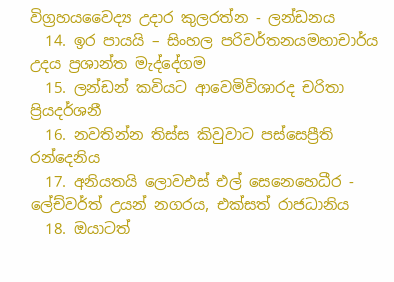විග්‍රහයවෛද්‍ය උදාර කුලරත්න - ලන්ඩනය
  14. ඉර පායයි – සිංහල පරිවර්තනයමහාචාර්ය උදය ප්‍රශාන්ත මැද්දේගම
  15. ලන්ඩන් කවියට ආවෙමිවිශාරද චරිතා ප්‍රියදර්ශනී
  16. නවතින්න තිස්ස කිවුවාට පස්සෙප්‍රීති රන්දෙනිය
  17. අනියතයි ලොවඑස් එල් සෙනෙහෙධීර - ලේච්වර්ත් උයන් නගරය, එක්සත් රාජධානිය
  18. ඔයාටත්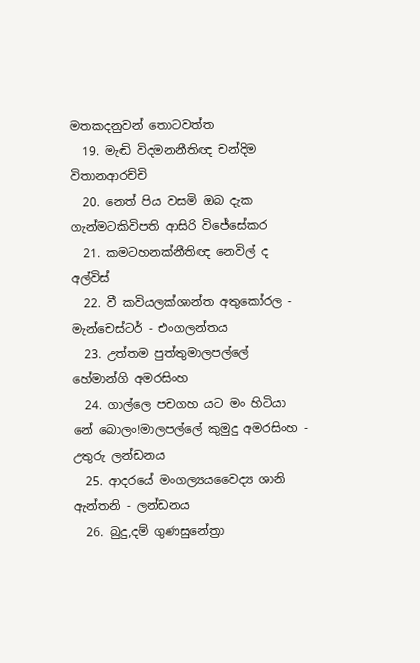මතකදනුවන් තොටවත්ත
  19. මැඬි විදමනනීතිඥ චන්දිම විතානආරච්චි
  20. නෙත් පිය වසමි ඔබ දැක ගැන්මටකිවිපති ආසිරි විජේසේකර
  21. කමටහනක්නීතිඥ නෙවිල් ද අල්විස්
  22. වී කවියලක්ශාන්ත අතුකෝරල - මැන්චෙස්ටර් - එංගලන්තය
  23. උත්තම පුත්තුමාලපල්ලේ හේමාන්ගි අමරසිංහ
  24. ගාල්ලෙ පචගහ යට මං හිටියා නේ බොලං!මාලපල්ලේ කුමුදු අමරසිංහ - උතුරු ලන්ඩනය
  25. ආදරයේ මංගල්‍යයවෛද්‍ය ශානි ඇන්තනි - ලන්ඩනය
  26. බුදු,දම් ගුණසුනේත්‍රා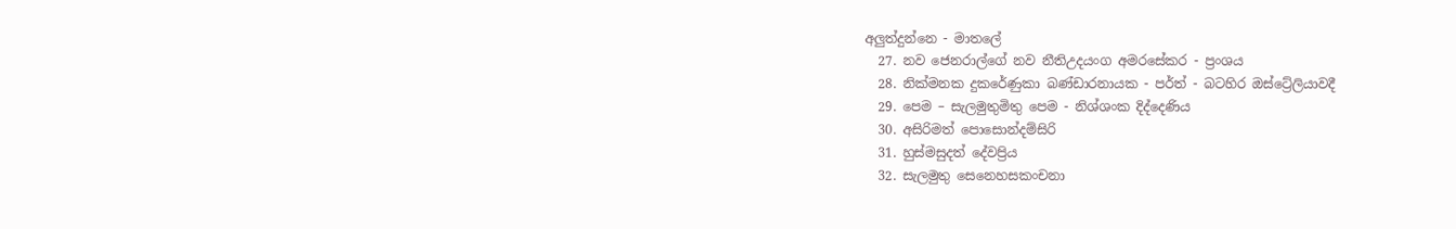අලුත්දුන්නෙ - මාතලේ
  27. නව ජෙනරාල්ගේ නව නීතිඋදයංග අමරසේකර - ප්‍රංශය
  28. නික්මනක දුකරේණුකා බණ්ඩාරනායක - පර්ත් - බටහිර ඔස්ට්‍රේලියාවදී
  29. පෙම – සැලමුතුමිතු පෙම - නිශ්ශංක දිද්දෙණිය
  30. අසිරිමත් පොසොන්දම්සිරි
  31. හුස්මසුදත් දේවප්‍රිය
  32. සැලමුතු සෙනෙහසකංචනා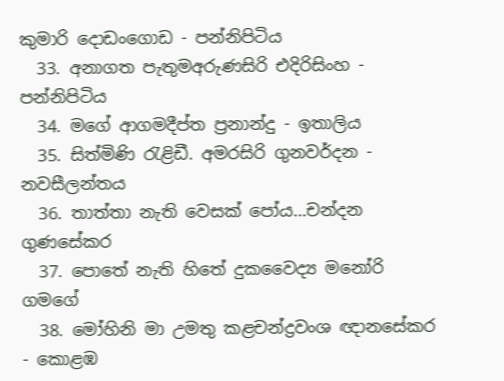කුමාරි දොඩංගොඩ - පන්නිපිටිය
  33. අනාගත පැතුමඅරුණසිරි එදිරිසිංහ - පන්නිපිටිය
  34. මගේ ආගමදීප්ත ප්‍රනාන්දු - ඉතාලිය
  35. සිත්මිණි රැළිඩී. අමරසිරි ගුනවර්දන - නවසීලන්තය
  36. තාත්තා නැති වෙසක් පෝය…චන්දන ගුණසේකර
  37. පොතේ නැති හිතේ දුකවෛද්‍ය මනෝරි ගමගේ
  38. මෝහිනි මා උමතු කළචන්ද්‍රවංශ ඥානසේකර - කොළඹ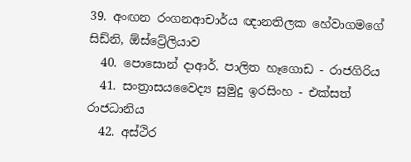39. අංඟන රංගනආචාර්ය ඥානතිලක හේවාගමගේ සිඩ්නි, ඕස්ට්‍රේලියාව
  40. පොසොන් දාආර්. පාලිත හෑගොඩ - රාජගිරිය
  41. සංත්‍රාසයවෛද්‍ය සුමුදු ඉරසිංහ - එක්සත් රාජධානිය
  42. අස්ථිර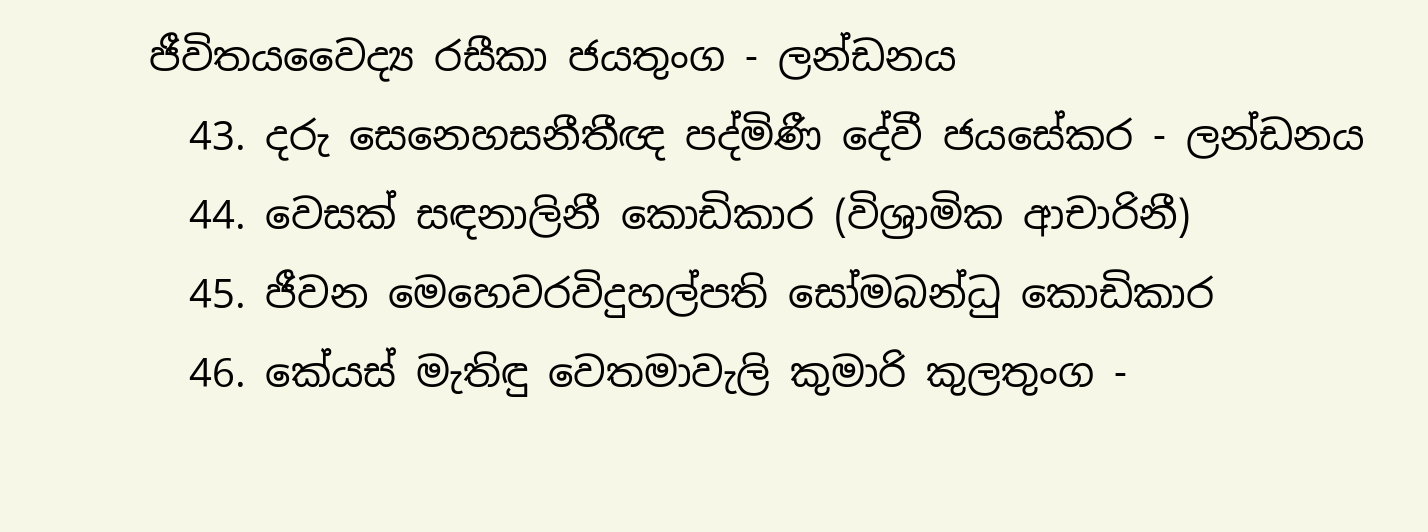ජීවිතයවෛද්‍ය රසීකා ජයතුංග - ලන්ඩනය
  43. දරු සෙනෙහසනීතීඥ පද්මිණී දේවී ජයසේකර - ලන්ඩනය
  44. වෙසක් සඳනාලිනී කොඩිකාර (විශ්‍රාමික ආචාරිනී)
  45. ජීවන මෙහෙවරවිදුහල්පති සෝමබන්ධු කොඩිකාර
  46. කේයස් මැතිඳු වෙතමාවැලි කුමාරි කුලතුංග -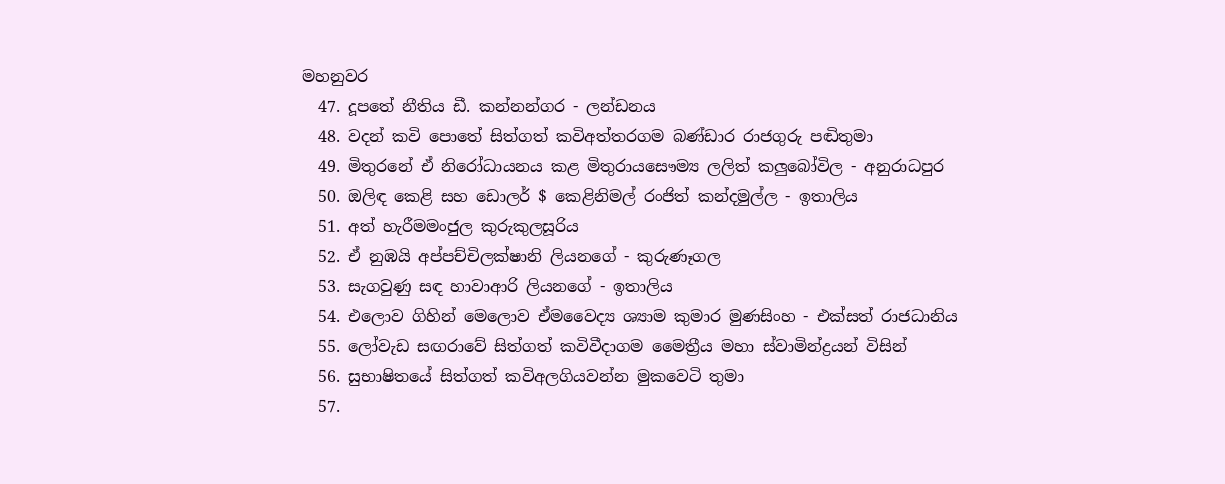මහනුවර
  47. දූපතේ නීතිය ඩී. කන්නන්ගර - ලන්ඩනය
  48. වදන් කවි පොතේ සිත්ගත් කවිඅත්තරගම බණ්ඩාර රාජගුරු පඬිතුමා
  49. මිතුරනේ ඒ නිරෝධායනය කළ මිතුරායසෞම්‍ය ලලිත් කලුබෝවිල - අනුරාධපුර
  50. ඔලිඳ කෙළි සහ ඩොලර් $ කෙළිනිමල් රංජිත් කන්දමුල්ල - ඉතාලිය
  51. අත් හැරීමමංජුල කුරුකුලසූරිය
  52. ඒ නුඹයි අප්පච්චිලක්ෂානි ලියනගේ - කුරුණෑගල
  53. සැගවුණු සඳ හාවාආරි ලියනගේ - ඉතාලිය
  54. එලොව ගිහින් මෙලොව ඒමවෛද්‍ය ශ්‍යාම කුමාර මුණසිංහ - එක්සත් රාජධානිය
  55. ලෝවැඩ සඟරාවේ සිත්ගත් කවිවීදාගම මෛත්‍රීය මහා ස්වාමින්ද්‍රයන් විසින්
  56. සුභාෂිතයේ සිත්ගත් කවිඅලගියවන්න මුකවෙටි තුමා
  57.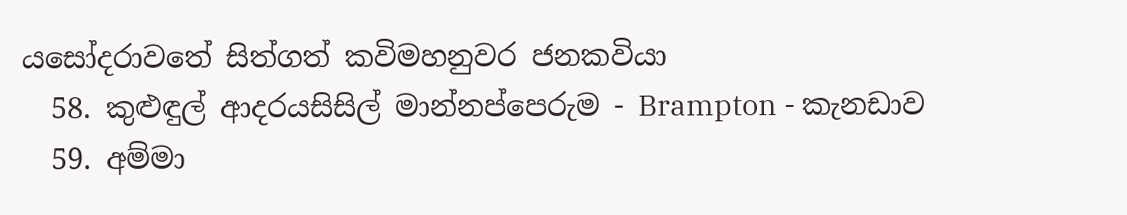යසෝදරාවතේ සිත්ගත් කවිමහනුවර ජනකවියා
  58. කුළුඳුල් ආදරයසිසිල් මාන්නප්පෙරුම - Brampton - කැනඩාව
  59. අම්මා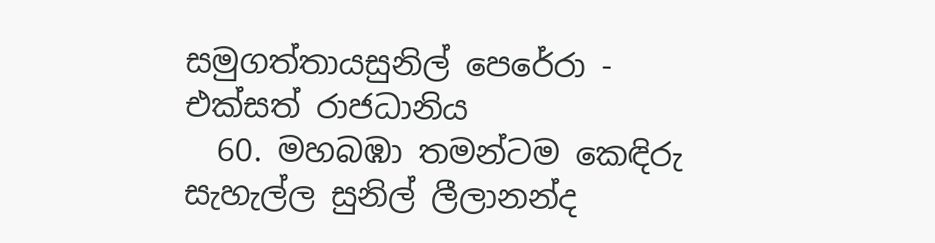සමුගත්තායසුනිල් පෙරේරා - එක්සත් රාජධානිය
  60. මහබඹා තමන්ටම කෙඳිරු සැහැල්ල සුනිල් ලීලානන්ද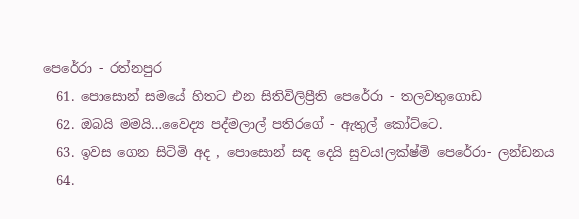පෙරේරා - රත්නපුර
  61. පොසොන් සමයේ හිතට එන සිතිවිලිප්‍රීති පෙරේරා - තලවතුගොඩ
  62. ඔබයි මමයි…වෛද්‍ය පද්මලාල් පතිරගේ - ඇතුල් කෝට්ටෙ.
  63. ඉවස ගෙන සිටිමි අද , පොසොන් සඳ දෙයි සුවය!ලක්ෂ්මි පෙරේරා- ලන්ඩනය
  64.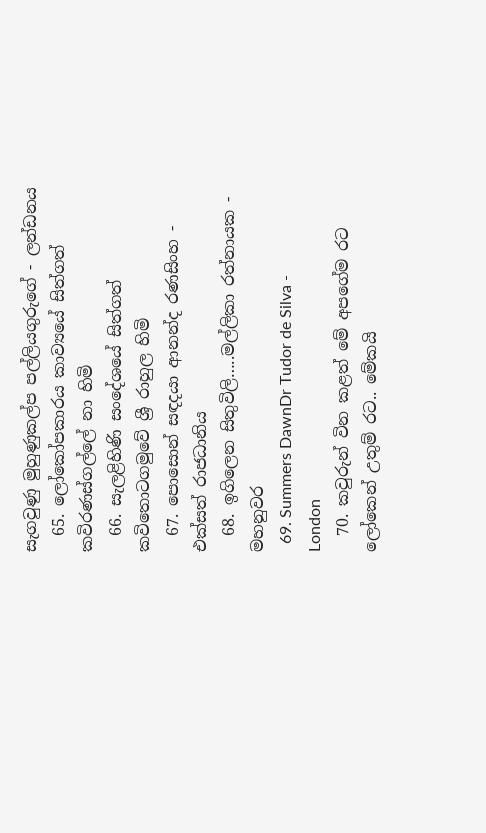සැගවුණු මුහුණුකල්ප පල්ලියගුරුගේ - ලන්ඩනය
  65. ලෝකෝපකාරය කාව්‍යයේ සිත්ගත් කවිරණස්ගල්ලේ නා හිමි
  66. සැලළිහිණි සංදේශයේ සිත්ගත් කවිතොටගමුවේ ශ්‍රී රාහුල හිමි
  67. පොසොන් සඳදයා ආනන්ද රණසිංහ - එක්සත් රාජධානිය
  68. ඉගිලෙන සිතුවිලි…..මල්ලිකා රත්නායක - මහනුවර
  69. Summers DawnDr Tudor de Silva - London
  70. කවුරුන් වින කළත් මේ අපගේම රට ලෝකෙන් උතුම් රට.. මේකයි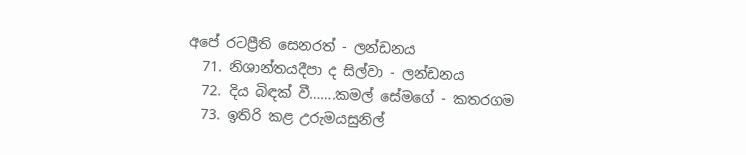අපේ රටප්‍රීති සෙනරත් - ලන්ඩනය
  71. නිශාන්තයදීපා ද සිල්වා - ලන්ඩනය
  72. දිය බිඳක් වී…….කමල් සේමගේ - කතරගම
  73. ඉතිරි කළ උරුමයසුනිල්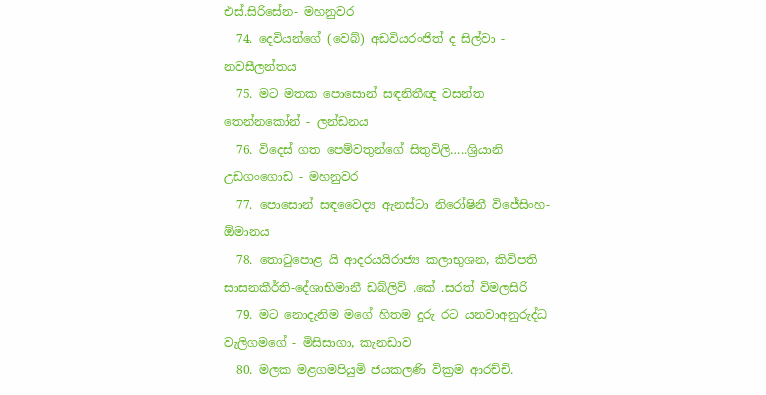එස්.සිරිසේන- මහනුවර
  74. දෙවියන්ගේ (වෙබ්) අඩවියරංජිත් ද සිල්වා - නවසීලන්තය
  75. මට මතක පොසොන් සඳනිතීඥ වසන්ත තෙන්නකෝන් - ලන්ඩනය
  76. විදෙස් ගත පෙම්වතුන්ගේ සිතුවිලි…..ශ්‍රියානි උඩගංගොඩ - මහනුවර
  77. පොසොන් සඳවෛද්‍ය ඇනස්ටා නිරෝෂිනී විජේසිංහ- ඕමානය
  78. තොටුපොළ යි ආදරයයිරාජ්‍ය කලාභුශන, කිවිපති සාසනකීර්ති-දේශාභිමානී ඩබ්ලිව් .කේ .සරත් විමලසිරි
  79. මට නොදැනිම මගේ හිතම දුරු රට යනවාඅනුරුද්ධ වැලිගමගේ - මිසිසාගා, කැනඩාව
  80. මලක මළගමපියුමි ජයකලණි වික්‍රම ආරච්චි.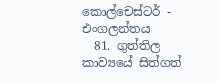කොල්චෙස්ටර් - එංගලන්තය
  81. ගුත්තිල කාව්‍යයේ සිත්ගත්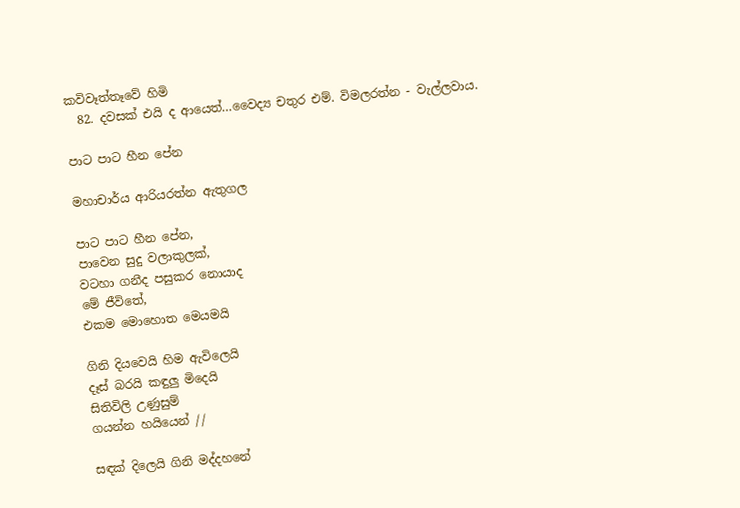කවිවෑත්තෑවේ හිමි
  82. දවසක් එයි ද ආයෙත්…වෛද්‍ය චතුර එම්. විමලරත්න - වැල්ලවාය.

පාට පාට හීන පේන

මහාචාර්ය ආරියරත්න ඇතුගල

පාට පාට හීන පේන,
පාවෙන සුදු වලාකුලක්,
වටහා ගනීද පසුකර නොයාද
මේ ජීවිතේ,
එකම මොහොත මෙයමයි

ගිනි දියවෙයි හිම ඇවිලෙයි
දෑස් බරයි කඳුලු මිදෙයි
සිතිවිලි උණුසුම්
ගයන්න හයියෙන් //

සඳක් දිලෙයි ගිනි මද්දහනේ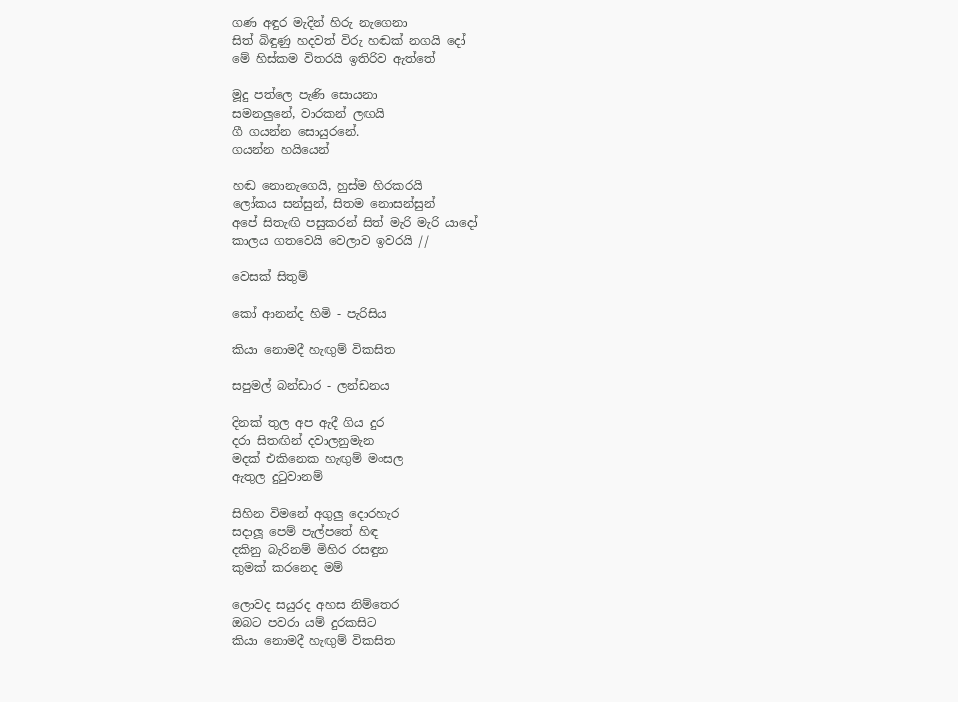ගණ අඳුර මැදින් හිරු නැගෙනා
සිත් බිඳුණු හදවත් විරු හඬක් නගයි දෝ
මේ හිස්කම විතරයි ඉතිරිව ඇත්තේ

මූදු පත්ලෙ පැණි සොයනා
සමනලුනේ, වාරකන් ලඟයි
ගී ගයන්න සොයුරනේ.
ගයන්න හයියෙන්

හඬ නොනැගෙයි, හුස්ම හිරකරයි
ලෝකය සන්සුන්, සිතම නොසන්සුන්
අපේ සිතැඟි පසුකරන් සිත් මැරි මැරි යාදෝ
කාලය ගතවෙයි වෙලාව ඉවරයි //

වෙසක් සිතුම්

කෝ ආනන්ද හිමි - පැරිසිය

කියා නොමදී හැඟුම් විකසිත

සපුමල් බන්ඩාර - ලන්ඩනය

දිනක් තුල අප ඇදී ගිය දුර
දරා සිතඟින් දවාලනුමැන
මදක් එකිනෙක හැඟුම් මංසල
ඇතුල දුටුවානම්

සිහින විමනේ අගුලු දොරහැර
සදාලූ පෙම් පැල්පතේ හිඳ
දකිනු බැරිනම් මිහිර රසඳුන
කුමක් කරනෙද මම්

ලොවද සයුරද අහස නිම්තෙර
ඔබට පවරා යම් දුරකසිට
කියා නොමදී හැඟුම් විකසිත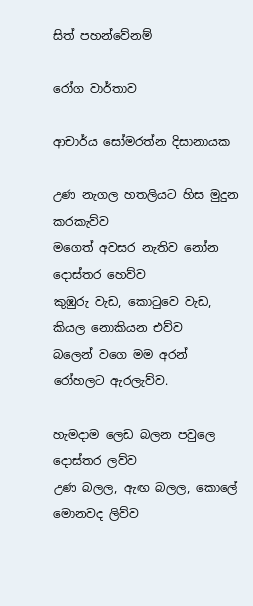සිත් පහන්වේනම්

රෝග වාර්තාව

ආචාර්ය සෝමරත්න දිසානායක

උණ නැගල හතලියට හිස මුදුන කරකැව්ව
මගෙත් අවසර නැතිව නෝන දොස්තර හෙව්ව
කුඹුරු වැඩ, කොටුවෙ වැඩ, කියල නොකියන එව්ව
බලෙන් වගෙ මම අරන් රෝහලට ඇරලැව්ව.

හැමදාම ලෙඩ බලන පවුලෙ දොස්තර ලව්ව
උණ බලල, ඇඟ බලල, කොලේ මොනවද ලිව්ව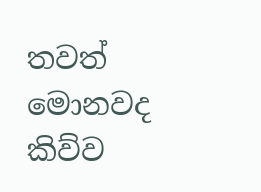තවත් මොනවද කිව්ව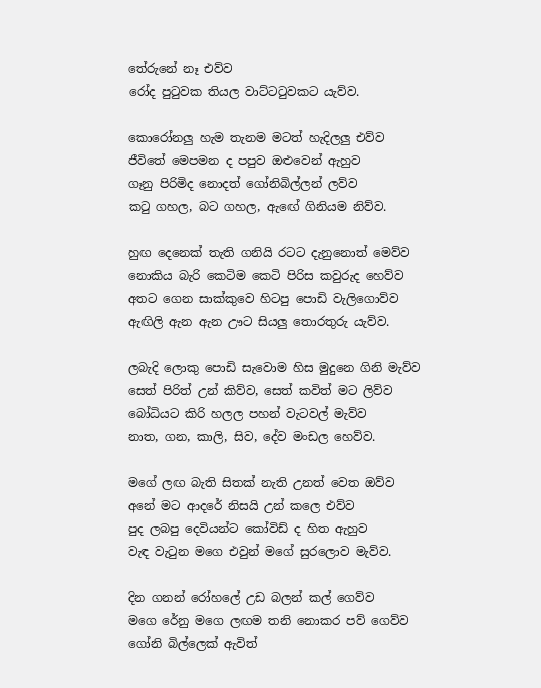තේරුනේ නෑ එව්ව
රෝද පුටුවක තියල වාට්ටටුවකට යැව්ව.

කොරෝනලු හැම තැනම මටත් හැදිලලු එව්ව
ජීවිතේ මෙපමන ද පපුව ඔළුවෙන් ඇහුව
ගෑනු පිරිමිද නොදත් ගෝනිබිල්ලන් ලව්ව
කටු ගහල, බට ගහල, ඇඟේ ගිනියම නිව්ව.

හුඟ දෙනෙක් තැති ගනියි රටට දැනුනොත් මෙව්ව
නොකිය බැරි කෙටිම කෙටි පිරිස කවුරුද හෙව්ව
අතට ගෙන සාක්කුවෙ හිටපු පොඩි වැලිගොව්ව
ඇඟිලි ඇන ඇන ඌට සියලු තොරතුරු යැව්ව.

ලබැදි ලොකු පොඩි සැවොම හිස මුදුනෙ ගිනි මැව්ව
සෙත් පිරිත් උන් කිව්ව, සෙත් කවිත් මට ලිව්ව
බෝධියට කිරි හලල පහන් වැටවල් මැව්ව
නාත, ගන, කාලි, සිව, දේව මංඩල හෙව්ව.

මගේ ලඟ බැති සිතක් නැති උනත් වෙත ඔව්ව
අනේ මට ආදරේ නිසයි උන් කලෙ එව්ව
පුද ලබපු දෙවියන්ට කෝවිඩ් ද හිත ඇහුව
වැඳ වැටුන මගෙ එවුන් මගේ සුරලොව මැව්ව.

දින ගනන් රෝහලේ උඩ බලන් කල් ගෙව්ව
මගෙ රේනු මගෙ ලඟම තනි නොකර පව් ගෙව්ව
ගෝනි බිල්ලෙක් ඇවිත්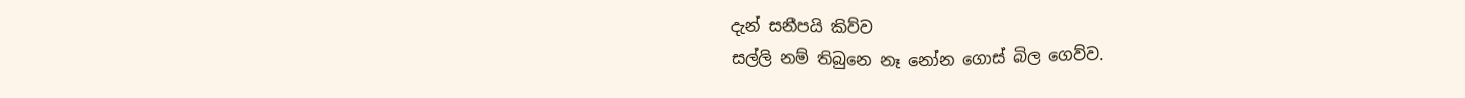දැන් සනීපයි කිව්ව
සල්ලි නම් තිබුනෙ නෑ නෝන ගොස් බිල ගෙව්ව.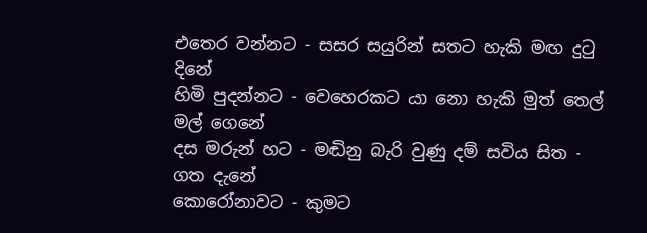එතෙර වන්නට - සසර සයුරින් සතට හැකි මඟ දුටු දිනේ
හිමි පුදන්නට - වෙහෙරකට යා නො හැකි මුත් තෙල් මල් ගෙනේ
දස මරුන් හට - මඬිනු බැරි වුණු දම් සවිය සිත - ගත දැනේ
කොරෝනාවට - කුමට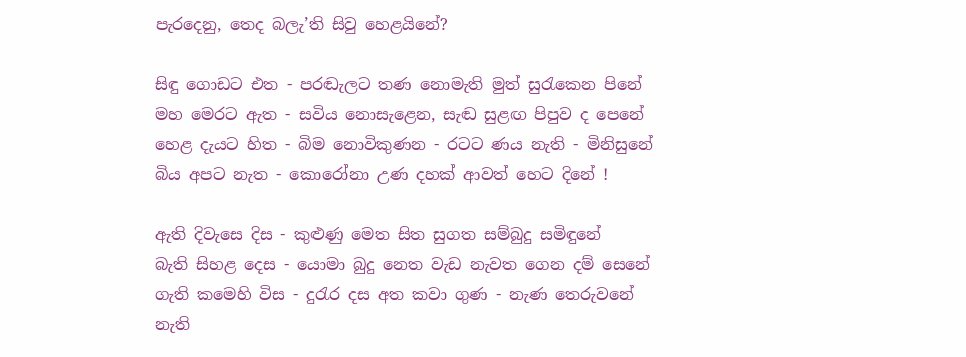පැරදෙනු, තෙද බලැ’ති සිවු හෙළයිනේ?

සිඳු ගොඩට එත - පරඬැලට තණ නොමැති මුත් සුරැකෙන පිනේ
මහ මෙරට ඇත - සවිය නොසැළෙන, සැඬ සුළඟ පිපුව ද පෙනේ
හෙළ දැයට හිත - බිම නොවිකුණන - රටට ණය නැති - මිනිසුනේ
බිය අපට නැත - කොරෝනා උණ දහක් ආවත් හෙට දිනේ !

ඇති දිවැසෙ දිස - කුළුණු මෙත සිත සුගත සම්බුදු සමිඳුනේ
බැති සිහළ දෙස - යොමා බුදු නෙත වැඩ නැවත ගෙන දම් සෙනේ
ගැති කමෙහි විස - දුරැර දස අත කවා ගුණ - නැණ තෙරුවනේ
නැති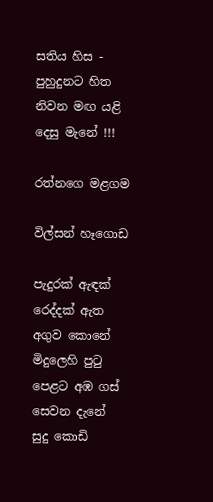සතිය හිස - පුහුදුනට හිත නිවන මඟ යළි දෙසු මැනේ !!!

රත්නගෙ මළගම

විල්සන් හෑගොඩ

පැදුරක් ඇඳක් රෙද්දක් ඇත අගුව කොනේ
මිදුලෙහි පුටු පෙළට අඹ ගස් සෙවන දැනේ
සුදු කොඩි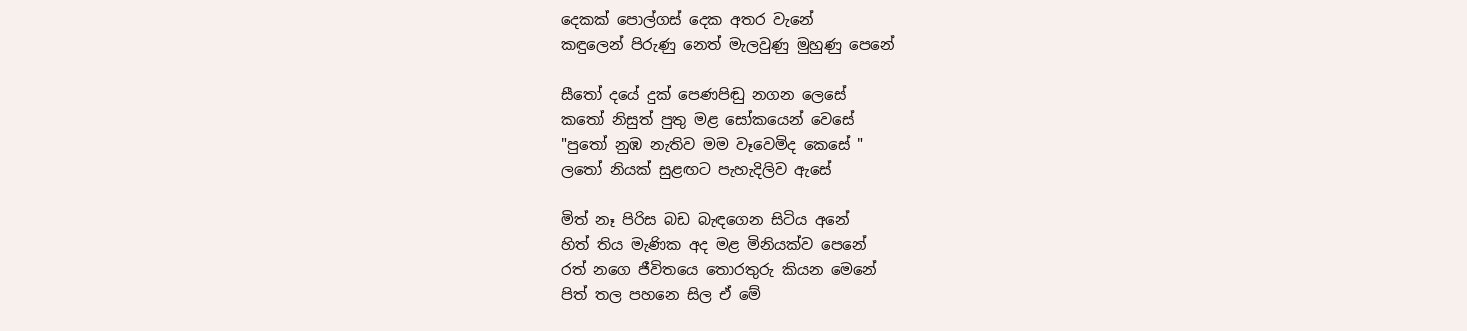දෙකක් පොල්ගස් දෙක අතර වැනේ
කඳුලෙන් පිරුණු නෙත් මැලවුණු මුහුණු පෙනේ

සීතෝ දයේ දුක් පෙණපිඬු නගන ලෙසේ
කතෝ නිසුත් පුතු මළ සෝකයෙන් වෙසේ
"පුතෝ නුඹ නැතිව මම වෑවෙමිද කෙසේ "
ලතෝ නියක් සුළඟට පැහැදිලිව ඇසේ

මිත් නෑ පිරිස බඩ බැඳගෙන සිටිය අනේ
හිත් තිය මැණික අද මළ මිනියක්ව පෙනේ
රත් නගෙ ජීවිතයෙ තොරතුරු කියන මෙනේ
පිත් තල පහනෙ සිල ඒ මේ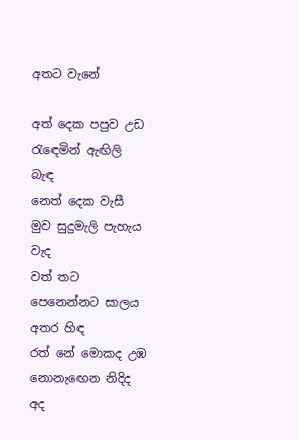අතට වැනේ

අත් දෙක පපුව උඩ රැඳෙමින් ඇඟිලි බැඳ
නෙත් දෙක වැසී මුව සුදුමැලි පැහැය වැද
වත් තට පෙනෙන්නට සාලය අතර හිඳ
රත් නේ මොකද උඹ නොනැඟෙන නිදිද අද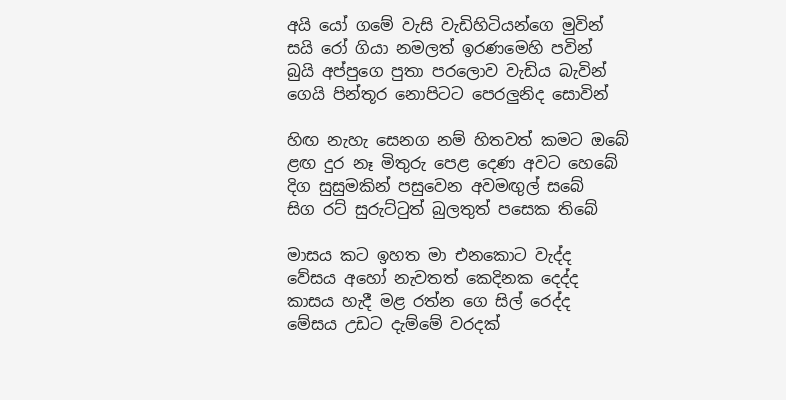අයි යෝ ගමේ වැසි වැඩිහිටියන්ගෙ මුවින්
සයි රෝ ගියා නමලත් ඉරණමෙහි පවින්
බුයි අප්පුගෙ පුතා පරලොව වැඩිය බැවින්
ගෙයි පින්තූර නොපිටට පෙරලුනිද සොවින්

හිඟ නැහැ සෙනග නම් හිතවත් කමට ඔබේ
ළඟ දුර නෑ මිතුරු පෙළ දෙණ අවට හෙබේ
දිග සුසුමකින් පසුවෙන අවමඟුල් සබේ
සිග රට් සුරුට්ටුත් බුලතුත් පසෙක තිබේ

මාසය කට ඉහත මා එනකොට වැද්ද
වේසය අහෝ නැවතත් කෙදිනක දෙද්ද
කාසය හැදී මළ රත්න ගෙ සිල් රෙද්ද
මේසය උඩට දැම්මේ වරදක්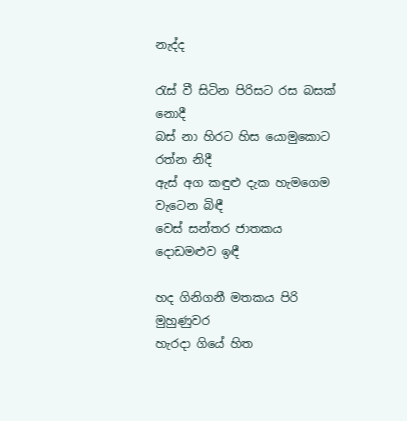නැද්ද

රැස් වී සිටින පිරිසට රස බසක් නොදී
බස් නා හිරට හිස යොමුකොට රත්න නිදී
ඇස් අග කඳුළු දැක හැමගෙම වැටෙන බිඳී
වෙස් සන්තර ජාතකය දොඩමළුව ඉඳී

හද ගිනිගනී මතකය පිරි මුහුණුවර
හැරදා ගියේ හිත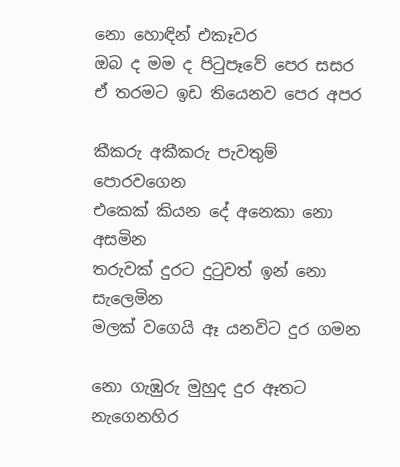නො හොඳින් එකෑවර
ඔබ ද මම ද පිටුපෑවේ පෙර සසර
ඒ තරමට ඉඩ තියෙනව පෙර අපර

කීකරු අකීකරු පැවතුම් පොරවගෙන
එකෙක් කියන දේ අනෙකා නො අසමින
තරුවක් දුරට දුටුවත් ඉන් නො සැලෙමින
මලක් වගෙයි ඈ යනවිට දුර ගමන

නො ගැඹුරු මුහුද දුර ඈතට නැගෙනහිර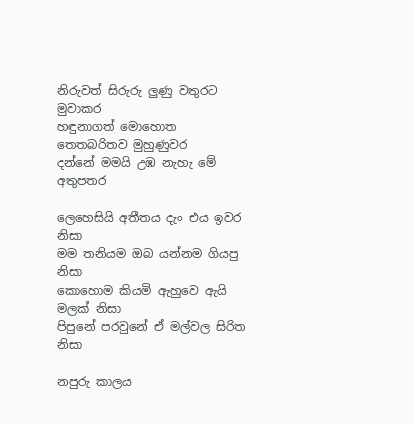නිරුවත් සිරුරු ලුණු වතුරට මුවාකර
හඳුනාගත් මොහොත තෙතබරිතව මුහුණුවර
දන්නේ මමයි උඹ නැහැ මේ අතුපතර

ලෙහෙසියි අතීතය දැං එය ඉවර නිසා
මම තනියම ඔබ යන්නම ගියපු නිසා
කොහොම කියමි ඇහුවෙ ඇයි මලක් නිසා
පිපුනේ පරවුනේ ඒ මල්වල සිරිත නිසා

නපුරු කාලය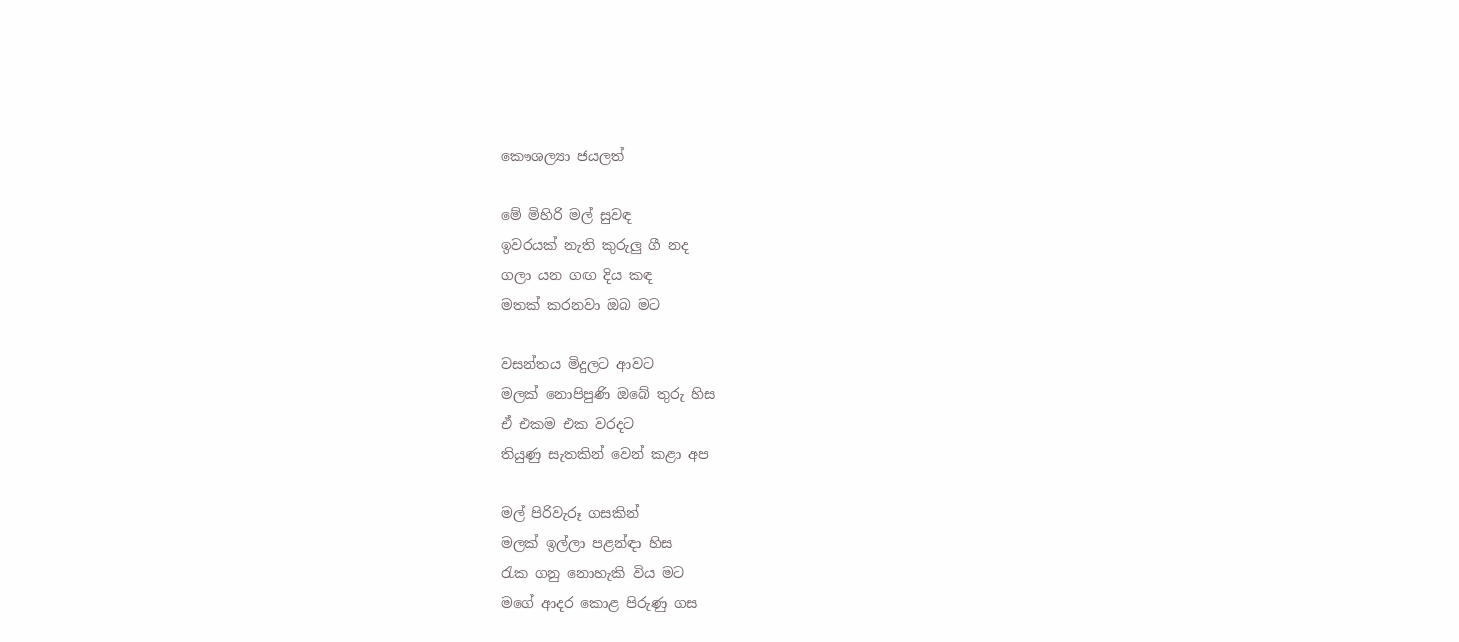කෞශල්‍යා ජයලත්

මේ මිහිරි මල් සුවඳ
ඉවරයක් නැති කුරුලු ගී නද
ගලා යන ගඟ දිය කඳ
මතක් කරනවා ඔබ මට

වසන්තය මිදුලට ආවට
මලක් නොපිපුණි ඔබේ තුරු හිස
ඒ එකම එක වරදට
තියුණු සැතකින් වෙන් කළා අප

මල් පිරිවැරූ ගසකින්
මලක් ඉල්ලා පළන්ඳා හිස
රැක ගනු නොහැකි විය මට
මගේ ආදර කොළ පිරුණු ගස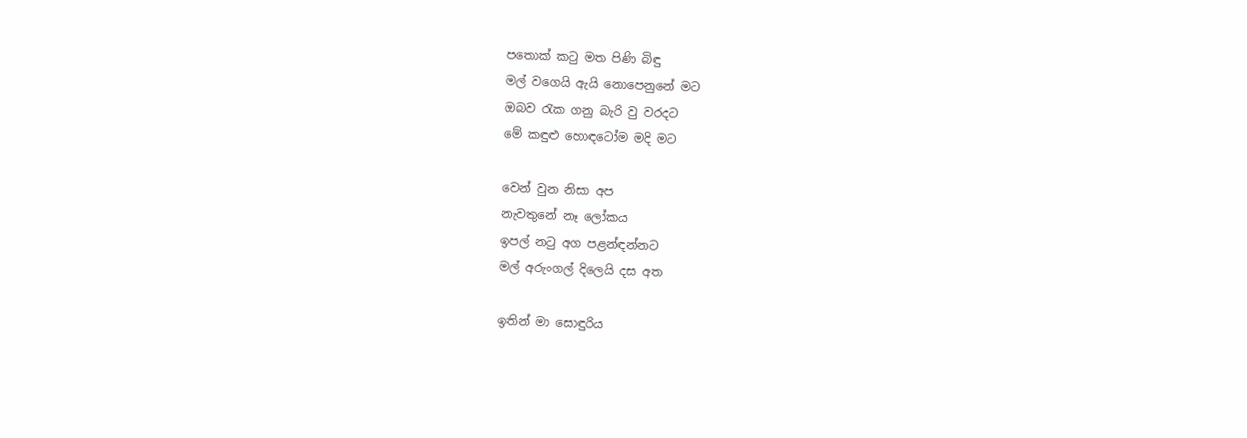පතොක් කටු මත පිණි බිඳු
මල් වගෙයි ඇයි නොපෙනුනේ මට
ඔබව රැක ගනු බැරි වු වරදට
මේ කඳුළු හොඳටෝම මදි මට

වෙන් වුන නිසා අප
නැවතුනේ නෑ ලෝකය
ඉපල් නටු අග පළන්ඳන්නට
මල් අරුංගල් දිලෙයි දස අත

ඉතින් මා සොඳුරිය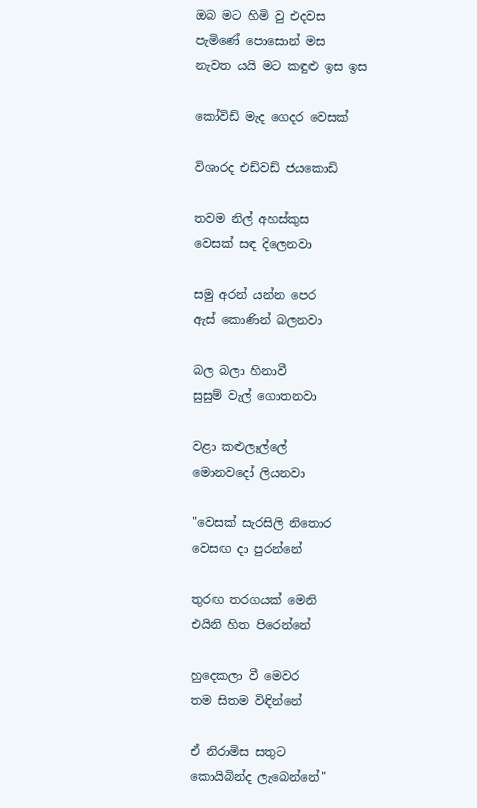ඔබ මට හිමි වු එදවස
පැමිණේ පොසොන් මස
නැවත යයි මට කඳුළු ඉස ඉස

කෝවිඩ් මැද ගෙදර වෙසක්

විශාරද එඩ්වඩ් ජයකොඩි

තවම නිල් අහස්කුස
වෙසක් සඳ දිලෙනවා

සමු අරන් යන්න පෙර
ඇස් කොණින් බලනවා

බල බලා හිනාවී
සුසුම් වැල් ගොතනවා

වළා කළුලෑල්ලේ
මොනවදෝ ලියනවා

"වෙසක් සැරසිලි නිතොර
වෙසඟ දා පුරන්නේ

තුරඟ තරගයක් මෙනි
එයිනි හිත පිරෙන්නේ

හුදෙකලා වී මෙවර
තම සිතම විඳින්නේ

ඒ නිරාමිස සතුට
කොයිබින්ද ලැබෙන්නේ"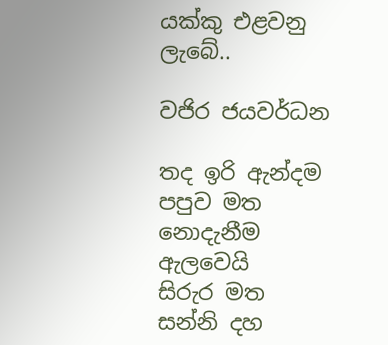යක්කු එළවනු ලැබේ..

වජිර ජයවර්ධන

තද ඉරි ඇන්දම
පපුව මත
නොදැනීම ඇලවෙයි
සිරුර මත
සන්නි දහ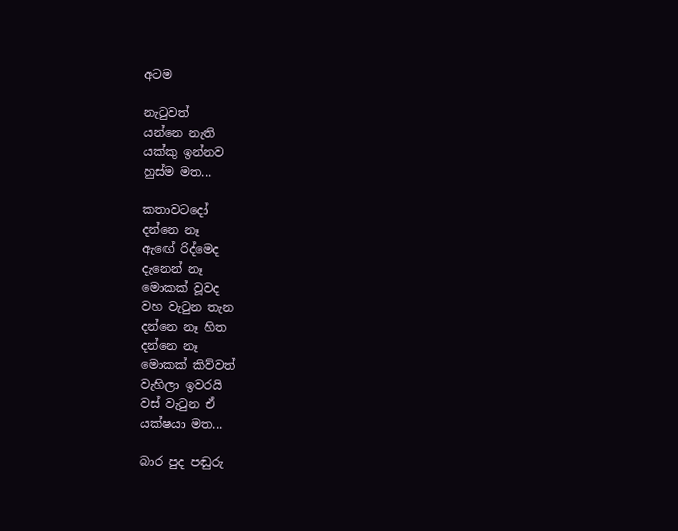අටම

නැටුවත්
යන්නෙ නැති
යක්කු ඉන්නව
හුස්ම මත...

කතාවටදෝ
දන්නෙ නෑ
ඇඟේ රිද්මෙද
දැනෙන් නෑ
මොකක් වූවද
වහ වැටුන තැන
දන්නෙ නෑ හිත
දන්නෙ නෑ
මොකක් කිව්වත්
වැහිලා ඉවරයි
වස් වැටුන ඒ
යක්ෂයා මත...

බාර පුද පඬුරු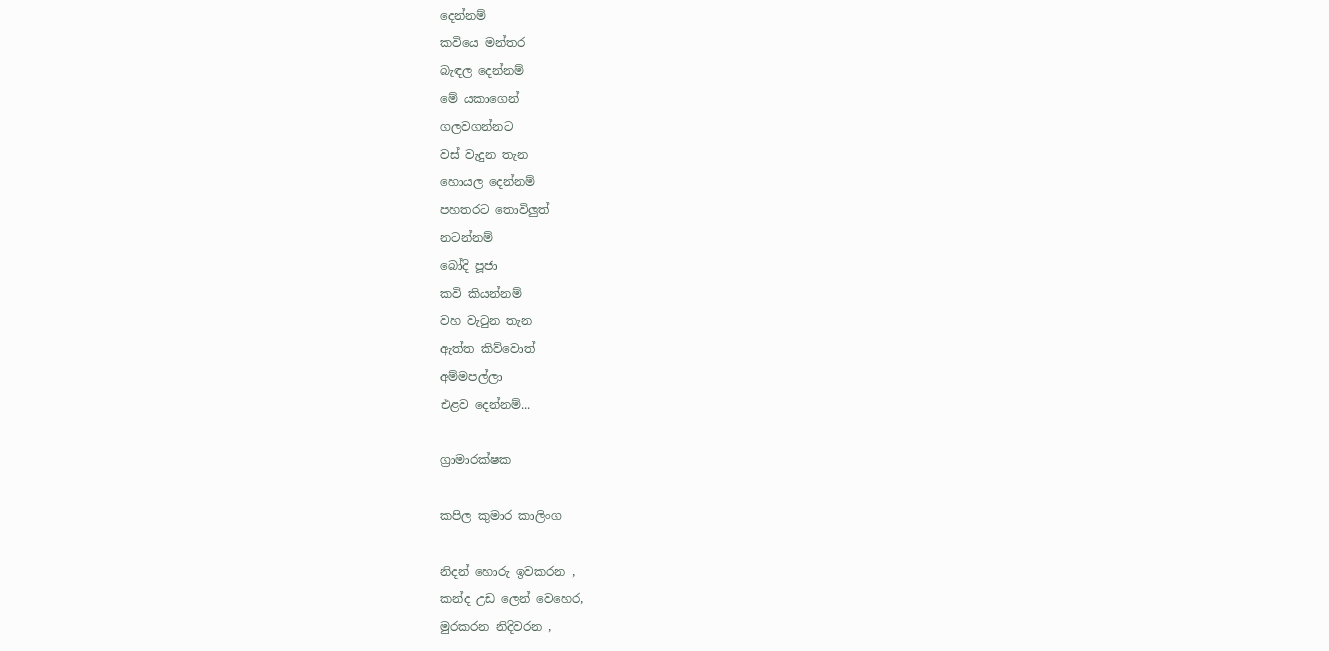දෙන්නම්
කවියෙ මන්තර
බැඳල දෙන්නම්
මේ යකාගෙන්
ගලවගන්නට
වස් වැදුන තැන
හොයල දෙන්නම්
පහතරට තොවිලුත්
නටන්නම්
බෝදි පූජා
කවි කියන්නම්
වහ වැටුන තැන
ඇත්ත කිව්වොත්
අම්මපල්ලා
එළව දෙන්නම්...

ග්‍රාමාරක්ෂක

කපිල කුමාර කාලිංග

නිදන් හොරු ඉවකරන ,
කන්ද උඩ ලෙන් වෙහෙර,
මුරකරන නිදිවරන ,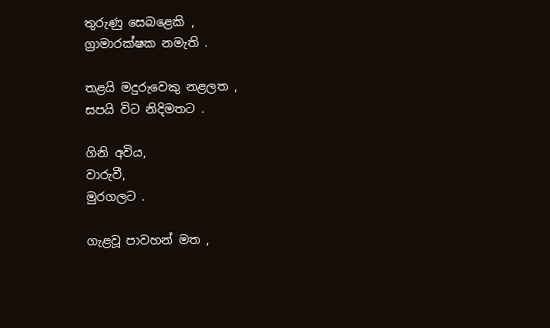තුරුණු සෙබළෙකි ,
ග්‍රාමාරක්ෂක නමැති .

තළයි මදුරුවෙකු නළලත ,
සපයි විට නිදිමතට .

ගිනි අවිය,
වාරුවී,
මුරගලට .

ගැළවූ පාවහන් මත ,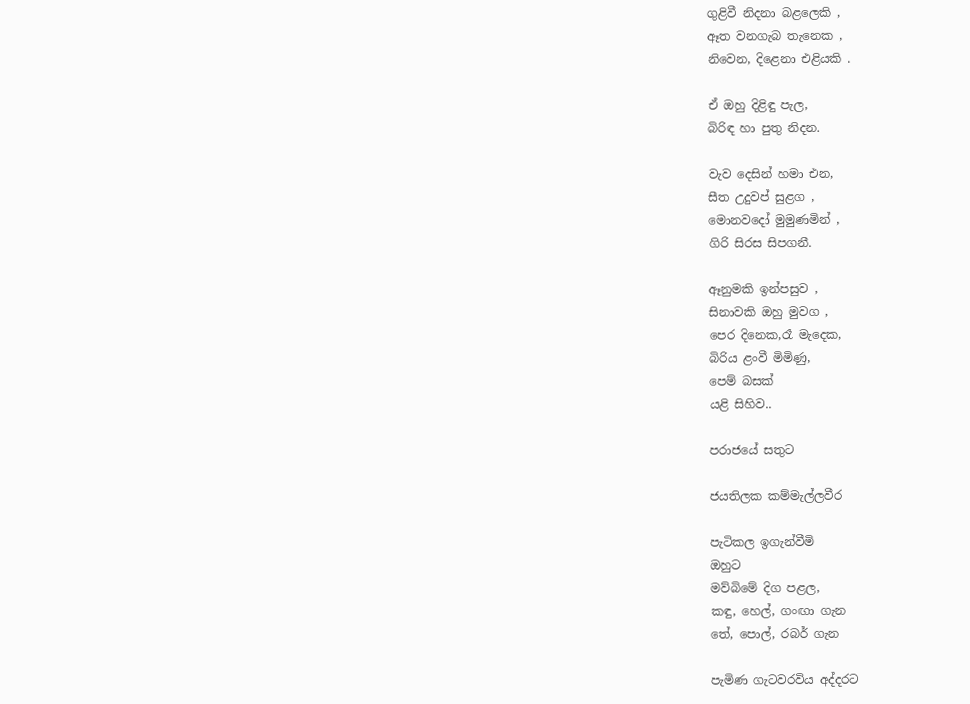ගුළිවී නිදනා බළලෙකි ,
ඈත වනගැබ තැනෙක ,
නිවෙන, දිළෙනා එළියකි .

ඒ ඔහු දිළිඳු පැල,
බිරිඳ හා පුතු නිදන.

වැව දෙසින් හමා එන,
සීත උදුවප් සුළග ,
මොනවදෝ මුමුණමින් ,
ගිරි සිරස සිපගනී.

ඈනුමකි ඉන්පසුව ,
සිනාවකි ඔහු මුවග ,
පෙර දිනෙක,රෑ මැදෙක,
බිරිය ළංවී මිමිණු,
පෙම් බසක්
යළි සිහිව..

පරාජයේ සතුට

ජයතිලක කම්මැල්ලවීර

පැටිකල ඉගැන්වීමි
ඔහුට
මව්බිමේ දිග පළල,
කඳු, හෙල්, ගංඟා ගැන
තේ, පොල්, රබර් ගැන

පැමිණ ගැටවරවිය අද්දරට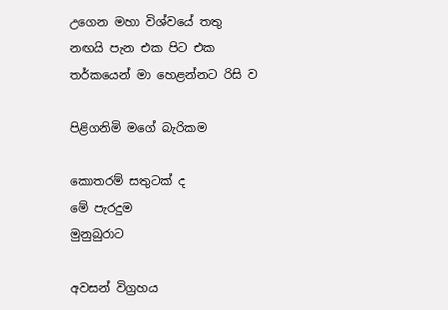උගෙන මහා විශ්වයේ තතු
නඟයි පැන එක පිට එක
තර්කයෙන් මා හෙළන්නට රිසි ව

පිළිගනිමි මගේ බැරිකම

කොතරම් සතුටක් ද
මේ පැරදුම
මුනුබුරාට

අවසන් විග්‍රහය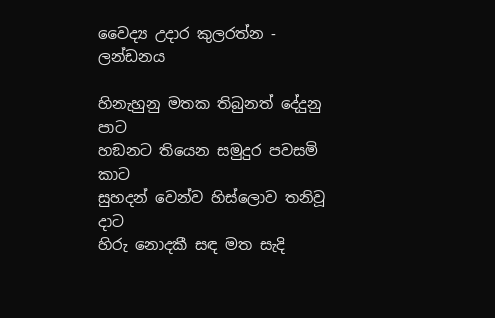වෛද්‍ය උදාර කුලරත්න - ලන්ඩනය

හිනැහුනු මතක තිබුනත් දේදුනු පාට
හඞනට තියෙන සමුදුර පවසමි කාට
සුහදන් වෙන්ව හිස්ලොව තනිවූ දාට
හිරු නොදකී සඳ මත සැදි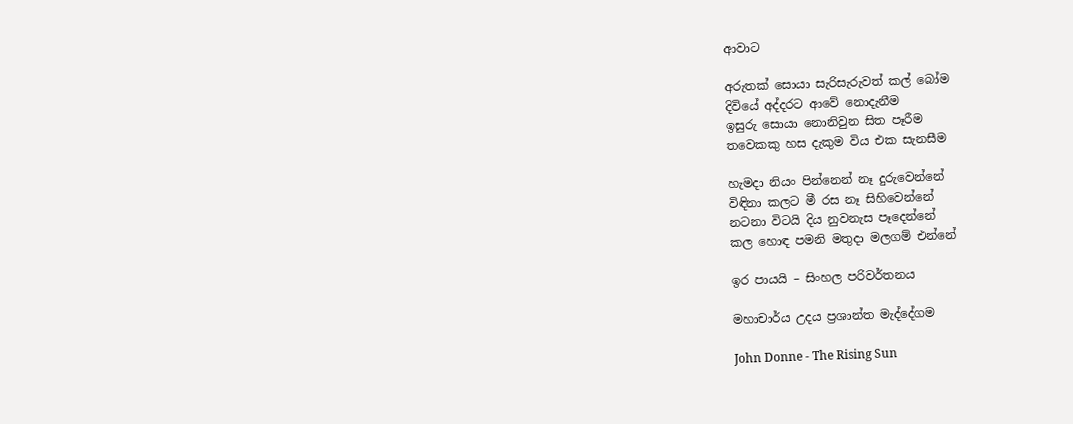ආවාට

අරුතක් සොයා සැරිසැරුවත් කල් බෝම
දිවියේ අද්දරට ආවේ නොදැනීම
ඉසුරු සොයා නොනිවුන සිත පෑරීම
තවෙකකු හස දැකුම විය එක සැනසීම

හැමදා නියං පින්නෙන් නෑ දුරුවෙන්නේ
විඳිනා කලට මී රස නෑ සිහිවෙන්නේ
නටනා විටයි දිය නුවනැස පෑදෙන්නේ
කල හොඳ පමනි මතුදා මලගම් එන්නේ

ඉර පායයි – සිංහල පරිවර්තනය

මහාචාර්ය උදය ප්‍රශාන්ත මැද්දේගම

John Donne - The Rising Sun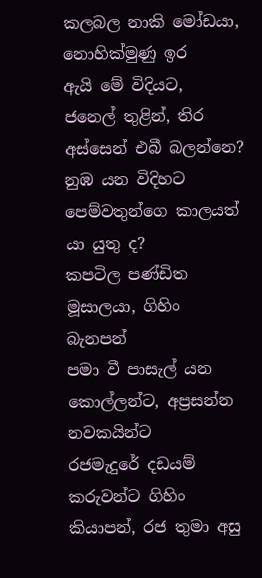කලබල නාකි මෝඩයා, නොහික්මුණු ඉර
ඇයි මේ විදියට,
ජනෙල් තුළින්, තිර අස්සෙන් එබී බලන්නෙ?
නුඹ යන විදිහට පෙම්වතුන්ගෙ කාලයත් යා යුතු ද?
කපටිල පණ්ඩිත මූසාලයා, ගිහිං බැනපන්
පමා වී පාසැල් යන කොල්ලන්ට, අප්‍රසන්න නවකයින්ට
රජමැදුරේ දඩයම් කරුවන්ට ගිහිං කියාපන්, රජ තුමා අසු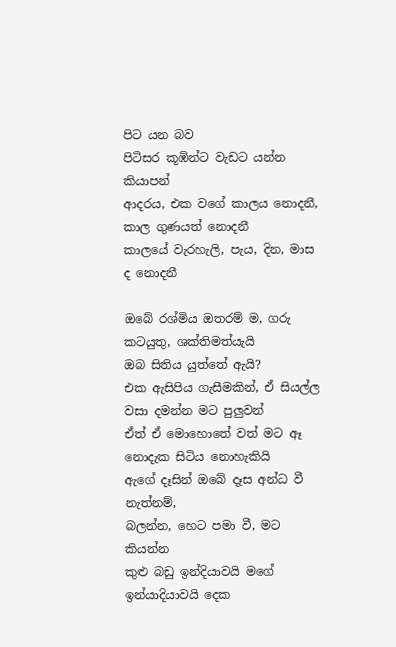පිට යන බව
පිටිසර කූඹින්ට වැඩට යන්න කියාපන්
ආදරය, එක වගේ කාලය නොදනී, කාල ගුණයත් නොදනී
කාලයේ වැරහැලි, පැය, දින, මාස ද නොදනී

ඔබේ රශ්මිය ඔතරම් ම, ගරු කටයුතු, ශක්තිමත්යැයි
ඔබ සිතිය යුත්තේ ඇයි?
එක ඇසිපිය ගැසීමකින්, ඒ සියල්ල වසා දමන්න මට පුලුවන්
ඒත් ඒ මොහොතේ වත් මට ඈ නොදැක සිටිය නොහැකියි
ඇගේ දෑසින් ඔබේ දෑස අන්ධ වී නැත්නම්,
බලන්න, හෙට පමා වී, මට කියන්න
කුළු බඩු ඉන්දියාවයි මගේ ඉන්යාදියාවයි දෙක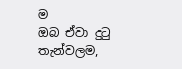ම
ඔබ ඒවා දුටු තැන්වලම,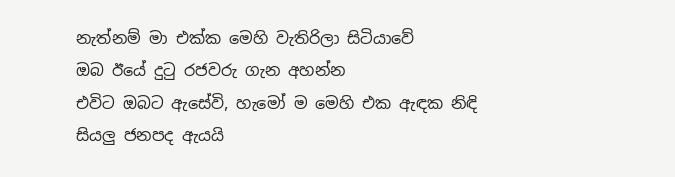නැත්නම් මා එක්ක මෙහි වැතිරිලා සිටියාවේ
ඔබ ඊයේ දුටු රජවරු ගැන අහන්න
එවිට ඔබට ඇසේවි, හැමෝ ම මෙහි එක ඇඳක නිඳි
සියලු ජනපද ඇයයි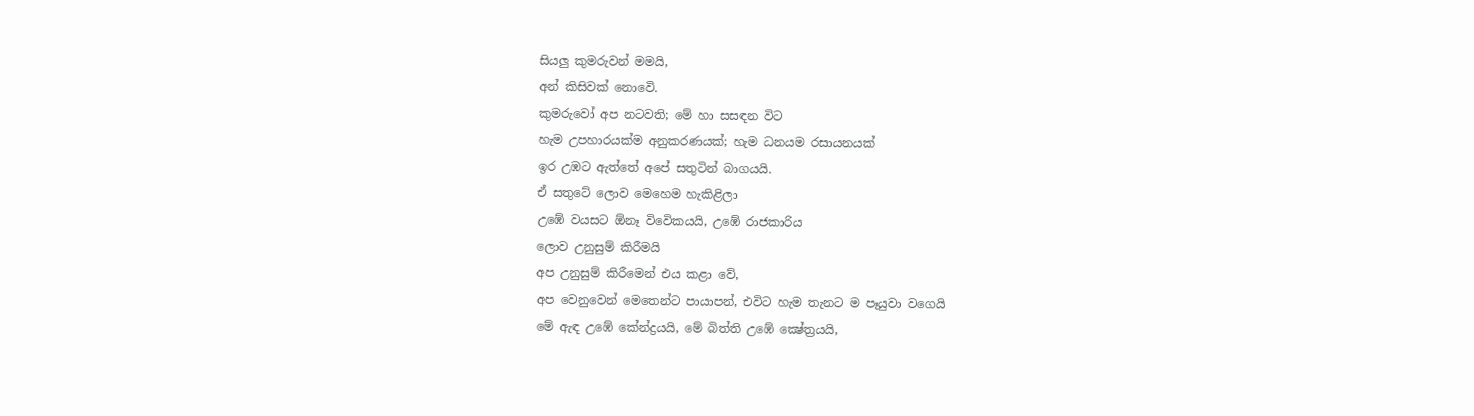සියලු කුමරුවන් මමයි,
අන් කිසිවක් නොවෙි.
කුමරුවෝ අප නටවති; මේ හා සසඳන විට
හැම උපහාරයක්ම අනුකරණයක්; හැම ධනයම රසායනයක්
ඉර උඹට ඇත්තේ අපේ සතුටින් බාගයයි.
ඒ සතුටේ ලොව මෙහෙම හැකිළිලා
උඹේ වයසට ඕනෑ විවෙිකයයි, උඹේ රාජකාරිය
ලොව උනුසුම් කිරීමයි
අප උනුසුම් කිරීමෙන් එය කළා වේ,
අප වෙනුවෙන් මෙතෙන්ට පායාපන්, එවිට හැම තැනට ම පෑයුවා වගෙයි
මේ ඇඳ උඹේ කේන්ද්‍රයයි, මේ බිත්ති උඹේ ක්‍ෂේත්‍රයයි,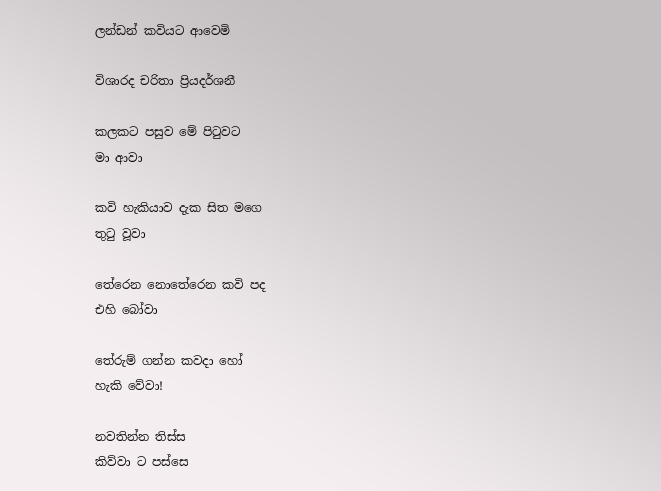ලන්ඩන් කවියට ආවෙමි

විශාරද චරිතා ප්‍රියදර්ශනී

කලකට පසුව මේ පිටුවට
මා ආවා

කවි හැකියාව දැක සිත මගෙ
තුටු වූවා

තේරෙන නොතේරෙන කවි පද
එහි බෝවා

තේරුම් ගන්න කවදා හෝ
හැකි වේවා!

නවතින්න තිස්ස
කිව්වා ට පස්සෙ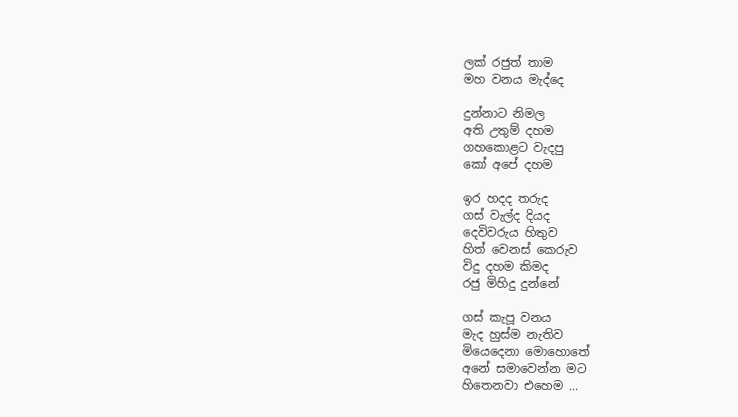ලක් රජුත් තාම
මහ වනය මැද්දෙ

දුන්නාට නිමල
අති උතුම් දහම
ගහකොළට වැදපු
කෝ අපේ දහම

ඉර හදද තරුද
ගස් වැල්ද දියද
දෙවිවරුය හිතුව
හිත් වෙනස් කෙරුව
විදු දහම කිමද
රජු මිහිදු දුන්නේ

ගස් කැපූ වනය
මැද හුස්ම නැතිව
මියෙදෙනා මොහොතේ
අනේ සමාවෙන්න මට
හිතෙනවා එහෙම ...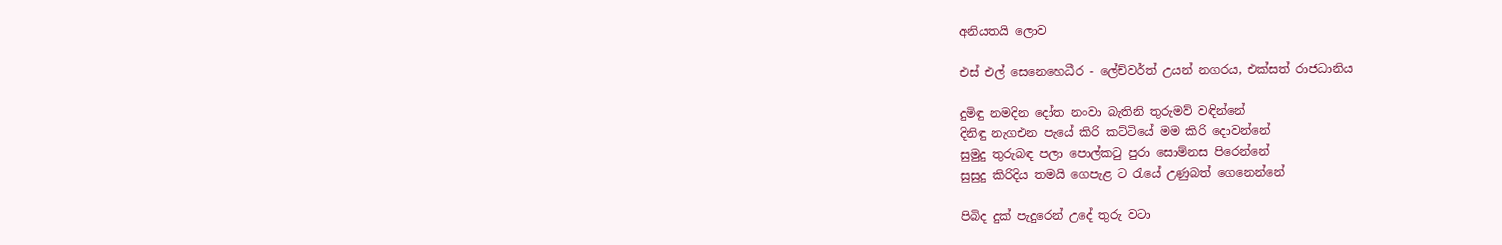අනියතයි ලොව

එස් එල් සෙනෙහෙධීර - ලේච්වර්ත් උයන් නගරය, එක්සත් රාජධානිය

දුමිඳු නමදින දෝත නංවා බැතිනි තුරුමව් වඳින්නේ
දිනිඳු නැගඑන පැයේ කිරි කට්ටියේ මම කිරි දොවන්නේ
සුමුදු තුරුබඳ පලා පොල්කටු පුරා සොම්නස පිරෙන්නේ
සුසුදු කිරිදිය තමයි ගෙපැළ ට රැයේ උණුබත් ගෙනෙන්නේ

පිබිද දුක් පැදුරෙන් උදේ තුරු වටා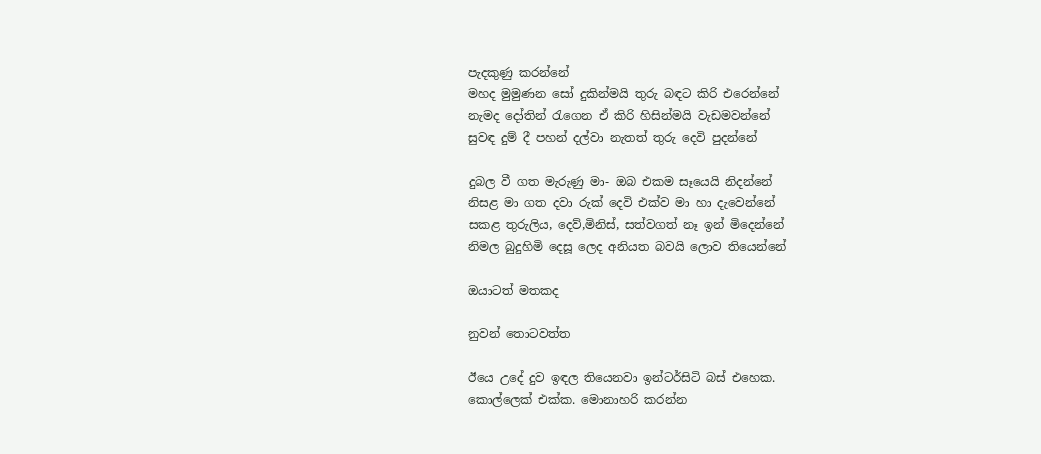පැදකුණු කරන්නේ
මහද මුමුණන සෝ දුකින්මයි තුරු බඳට කිරි එරෙන්නේ
නැමද දෝතින් රැගෙන ඒ කිරි හිසින්මයි වැඩමවන්නේ
සුවඳ දුම් දී පහන් දල්වා නැතත් තුරු දෙවි පුදන්නේ

දුබල වී ගත මැරුණු මා- ඔබ එකම සෑයෙයි නිදන්නේ
නිසළ මා ගත දවා රුක් දෙවි එක්ව මා හා දැවෙන්නේ
සකළ තුරුලිය, දෙව්,මිනිස්, සත්වගත් නෑ ඉන් මිදෙන්නේ
නිමල බුදුහිමි දෙසූ ලෙද අනියත බවයි ලොව තියෙන්නේ

ඔයාටත් මතකද

නුවන් තොටවත්ත

ඊයෙ උදේ දුව ඉඳල තියෙනවා ඉන්ටර්සිටි බස් එහෙක.
කොල්ලෙක් එක්ක. මොනාහරි කරන්න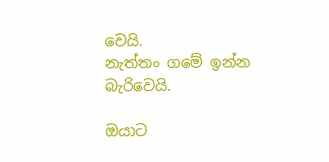වෙයි.
නැත්තං ගමේ ඉන්න බැරිවෙයි.

ඔයාට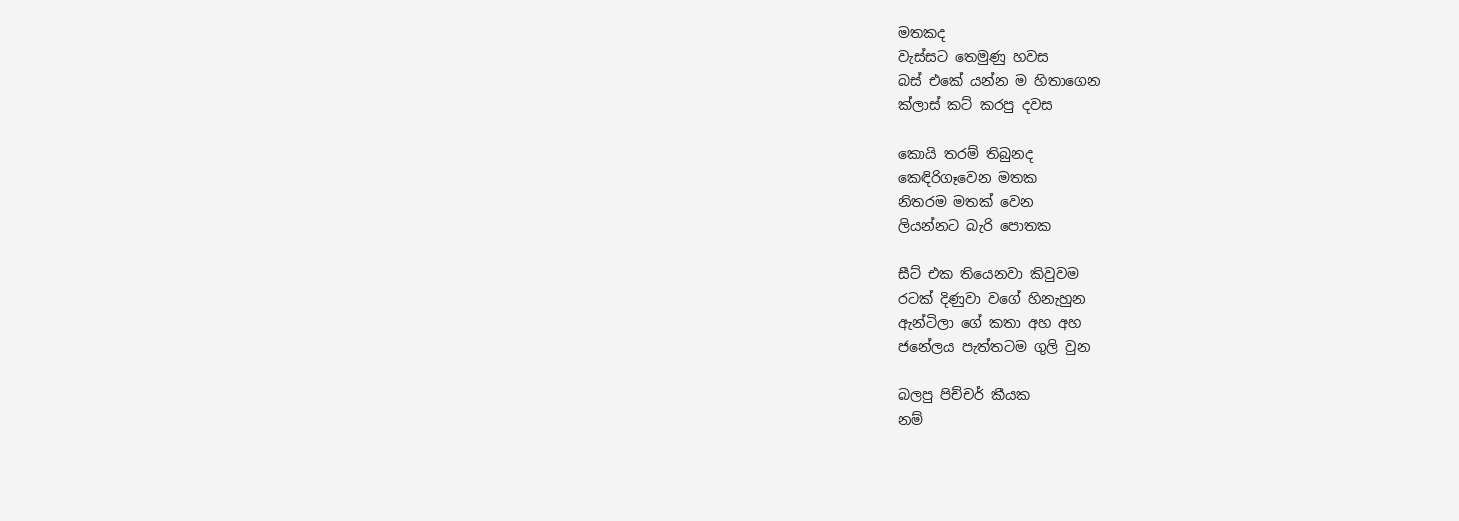මතකද
වැස්සට තෙමුණු හවස
බස් එකේ යන්න ම හිතාගෙන
ක්ලාස් කට් කරපු දවස

කොයි තරම් තිබුනද
කෙඳිරිගෑවෙන මතක
නිතරම මතක් වෙන
ලියන්නට බැරි පොතක

සීට් එක තියෙනවා කිවුවම
රටක් දිණුවා වගේ හිනැහුන
ඇන්ටිලා ගේ කතා අහ අහ
ජනේලය පැත්තටම ගුලි වුන

බලපු පිච්චර් කීයක
නම්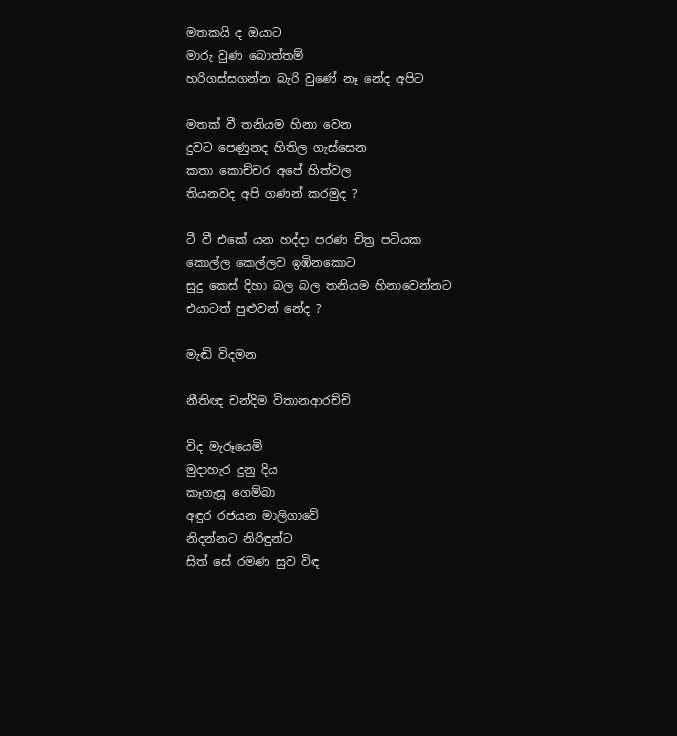මතකයි ද ඔයාට
මාරු වුණ බොත්තම්
හරිගස්සගන්න බැරි වුණේ නෑ නේද අපිට

මතක් වී තනියම හිනා වෙන
දුවට පෙණුනද හිතිල ගැස්සෙන
කතා කොච්චර අපේ හිත්වල
තියනවද අපි ගණන් කරමුද ?

ටී වී එකේ යන හද්දා පරණ චිත්‍ර පටියක
කොල්ල කෙල්ලව ඉඹිනකොට
සුදු කෙස් දිහා බල බල තනියම හිනාවෙන්නට
එයාටත් පුළුවන් නේද ?

මැඬි විදමන

නීතිඥ චන්දිම විතානආරච්චි

විද මැරූයෙමි
මුදාහැර දුනු දිය
කෑගැසූ ගෙම්බා
අඳුර රජයන මාලිගාවේ
නිදන්නට නිරිඳුන්ට
සිත් සේ රමණ සුව විඳ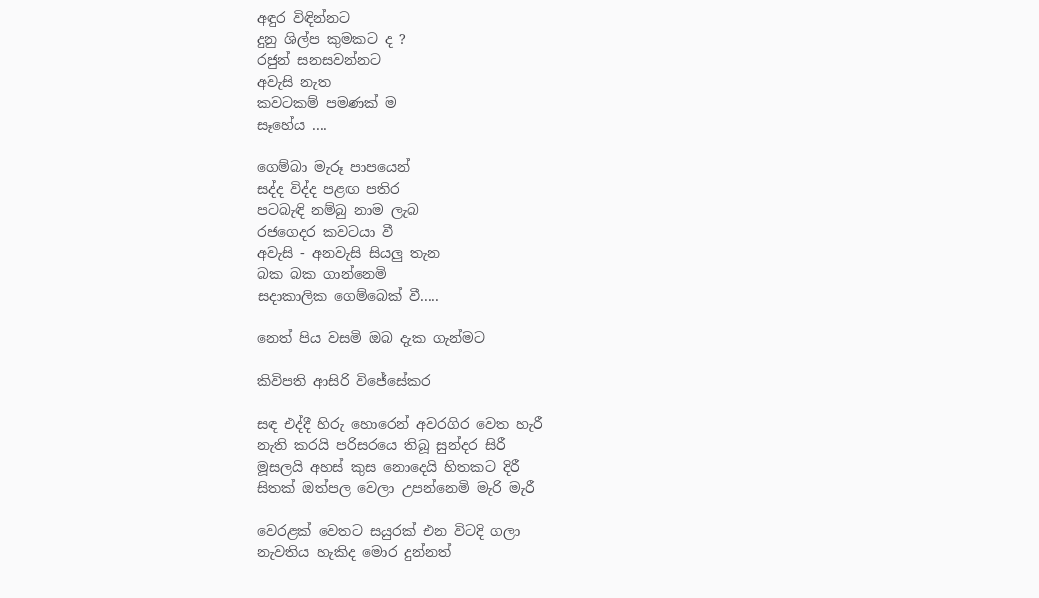අඳුර විඳින්නට
දුනු ශිල්ප කුමකට ද ?
රජුන් සනසවන්නට
අවැසි නැත
කවටකම් පමණක් ම
සෑහේය ....

ගෙම්බා මැරූ පාපයෙන්
සද්ද විද්ද පළඟ පතිර
පටබැඳි නම්බු නාම ලැබ
රජගෙදර කවටයා වී
අවැසි - අනවැසි සියලු තැන
බක බක ගාන්නෙමි
සදාකාලික ගෙම්බෙක් වී.....

නෙත් පිය වසමි ඔබ දැක ගැන්මට

කිවිපති ආසිරි විජේසේකර

සඳ එද්දී හිරු හොරෙන් අවරගිර වෙත හැරී
නැති කරයි පරිසරයෙ තිබූ සුන්දර සිරී
මූසලයි අහස් කුස නොදෙයි හිතකට දිරී
සිතක් ඔත්පල වෙලා උපන්නෙමි මැරි මැරී

වෙරළක් වෙතට සයුරක් එන විටදි ගලා
නැවතිය හැකිද මොර දුන්නත්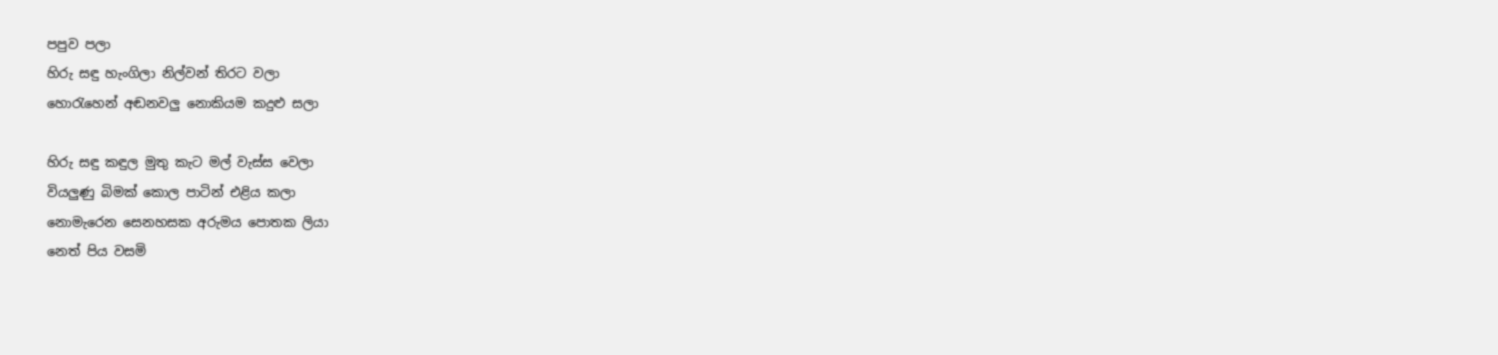පපුව පලා
හිරු සඳු හැංගිලා නිල්වන් තිරට වලා
හොරැහෙන් අඬනවලු නොකියම කදුළු සලා

හිරු සඳු කඳුල මුතු කැට මල් වැස්ස වෙලා
වියලුණු බිමක් කොල පාටින් එළිය කලා
නොමැරෙන සෙනහසක අරුමය පොතක ලියා
නෙත් පිය වසමි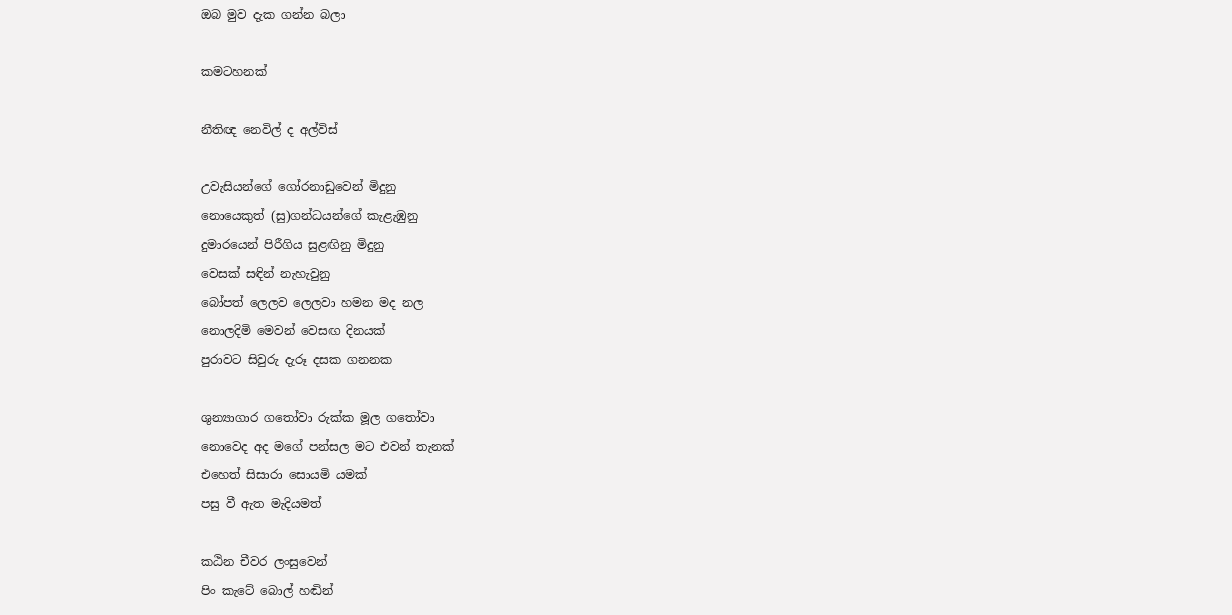ඔබ මුව දැක ගන්න බලා

කමටහනක්

නීතිඥ නෙවිල් ද අල්විස්

උවැසියන්ගේ ගෝරනාඩුවෙන් මිදුනු
නොයෙකුත් (සු)ගන්ධයන්ගේ කැළැඹුනු
දුමාරයෙන් පිරීගිය සුළඟිනු මිදුනු
වෙසක් සඳින් නැහැවුනු
බෝපත් ලෙලව ලෙලවා හමන මද නල
නොලදිමි මෙවන් වෙසඟ දිනයක්
පුරාවට සිවුරු දැරූ දසක ගනනක

ශුන්‍යාගාර ගතෝවා රුක්ක මූල ගතෝවා
නොවෙද අද මගේ පන්සල මට එවන් තැනක්
එහෙත් සිසාරා සොයමි යමක්
පසු වී ඇත මැදියමත්

කඨින චීවර ලංසුවෙන්
පිං කැටේ බොල් හඬින්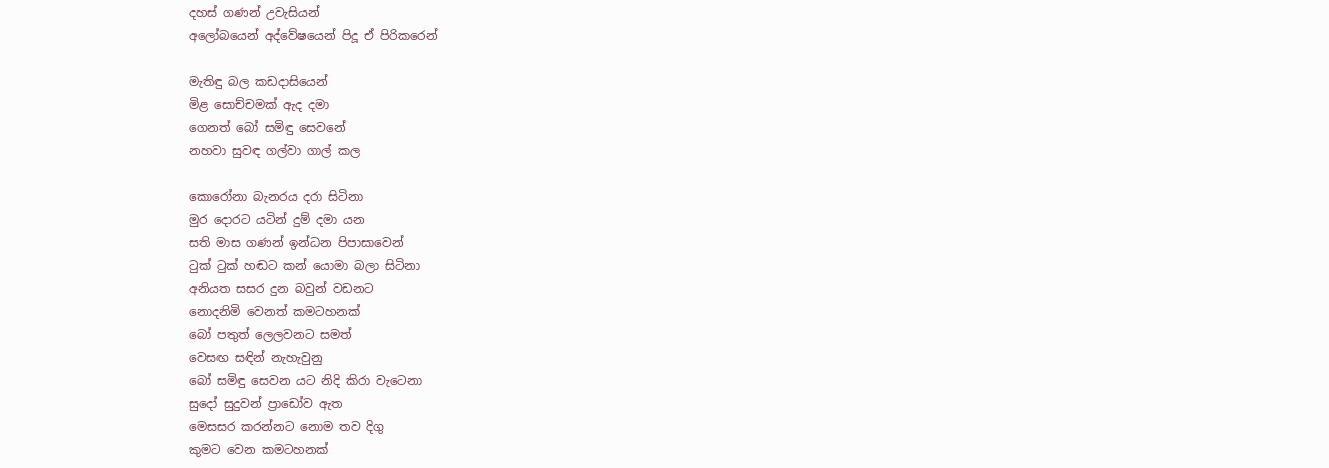දහස් ගණන් උවැසියන්
අලෝබයෙන් අද්වේෂයෙන් පිදූ ඒ පිරිකරෙන්

මැතිඳු බල කඩදාසියෙන්
මිළ සොච්චමක් ඇද දමා
ගෙනත් බෝ සමිඳු සෙවනේ
නහවා සුවඳ ගල්වා ගාල් කල

කොරෝනා බැනරය දරා සිටිනා
මුර දොරට යටින් දුම් දමා යන
සති මාස ගණන් ඉන්ධන පිපාසාවෙන්
ටුක් ටුක් හඬට කන් යොමා බලා සිටිනා
අනියත සසර දුන බවුන් වඩනට
නොදනිමි වෙනත් කමටහනක්
බෝ පතුත් ලෙලවනට සමත්
වෙසඟ සඳින් නැහැවුනු
බෝ සමිඳු සෙවන යට නිදි කිරා වැටෙනා
සුදෝ සුදුවන් ප්‍රාඩෝව ඇත
මෙසසර කරන්නට නොම තව දිගු
කුමට වෙන කමටහනක්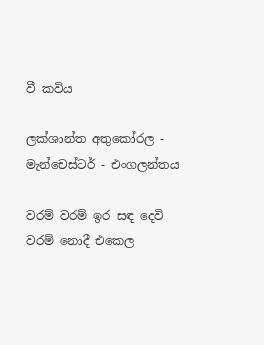වී කවිය

ලක්ශාන්ත අතුකෝරල - මැන්චෙස්ටර් - එංගලන්තය

වරම් වරම් ඉර සඳ දෙවි
වරම් නොදී එකෙල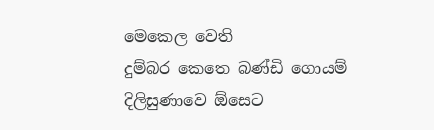මෙකෙල වෙති
දුම්බර කෙතෙ බණ්ඩි ගොයම්
දිලිසුණාවෙ ඕසෙට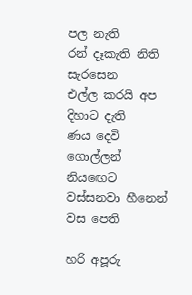පල නැති
රන් දෑකැති නිති සැරසෙන
එල්ල කරයි අප දිහාට දැති
ණය දෙවි ගොල්ලන් නියඟෙට
වස්සනවා හීනෙන් වස පෙති

හරි අපූරු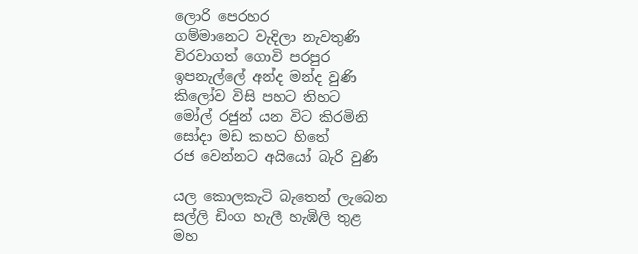ලොරි පෙරහර
ගම්මානෙට වැදිලා නැවතුණි
විරවාගත් ගොවි පරපුර
ඉපනැල්ලේ අන්ද මන්ද වුණි
කිලෝව විසි පහට තිහට
මෝල් රජුන් යන විට කිරමිනි
සෝදා මඩ කහට හිතේ
රජ වෙන්නට අයියෝ බැරි වුණි

යල කොලකැටි බැතෙන් ලැබෙන
සල්ලි ඩිංග හැලී හැඹිලි තුළ
මහ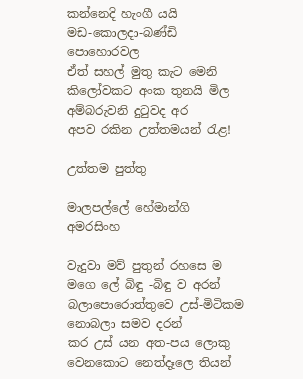කන්නෙදි හැංගී යයි
මඩ-කොලදා-බණ්ඩි පොහොරවල
ඒත් සහල් මුතු කැට මෙනි
කිලෝවකට අංක තුනයි මිල
අම්බරුවනි දුටුවද අර
අපව රකින උත්තමයන් රැළ!

උත්තම පුත්තු

මාලපල්ලේ හේමාන්ගි අමරසිංහ

වැදුවා මව් පුතුන් රහසෙ ම මගෙ ලේ බිඳු -බිඳු ව අරන්
බලාපොරොත්තුවෙ උස්-මිටිකම නොබලා සමව දරන්
කර උස් යන අත-පය ලොකු වෙනකොට නෙත්දෑලෙ තියන්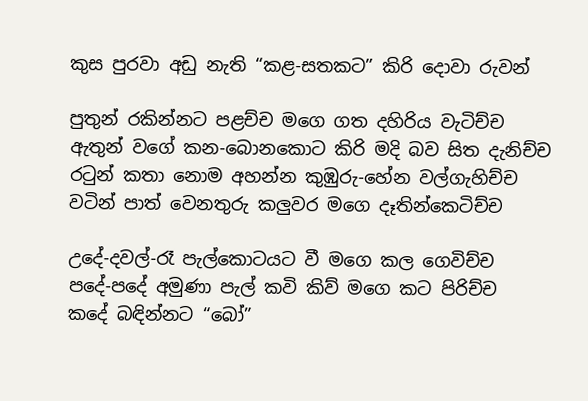කුස පුරවා අඩු නැති “කළ-සතකට” කිරි දොවා රුවන්

පුතුන් රකින්නට පළච්ච මගෙ ගත දහිරිය වැටිච්ච
ඇතුන් වගේ කන-බොනකොට කිරි මදි බව සිත දැනිච්ච
රටුන් කතා නොම අහන්න කුඹුරු-හේන වල්ගැහිච්ච
වටින් පාත් වෙනතුරු කලුවර මගෙ දෑතින්කෙටිච්ච

උදේ-දවල්-රෑ පැල්කොටයට වී මගෙ කල ගෙවිච්ච
පදේ-පදේ අමුණා පැල් කවි කිව් මගෙ කට පිරිච්ච
කදේ බඳින්නට “බෝ”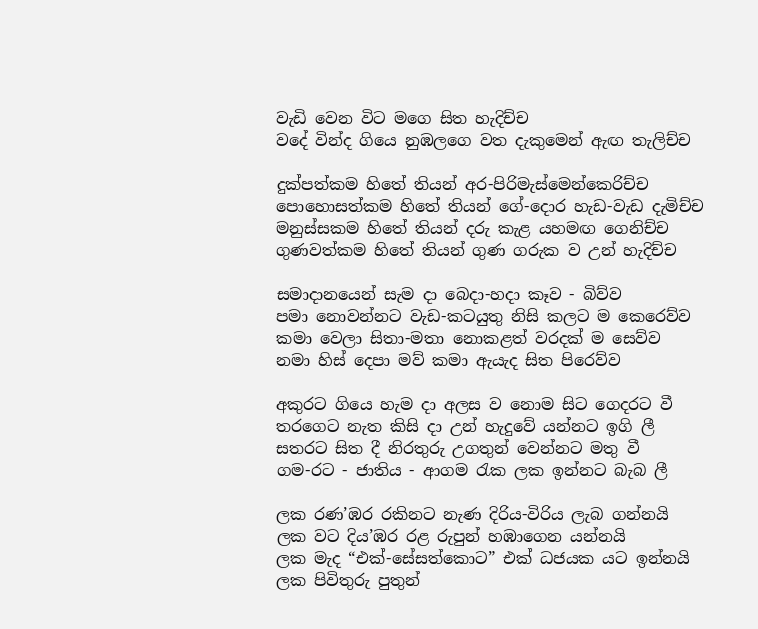වැඩි වෙන විට මගෙ සිත හැදිච්ච
වදේ වින්ද ගියෙ නුඹලගෙ වත දැකුමෙන් ඇඟ තැලිච්ච

දුක්පත්කම හිතේ තියන් අර-පිරිමැස්මෙන්කෙරිච්ච
පොහොසත්කම හිතේ තියන් ගේ-දොර හැඩ-වැඩ දැමිච්ච
මනුස්සකම හිතේ තියන් දරු කැළ යහමඟ ගෙනිච්ච
ගුණවත්කම හිතේ තියන් ගුණ ගරුක ව උන් හැදිච්ච

සමාදානයෙන් සැම දා බෙදා-හදා කෑව - බිව්ව
පමා නොවන්නට වැඩ-කටයුතු නිසි කලට ම කෙරෙව්ව
කමා වෙලා සිතා-මතා නොකළත් වරදක් ම සෙව්ව
නමා හිස් දෙපා මව් කමා ඇයැද සිත පිරෙව්ව

අකුරට ගි‌යෙ හැම දා අලස ව නොම සිට ගෙදරට වී
තරගෙට නැත කිසි දා උන් හැදුවේ යන්නට ඉගි ලී
සතරට සිත දී නිරතුරු උගතුන් වෙන්නට මතු වී
ගම-රට - ජාතිය - ආගම රැක ලක ඉන්නට බැබ ලී

ලක රණ’ඹර රකිනට නැණ දිරිය-විරිය ලැබ ගන්නයි
ලක වට දිය’ඹර රළ රුපුන් හඹාගෙන යන්නයි
ලක මැද “එක්-සේසත්කොට” එක් ධජයක යට ඉන්නයි
ලක පිවිතුරු පුතුන්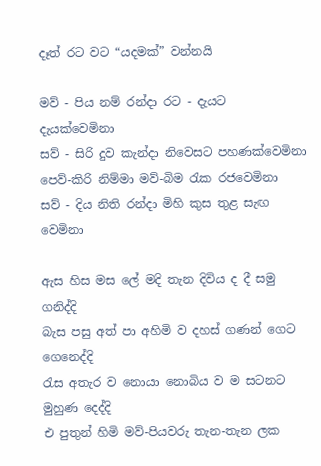දෑත් රට වට “යදමක්” වන්නයි

මව් - පිය නම් රන්දා රට - දැයට දැයක්වෙමිනා
සව් - සිරි දුව කැන්දා නිවෙසට පහණක්වෙමිනා
පෙව්-කිරි නිම්මා මව්-බිම රැක රජවෙමිනා
සව් - දිය නිති රන්දා මිහි කුස තුළ සැඟ වෙමිනා

ඇස හිස මස ලේ මදි තැන දිවිය ද දී සමු ගනිද්දි
බැස පසු අත් පා අහිමි ව දහස් ගණන් ගෙට ගෙනෙද්දි
රැස අතැර ව නොයා නොබිය ව ම සටනට මුහුණ දෙද්දි
එ පුතුන් හිමි මව්-පියවරු තැන-තැන ලක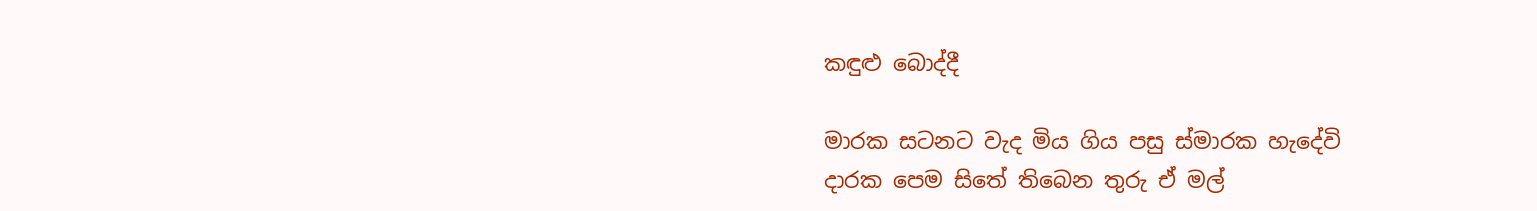කඳුළු බොද්දී

මාරක සටනට වැද මිය ගිය පසු ස්මාරක හැදේවි
දාරක පෙම සිතේ තිබෙන තුරු ඒ මල්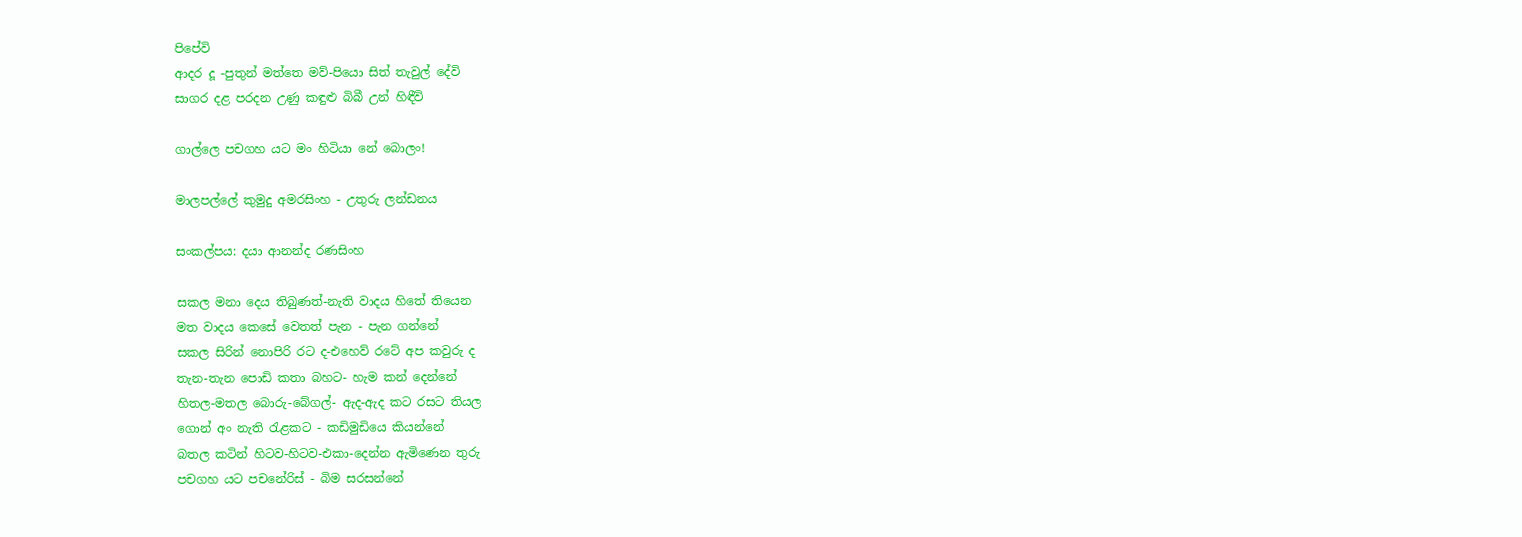පිපේවි
ආදර දූ -පුතුන් මත්තෙ මව්-පියො සිත් තැවුල් දේවි
සාගර දළ පරදන උණු කඳුළු බිබී උන් හිඳීවි

ගාල්ලෙ පචගහ යට මං හිටියා නේ බොලං!

මාලපල්ලේ කුමුදු අමරසිංහ - උතුරු ලන්ඩනය

සංකල්පය: දයා ආනන්ද රණසිංහ

සකල මනා දෙය තිබුණත්-නැති වාදය හිතේ තියෙන
මත වාදය කෙසේ වෙතත් පැන - පැන ගන්නේ
සකල සිරින් නොපිරි රට ද-එහෙව් රටේ අප කවුරු ද
තැන-තැන පොඩි කතා බහට- හැම කන් දෙන්නේ
හිතල-මතල බොරු-බේගල්- ඇද-ඇද කට රසට තියල
ගොන් අං නැති රැළකට - කඩිමුඩියෙ කියන්නේ
බතල කටින් හිටව-හිටව-එකා-දෙන්න ඇමිණෙන තුරු
පචගහ යට පචනේරිස් - බිම සරසන්නේ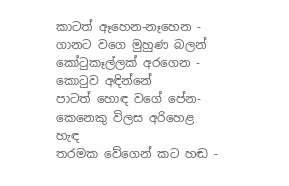කාටත් ඈ‌හෙන-නෑහෙන - ගානට වගෙ මුහුණ බලන්
කෝටුකෑල්ලක් අරගෙන - කොටුව අඳින්නේ
පාටත් හොඳ වගේ පේන-කෙනෙකු විලස අරිහෙළ හැඳ
තරමක වේගෙන් කට හඬ -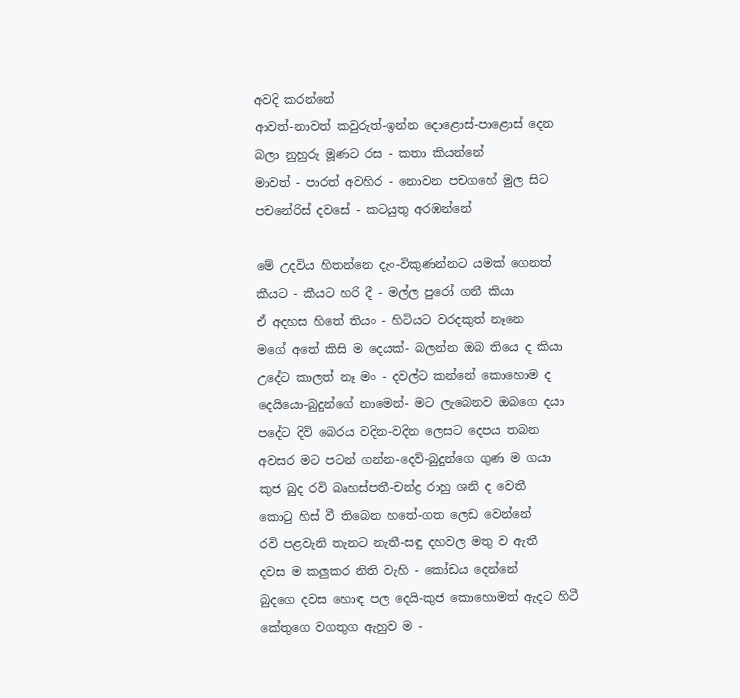අවදි කරන්නේ
ආවත්-නාවත් කවුරුත්-ඉන්න දොළොස්-පාළොස් දෙන
බලා නුහුරු මූණට රස - කතා කියන්නේ
මාවත් - පාරත් අවහිර - නොවන පචගහේ මුල සිට
පචනේරිස් දවසේ - කටයුතු අරඹන්නේ

මේ උදවිය හිතන්නෙ දැං-විකුණන්නට යමක් ගෙනත්
කීයට - කීයට හරි දී - මල්ල පුරෝ ගනී කියා
ඒ අදහස හිතේ තියං - හිටියට වරදකුත් නෑනෙ
මගේ අතේ කිසි ම දෙයක්- බලන්න ඔබ තියෙ ද කියා
උදේට කාලත් නෑ මං - දවල්ට කන්නේ කොහොම ද
දෙයියො-බුදුන්ගේ නාමෙන්- මට ලැබෙනව ඔබගෙ දයා
පදේට දිවි බෙරය වදින-වදින ලෙසට දෙපය තබන
අවසර මට පටන් ගන්න-දෙව්-බුදුන්ගෙ ගුණ ම ගයා
කුජ බුද රවි බෘහස්පතී-චන්ද්‍ර රාහු ශනි ද වෙතී
කොටු හිස් වී තිබෙන හතේ-ගත ලෙඩ වෙන්නේ
රවි පළවැනි තැනට නැතී-සඳු දහවල මතු ව ඇතී
දවස ම කලුකර නිති වැහි - කෝඩය දෙන්නේ
බුදගෙ දවස හොඳ පල දෙයි-කුජ කොහොමත් ඇදට හිටී
කේතුගෙ වගතුග ඇහුව ම -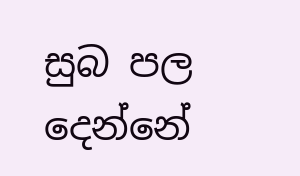සුබ පල දෙන්නේ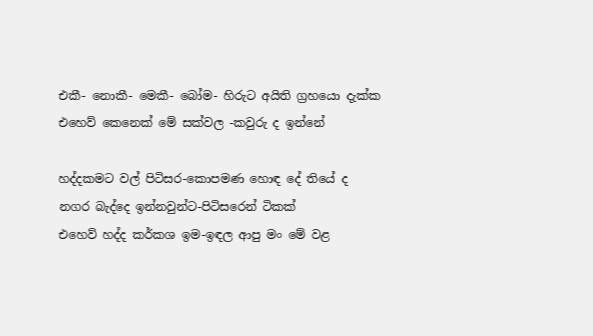එකී- නොකී- මෙකී- බෝම- හිරුට අයිති ග්‍රහයො දැක්ක
එහෙව් කෙනෙක් මේ සක්වල -කවුරු ද ඉන්නේ

හද්දකමට වල් පිටිසර-කොපමණ හොඳ දේ තියේ ද
නගර බැද්දෙ ඉන්නවුන්ට-පිටිසරෙන් ටිකක්
එහෙව් හද්ද කර්කශ ඉම-ඉඳල ආපු මං මේ වළ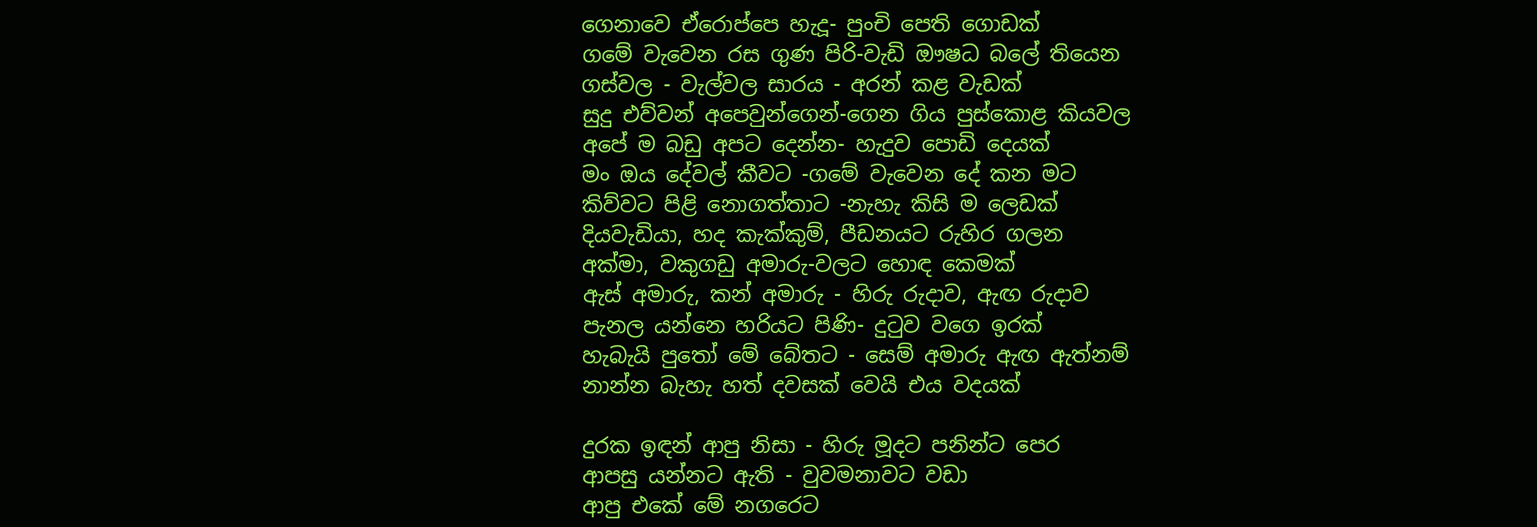ගෙනාවෙ ඒරොප්පෙ හැදූ- පුංචි පෙති ගොඩක්
ගමේ වැවෙන රස ගුණ පිරි-වැඩි ඖෂධ බලේ තියෙන
ගස්වල - වැල්වල සාරය - අරන් කළ වැඩක්
සුදු එව්වන් අපෙවුන්ගෙන්-ගෙන ගිය පුස්කොළ කියවල
අපේ ම බඩු අපට දෙන්න- හැදුව පොඩි දෙයක්
මං ඔය දේවල් කීවට -ගමේ වැවෙන දේ කන මට
කිව්වට පිළි නොගත්තාට -නැහැ කිසි ම ලෙඩක්
දියවැඩියා, හද කැක්කුම්, පීඩනයට රුහිර ගලන
අක්මා, වකුගඩු අමාරු-වලට හොඳ කෙමක්
ඇස් අමාරු, කන් අමාරු - හිරු රුදාව, ඇඟ රුදාව
පැනල යන්නෙ හරියට පිණි- දුටුව වගෙ ඉරක්
හැබැයි පුතෝ මේ බේතට - සෙම් අමාරු ඇඟ ඇත්නම්
නාන්න බැහැ හත් දවසක් වෙයි එය වදයක්

දුරක ඉඳන් ආපු නිසා - හිරු මූදට පනින්ට පෙර
ආපසු යන්නට ඇති - වුවමනාවට වඩා
ආපු එකේ මේ නගරෙට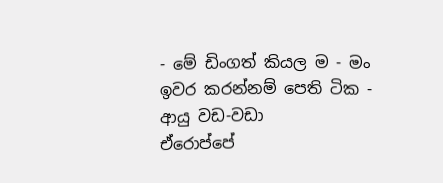- මේ ඩිංගත් කියල ම - මං
ඉවර කරන්නම් පෙති ටික - ආයු වඩ-වඩා
ඒරොප්පේ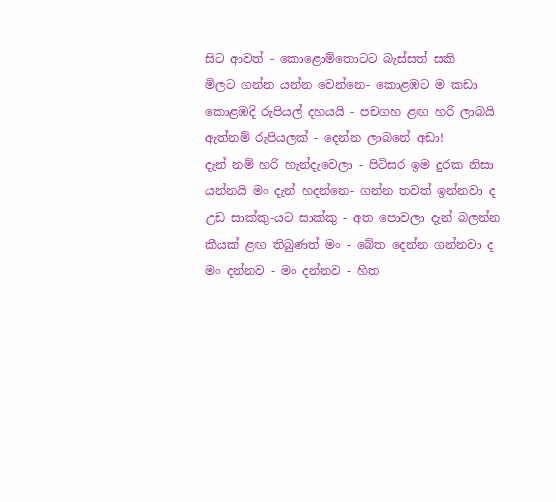සිට ආවත් - කොළොම්තොටට බැස්සත් සකි
මිලට ගන්න යන්න වෙන්නෙ- කොළඹට ම කඩා
කොළඹදි රුපියල් දහයයි - පචගහ ළඟ හරි ලාබයි
ඇත්නම් රුපියලක් - දෙන්න ලාබනේ අඩා!
දැන් නම් හරි හැන්දැවෙලා - පිටිසර ඉම දුරක නිසා
යන්නයි මං දැන් හදන්නෙ- ගන්න තවත් ඉන්නවා ද
උඩ සාක්කු-යට සාක්කු - අත පොවලා දැන් බලන්න
කීයක් ළඟ තිබුණත් මං - බේත දෙන්න ගන්නවා ද
මං දන්නව - මං දන්නව - හිත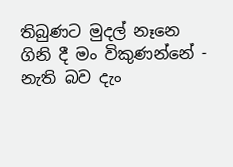තිබුණට මුදල් නෑනෙ
ගිනි දී මං විකුණන්නේ - නැති බව දැං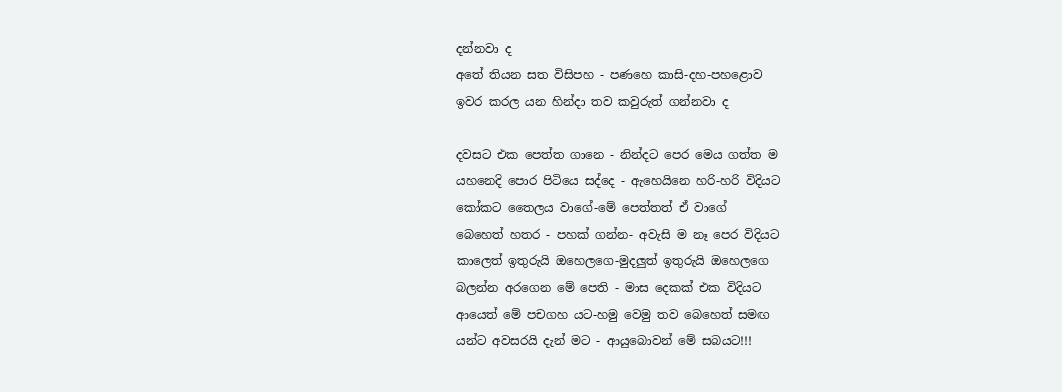දන්නවා ද
අතේ තියන සත විසිපහ - පණහෙ කාසි-දහ-පහළොව
ඉවර කරල යන හින්දා තව කවුරුත් ගන්නවා ද

දවසට එක පෙත්ත ගානෙ - නින්දට පෙර මෙය ගත්ත ම
යහනෙදි පොර පිටියෙ සද්දෙ - ඇහෙයිනෙ හරි-හරි විදියට
කෝකට තෛලය වාගේ-මේ පෙත්තත් ඒ වාගේ
බෙහෙත් හතර - පහක් ගන්න- අවැසි ම නෑ පෙර විදියට
කාලෙත් ඉතුරුයි ඔහෙලගෙ-මුදලුත් ඉතුරුයි ඔහෙලගෙ
බලන්න අරගෙන මේ පෙති - මාස දෙකක් එක විදියට
ආයෙත් මේ පචගහ යට-හමු වෙමු තව බෙහෙත් සමඟ
යන්ට අවසරයි දැන් මට - ආයුබොවන් මේ සබයට!!!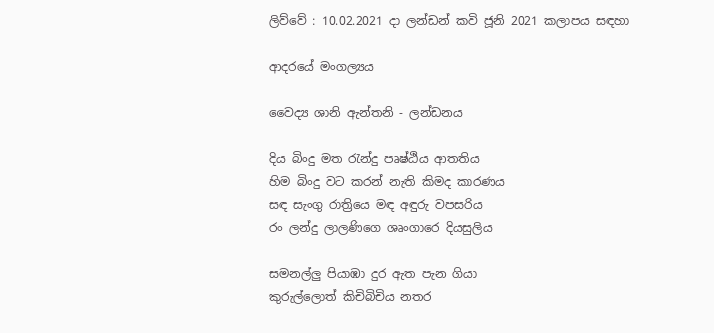ලිව්වේ : 10.02.2021 දා ලන්ඩන් කවි ජූනි 2021 කලාපය සඳහා

ආදරයේ මංගල්‍යය

වෛද්‍ය ශානි ඇන්තනි - ලන්ඩනය

දිය බිංදු මත රැන්දු පෘෂ්ඨිය ආතතිය
හිම බිංදු වට කරන් නැති කිමද කාරණය
සඳ සැංගු රාත්‍රියෙ මඳ අඳුරු වපසරිය
රං ලන්දු ලාලණිගෙ ශෘංගාරෙ දියසුලිය

සමනල්ලු පියාඹා දුර ඇත පැන ගියා
කුරුල්ලොත් කිචිබිචිය නතර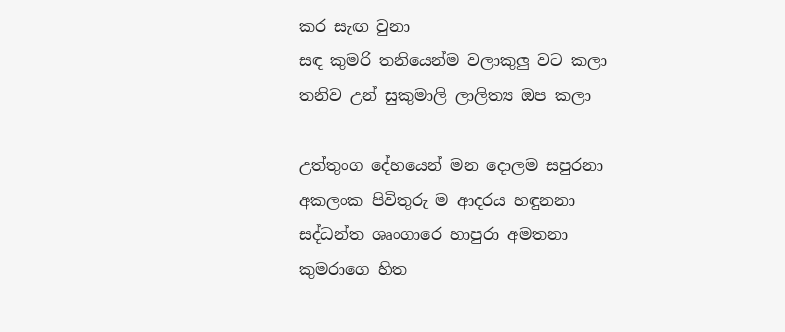කර සැඟ වුනා
සඳ කුමරි තනියෙන්ම වලාකුලු වට කලා
තනිව උන් සුකුමාලි ලාලිත්‍ය ඔප කලා

උත්තුංග දේහයෙන් මන දොලම සපුරනා
අකලංක පිවිතුරු ම ආදරය හඳුනනා
සද්ධන්ත ශෘංගාරෙ හාපුරා අමතනා
කුමරාගෙ හිත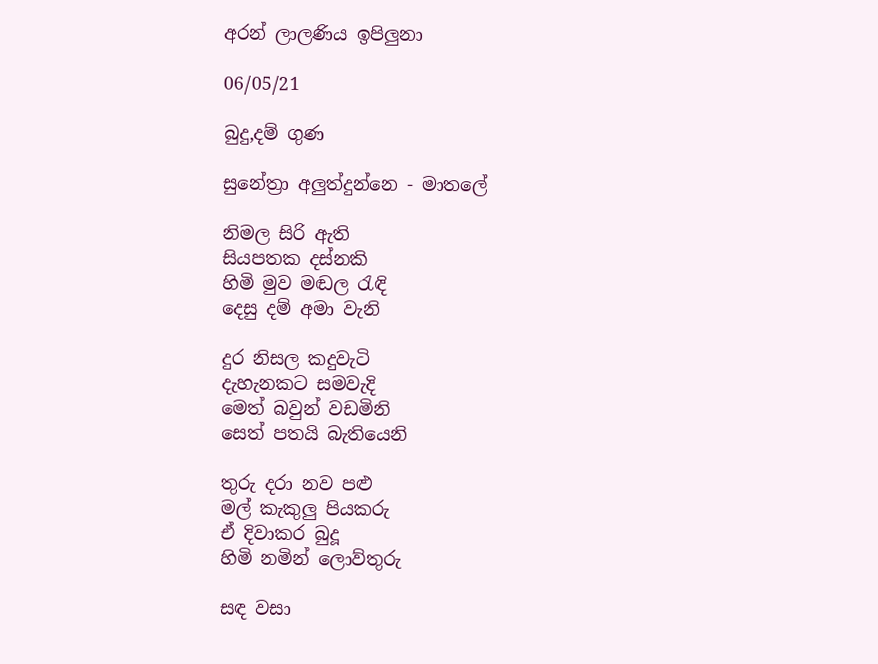අරන් ලාලණිය ඉපිලුනා

06/05/21

බුදු,දම් ගුණ

සුනේත්‍රා අලුත්දුන්නෙ - මාතලේ

නිමල සිරි ඇති
සියපතක දස්නකි
හිමි මුව මඬල රැඳි
දෙසු දම් අමා වැනි

දුර නිසල කදුවැටි
දැහැනකට සමවැදි
මෙත් බවුන් වඩමිනි
සෙත් පතයි බැතියෙනි

තුරු දරා නව පළු
මල් කැකුලු පියකරු
ඒ දිවාකර බුදූ
හිමි නමින් ලොව්තුරු

සඳ වසා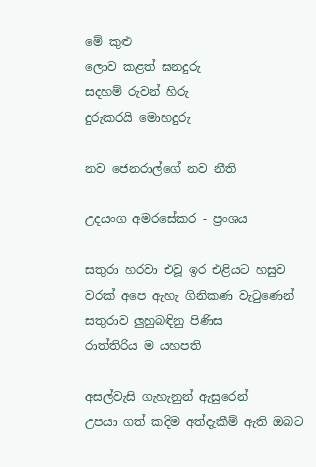මේ කුළු
ලොව කළත් ඝනදුරු
සදහම් රුවන් හිරු
දුරුකරයි මොහදුරු

නව ජෙනරාල්ගේ නව නීති

උදයංග අමරසේකර - ප්‍රංශය

සතුරා හරවා එවූ ඉර එළියට හසුව
වරක් අපෙ ඇහැ ගිනිකණ වැටුණෙන්
සතුරාව ලුහුබඳිනු පිණිස
රාත්‍තිරිය ම යහපති

අසල්වැසි ගැහැනුන් ඇසුරෙන්
උපයා ගත් කදිම අත්දැකීම් ඇති ඔබට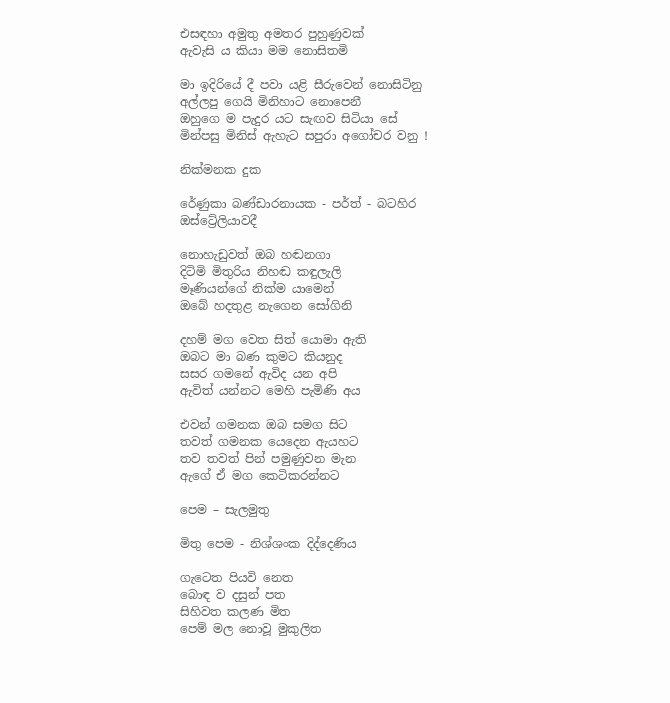එසඳහා අමුතු අමතර පුහුණුවක්
ඇවැසි ය කියා මම නොසිතමි

මා ඉදිරියේ දී පවා යළි සීරුවෙන් නොසිටිනු
අල්ලපු ගෙයි මිනිහාට නොපෙනී
ඔහුගෙ ම පැදුර යට සැඟව සිටියා සේ
මින්පසු මිනිස් ඇහැට සපුරා අගෝචර වනු !

නික්මනක දුක

රේණුකා බණ්ඩාරනායක - පර්ත් - බටහිර ඔස්ට්‍රේලියාවදී

නොහැඩුවත් ඔබ හඬනගා
දිටිමි මිතුරිය නිහඬ කඳුලැලි
මෑණියන්ගේ නික්ම යාමෙන්
ඔබේ හදතුළ නැගෙන සෝගිනි

දහම් මග වෙත සිත් යොමා ඇති
ඔබට මා බණ කුමට කියනුද
සසර ගමනේ ඇවිද යන අපි
ඇවිත් යන්නට මෙහි පැමිණි අය

එවන් ගමනක ඔබ සමග සිට
තවත් ගමනක යෙදෙන ඇයහට
තව තවත් පින් පමුණුවන මැන
ඇගේ ඒ මග කෙටිකරන්නට

පෙම – සැලමුතු

මිතු පෙම - නිශ්ශංක දිද්දෙණිය

ගැටෙත පියවි නෙත
බොඳ ව දසුන් පත
සිහිවත කලණ මිත
පෙම් මල නොවූ මුකුලිත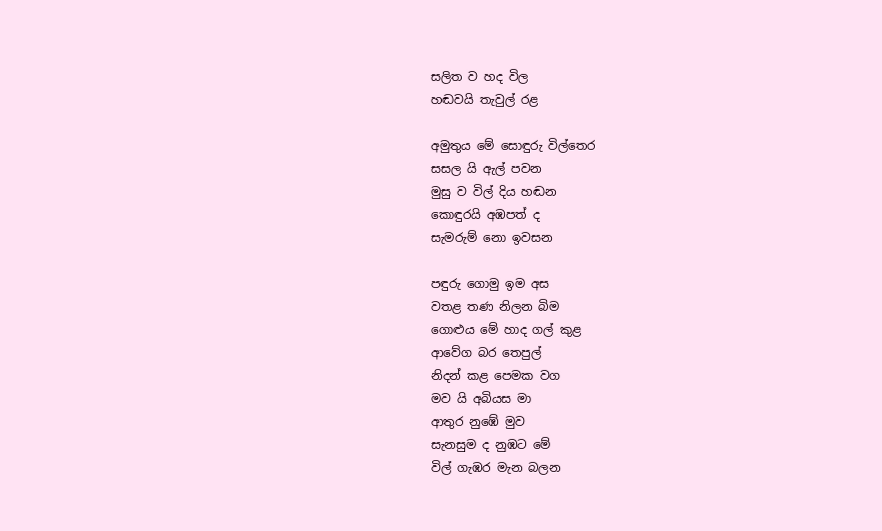සලිත ව හද විල
හඬවයි තැවුල් රළ

අමුතුය මේ සොඳුරු විල්තෙර
සසල යි ඇල් පවන
මුසු ව විල් දිය හඬන
කොඳුරයි අඹපත් ද
සැමරුම් නො ඉවසන

පඳුරු ගොමු ඉම අස
වතළ තණ නිලන බිම
ගොළුය මේ හාද ගල් කුළ
ආවේග බර තෙපුල්
නිදන් කළ පෙමක වග
මව යි අබියස මා
ආතුර නුඹේ මුව
සැනසුම ද නුඹට මේ
විල් ගැඹර මැන බලන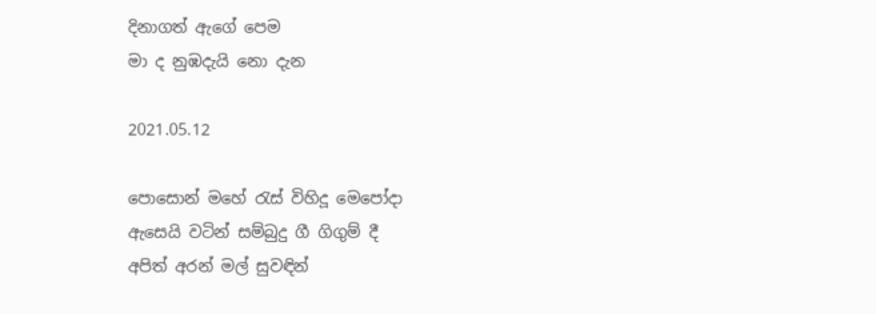දිනාගත් ඇගේ පෙම
මා ද නුඹදැයි නො දැන

2021.05.12

පොසොන් මහේ රැස් විහිදූ මෙපෝදා
ඇසෙයි වටින් සම්බුදු ගී ගිගුම් දී
අපිත් අරන් මල් සුවඳින්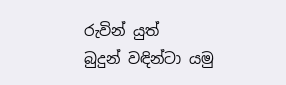රුවින් යුත්
බුදුන් වඳින්ටා යමු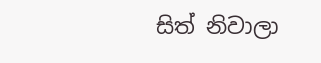සිත් නිවාලා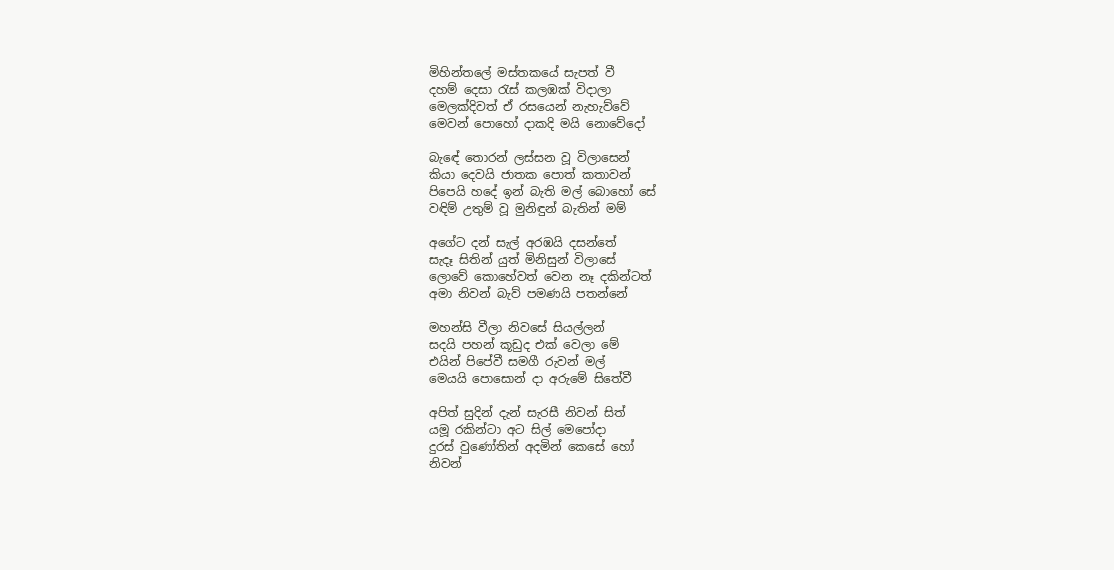මිහින්තලේ මස්තකයේ සැපත් වී
දහම් දෙසා රැස් කලඹක් විදාලා
මෙලක්දිවත් ඒ රසයෙන් නැහැව්වේ
මෙවන් පොහෝ දාකදි මයි නොවේදෝ

බැඳේ තොරන් ලස්සන වූ විලාසෙන්
කියා දෙවයි ජාතක පොත් කතාවන්
පිපෙයි හදේ ඉන් බැති මල් බොහෝ සේ
වඳිම් උතුම් වූ මුනිඳුන් බැතින් මම්

අගේට දන් සැල් අරඹයි දසන්තේ
සැදෑ සිතින් යුත් මිනිසුන් විලාසේ
ලොවේ කොහේවත් වෙන නෑ දකින්ටත්
අමා නිවන් බැව් පමණයි පතන්නේ

මහන්සි වීලා නිවසේ සියල්ලන්
සදයි පහන් කූඩුද එක් වෙලා මේ
එයින් පිපේවී සමගී රුවන් මල්
මෙයයි පොසොන් දා අරුමේ සිතේවී

අපිත් සුදින් දැන් සැරසී නිවන් සිත්
යමූ රකින්ටා අට සිල් මෙපෝදා
දුරස් වුණෝතින් අදමින් කෙසේ හෝ
නිවන්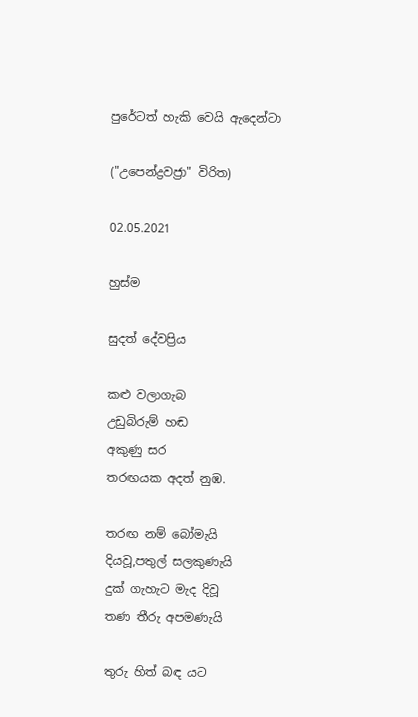පුරේටත් හැකි වෙයි ඇදෙන්ටා

("උපෙන්ද්‍රවජ්‍රා" විරිත)

02.05.2021

හුස්ම

සුදත් දේවප්‍රිය

කළු වලාගැබ
උඩුබිරුම් හඬ
අකුණු සර
තරඟයක අදත් නුඹ.

තරඟ නම් බෝමැයි
දියවූ,පතුල් සලකුණැයි
දුක් ගැහැට මැද දිවූ
තණ තීරු අපමණැයි

තුරු හිත් බඳ යට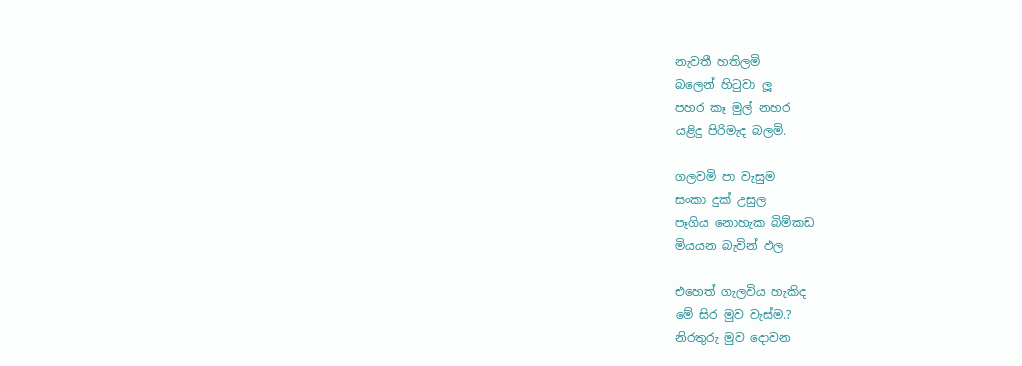නැවතී හතිලමි
බලෙන් හිටුවා ලූ
පහර කෑ මුල් නහර
යළිදු පිරිමැද බලමි.

ගලවමි පා වැසුම
සංකා දුක් උසුල
පෑගිය නොහැක බිම්කඩ
මියයන බැවින් ඵල

එහෙත් ගැලවිය හැකිද
මේ සිර මුව වැස්ම.?
නිරතුරු මුව දොවන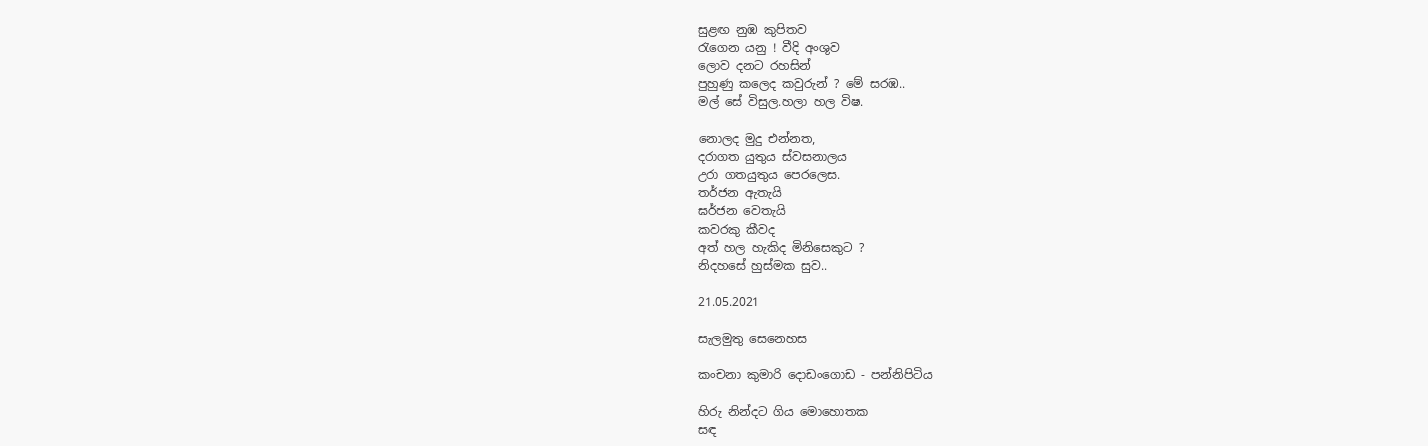සුළඟ නුඹ කුපිතව
රැගෙන යනු ! වීදි අංශුව
ලොව දනට රහසින්
පුහුණු කලෙද කවුරුන් ? මේ සරඹ..
මල් සේ විසුල.හලා හල විෂ.

නොලද මුදු එන්නත,
දරාගත යුතුය ස්වසනාලය
උරා ගතයුතුය පෙරලෙස.
තර්ජන ඇතැයි
ඝර්ජන වෙතැයි
කවරකු කීවද
අත් හල හැකිද මිනිසෙකුට ?
නිදහසේ හුස්මක සුව..

21.05.2021

සැලමුතු සෙනෙහස

කංචනා කුමාරි දොඩංගොඩ - පන්නිපිටිය

හිරු නින්දට ගිය මොහොතක
සඳ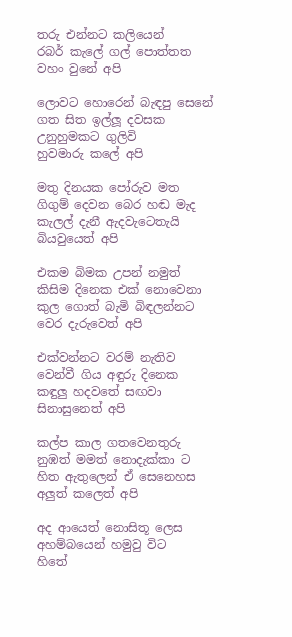තරු එන්නට කලියෙන්
රබර් කැලේ ගල් පොත්තත
වහං වුනේ අපි

ලොවට හොරෙන් බැඳපු සෙනේ
ගත සිත ඉල්ලූ දවසක
උනුහුමකට ගුලිවි
හුවමාරු කලේ අපි

මතු දිනයක පෝරුව මත
ගිගුම් දෙවන බෙර හඬ මැද
කැලල් දැනී ඇදවැටෙතැයි
බියවුයෙත් අපි

එකම බිමක උපන් නමුත්
කිසිම දිනෙක එක් නොවෙනා
කුල ගොත් බැමි බිඳලන්නට
වෙර දැරුවෙත් අපි

එක්වන්නට වරම් නැතිව
වෙන්වී ගිය අඳුරු දිනෙක
කඳුලු හදවතේ සඟවා
සිනාසුනෙත් අපි

කල්ප කාල ගතවෙනතුරු
නුඹත් මමත් නොදැක්කා ට
හිත ඇතුලෙන් ඒ සෙනෙහස
අලුත් කලෙත් අපි

අද ආයෙත් නොසිතූ ලෙස
අහම්බයෙන් හමුවු විට
හිතේ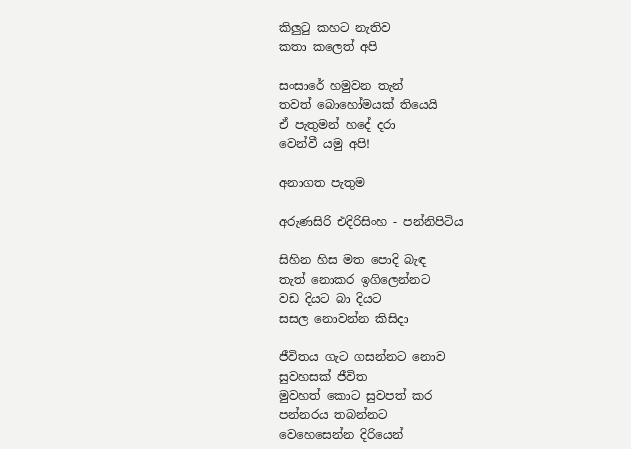කිලුටු කහට නැතිව
කතා කලෙත් අපි

සංසාරේ හමුවන තැන්
තවත් බොහෝමයක් තියෙයි
ඒ පැතුමන් හදේ දරා
වෙන්වී යමු අපි!

අනාගත පැතුම

අරුණසිරි එදිරිසිංහ - පන්නිපිටිය

සිහින හිස මත පොදි බැඳ
තැත් නොකර ඉගිලෙන්නට
වඩ දියට බා දියට
සසල නොවන්න කිසිදා

ජීවිතය ගැට ගසන්නට නොව
සුවහසක් ජීවිත
මුවහත් කොට සුවපත් කර
පන්නරය තබන්නට
වෙහෙසෙන්න දිරියෙන්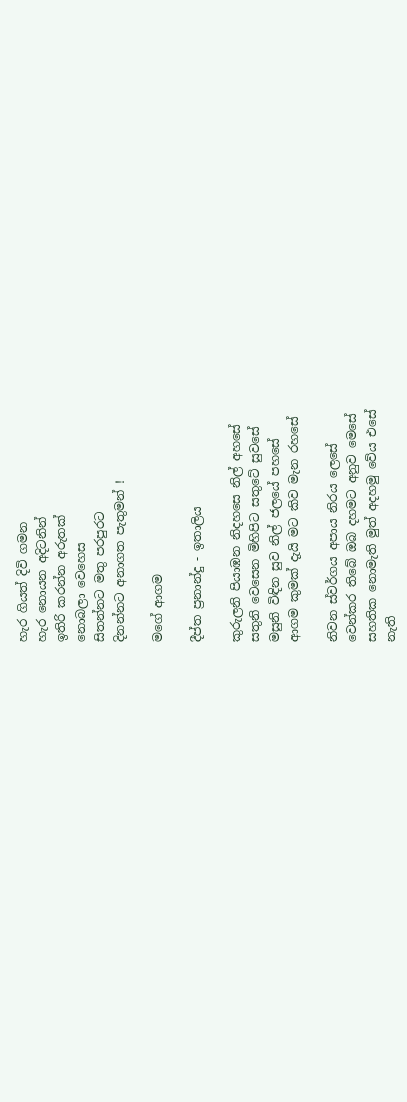හැර ගියත් දිවි ගමන
හැර නොයන අදිටනින්
ඉතිරි කරන්න අරුතක්
නොබලා වෙහෙස
සිතන්නට මතු පරපුරට
දිනන්නට අනාගත පැතුමන් !

මගේ ආගම

දීප්ත ප්‍රනාන්දු - ඉතාලිය

කුරුලනි පියාඹන නිදහසෙ නිල් අහසේ
සතුනි වෙසෙන මිහිපිට සතුටේ සුවසේ
මසුනි විඳින සුව නිල් ජලයේ පහසේ
ආගම කුමක් දැයි මට කිව මැන රහසේ

නිවන ස්වර්ගය අපාය නිරය ලෙසේ
වෙන්කර තිබේ ඔබ දහමට අනුව මෙසේ
සහතික නොමැති මුත් අදහමු වේය එසේ
නැති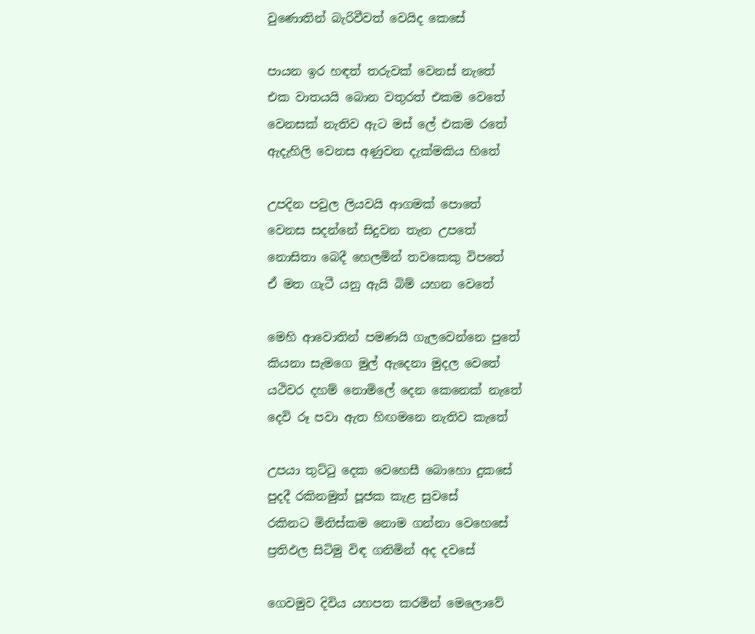වුණොතින් බැරිවීවත් වෙයිද කෙසේ

පායන ඉර හඳත් තරුවක් වෙනස් නැතේ
එක වාතයයි බොන වතුරත් එකම වෙතේ
වෙනසක් නැතිව ඇට මස් ලේ එකම රතේ
ඇදැහිලි වෙනස අණුවන දැක්මකිය හිතේ

උපදින පවුල ලියවයි ආගමක් පොතේ
වෙනස සදන්නේ සිදුවන තැන උපතේ
නොසිතා බෙදී හෙලමින් තවකෙකු විපතේ
ඒ මත ගැටී යනු ඇයි බිම් යහන වෙතේ

මෙහි ආවොතින් පමණයි ගැලවෙන්නෙ පුතේ
කියනා සැමගෙ මුල් ඇදෙනා මුදල වෙතේ
යථිවර දහම් නොමිලේ දෙන කෙනෙක් නැතේ
දෙවි රූ පවා ඇත හිඟමනෙ නැතිව කැතේ

උපයා තුට්ටු දෙක වෙහෙසී බොහො දුකසේ
පුදදී රකිනමුත් පූජක කැළ සුවසේ
රකිනට මිනිස්කම නොම ගන්නා වෙහෙසේ
ප්‍රතිඵල සිටිමු විඳ ගනිමින් අද දවසේ

ගෙවමුව දිවිය යහපත කරමින් මෙලොවේ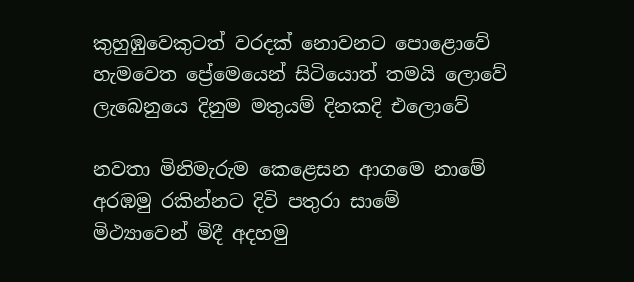කුහුඹුවෙකුටත් වරදක් නොවනට පොළොවේ
හැමවෙත ප්‍රේමෙයෙන් සිටියොත් තමයි ලොවේ
ලැබෙනුයෙ දිනුම මතුයම් දිනකදි එලොවේ

නවතා මිනිමැරුම කෙළෙසන ආගමෙ නාමේ
අරඹමු රකින්නට දිවි පතුරා සාමේ
මිථ්‍යාවෙන් මිදී අදහමු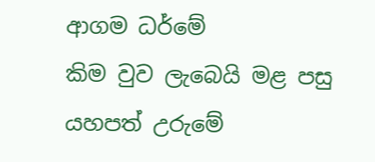ආගම ධර්මේ
කිම වුව ලැබෙයි මළ පසු යහපත් උරුමේ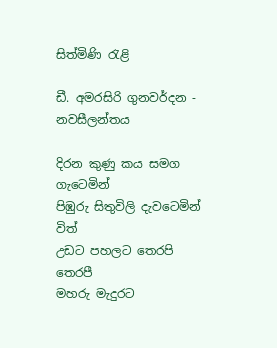සිත්මිණි රැළි

ඩී. අමරසිරි ගුනවර්දන - නවසීලන්තය

දිරන කුණු කය සමග ගැටෙමින්
පිඹුරු සිතුවිලි දැවටෙමින් විත්
උඩට පහලට තෙරපි තෙරපී
මහරු මැදුරට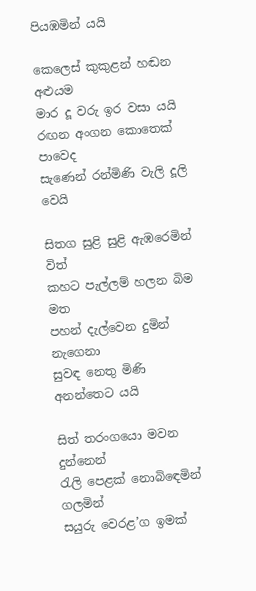පියඹමින් යයි

කෙලෙස් කුකුළන් හඬන අළුයම
මාර දූ වරු ඉර වසා යයි
රඟන අංගන කොතෙක් පාවෙද
සැණෙන් රන්මිණි වැලි දූලි වෙයි

සිතග සුළි සුළි ඇඹරෙමින් විත්
කහට පැල්ලම් හලන බිම මත
පහන් දැල්වෙන දුමින් නැගෙනා
සුවඳ නෙතු මිණි අනන්තෙට යයි

සිත් තරංගයො මවන දුන්නෙන්
රැලි පෙළක් නොබිඳෙමින් ගලමින්
සයුරු වෙරළ’ග ඉමක්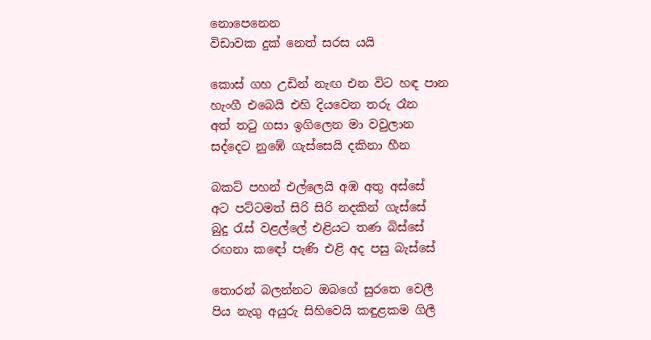නොපෙනෙන
විඩාවක දුක් නෙත් සරස යයි

කොස් ගහ උඩින් නැඟ එන විට හඳ පාන
හැංගී එබෙයි එහි දියවෙන තරු රෑන
අත් තටු ගසා ඉගිලෙන මා වවුලාන
සද්දෙට නුඹේ ගැස්සෙයි දකිනා හීන

බකට් පහන් එල්ලෙයි අඹ අතු අස්සේ
අට පට්ටමත් සිරි සිරි නදකින් ගැස්සේ
බුදු රැස් වළල්ලේ එළියට තණ බිස්සේ
රඟනා කඳෝ පැණි එළි අද පසු බැස්සේ

තොරන් බලන්නට ඔබගේ සුරතෙ වෙලී
පිය නැගු අයුරු සිහිවෙයි කඳුළකම ගිලී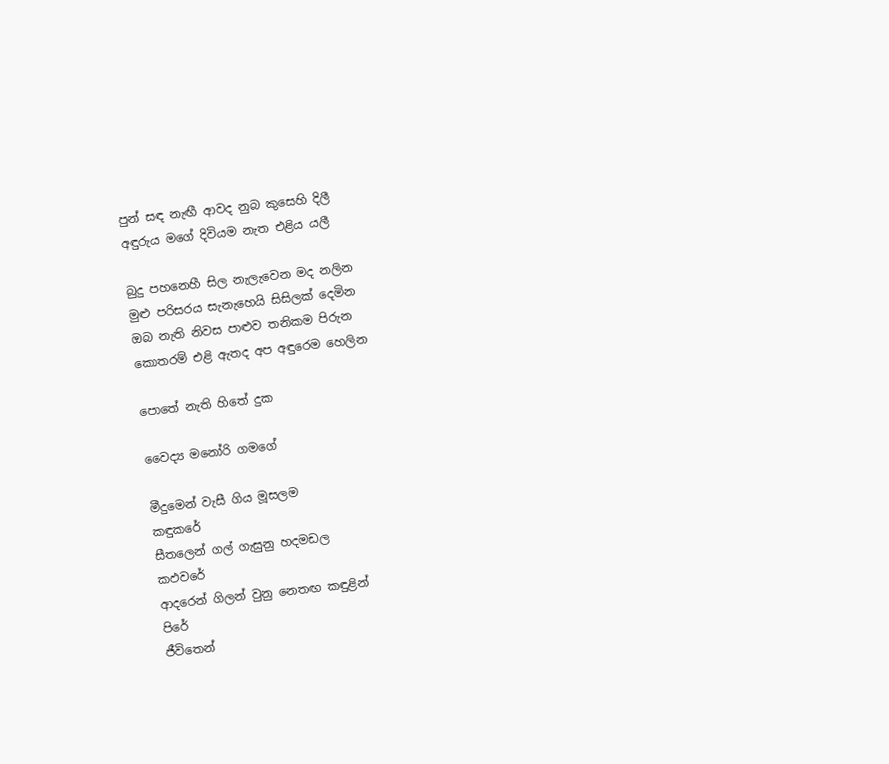පුන් සඳ නැඟී ආවද නුබ කුසෙහි දිලී
අඳුරුය මගේ දිවියම නැත එළිය යලී

බුදු පහනෙහී සිල නැලැවෙන මද නලින
මුළු පරිසරය සැනැහෙයි සිසිලක්‍ දෙමින
ඔබ නැති නිවස පාළුව තනිකම පිරුන
කොතරම් එළි ඇතද අප අඳුරෙම හෙලින

පොතේ නැති හිතේ දුක

වෛද්‍ය මනෝරි ගමගේ

මීදුමෙන් වැසී ගිය මූසලම
කඳුකරේ
සීතලෙන් ගල් ගැසුනු හදමඩල
කඵවරේ
ආදරෙන් ගිලන් වුනු නෙතඟ කඳුළින්
පිරේ
ජීවිතෙන්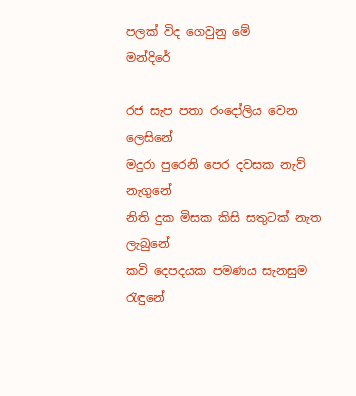පලක් විද ගෙවුනු මේ
මන්දිරේ

රජ සැප පතා රංදෝලිය වෙන
ලෙසිනේ
මදුරා පුරෙනි පෙර දවසක නැව්
නැගුනේ
නිති දුක මිසක කිසි සතුටක් නැත
ලැබුනේ
කවි දෙපදයක පමණය සැනසුම
රැඳුනේ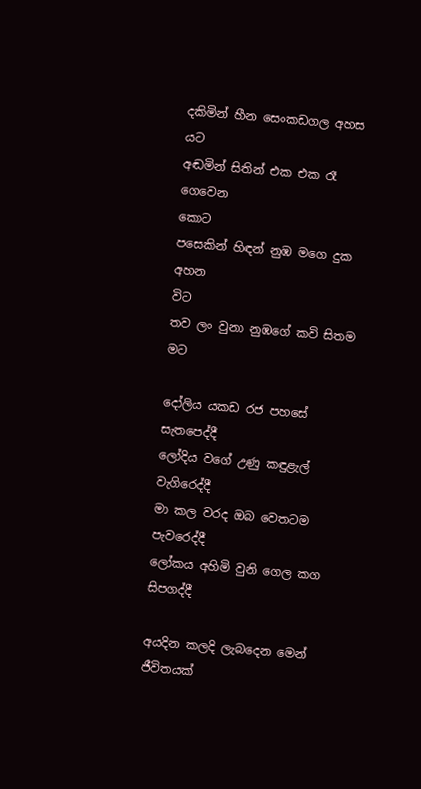දකිමින් හීන සෙංකඩගල අහස
යට
අඬමින් සිතින් එක එක රෑ ගෙවෙන
කොට
පසෙකින් හිඳන් නුඹ මගෙ දුක අහන
විට
තව ලං වුනා නුඹගේ කවි සිතම
මට

දෝලිය යකඩ රජ පහසේ
සැතපෙද්දී
ලෝදිය වගේ උණු කඳුළැල්
වැගිරෙද්දී
මා කල වරද ඔබ වෙතටම
පැවරෙද්දී
ලෝකය අහිමි වුනි ගෙල කග
සිපගද්දී

අයදින කලදි ලැබදෙන මෙන්
ජීවිතයක්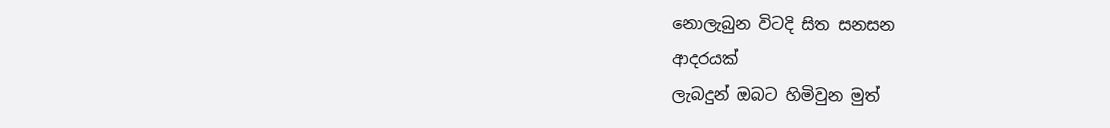නොලැබුන විටදි සිත සනසන
ආදරයක්
ලැබදුන් ඔබට හිමිවුන මුත්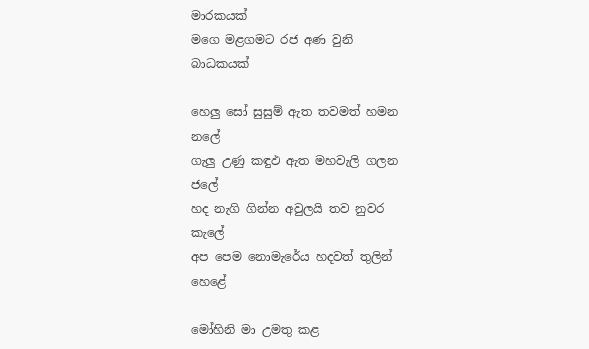මාරකයක්
මගෙ මළගමට රජ අණ වුනි
බාධකයක්

හෙලු සෝ සුසුම් ඇත තවමත් හමන
නලේ
ගැලු උණු කඳුඵ ඇත මහවැලි ගලන
ජලේ
හද නැගි ගින්න අවුලයි තව නුවර
කැලේ
අප පෙම නොමැරේය හදවත් තුලින්
හෙළේ

මෝහිනි මා උමතු කළ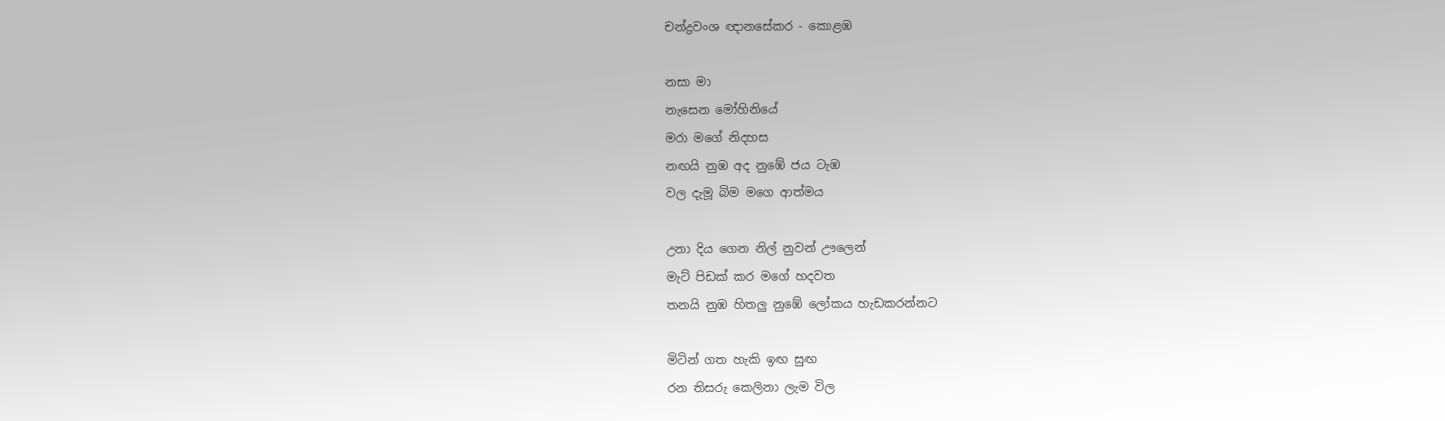චන්ද්‍රවංශ ඥානසේකර - කොළඹ

නසා මා
නැසෙන මෝහිනියේ
මරා මගේ නිදහස
නඟයි නුඹ අද නුඹේ ජය ටැඹ
වල දැමූ බිම මගෙ ආත්මය

උනා දිය ගෙන නිල් නුවන් ඌලෙන්
මැට් පිඩක් කර මගේ හදවත
තනයි නුඹ හිතලු නුඹේ ලෝකය හැඩකරන්නට

මිටින් ගත හැකි ඉඟ සුඟ
රන තිසරු කෙලිනා ලැම විල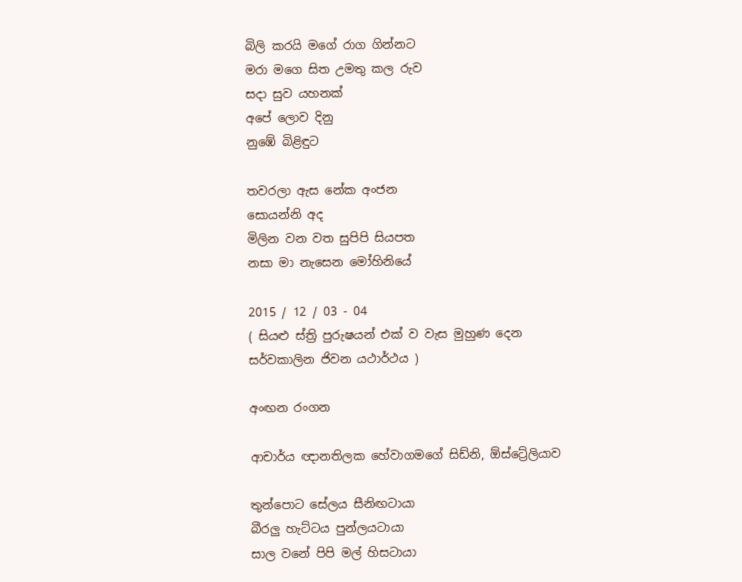බිලි කරයි මගේ රාග ගින්නට
මරා මගෙ සිත උමතු කල රුව
සදා සුව යහනක්
අපේ ලොව දිනු
නුඹේ බිළිඳුට

තවරලා ඇස නේක අංජන
සොයන්නි අද
මිලින වන වත සුපිපි සියපත
නසා මා නැසෙන මෝහිනියේ

2015 / 12 / 03 - 04
( සියළු ස්ත්‍රි පුරුෂයන් එක් ව වැස මුහුණ දෙන
සර්වකාලින ජිවන යථාර්ථය )

අංඟන රංගන

ආචාර්ය ඥානතිලක හේවාගමගේ සිඩ්නි, ඕස්ට්‍රේලියාව

තුන්පොට සේලය සීනිඟටායා
බීරලු හැට්ටය පුන්ලයටායා
සාල වනේ පිපි මල් හිසටායා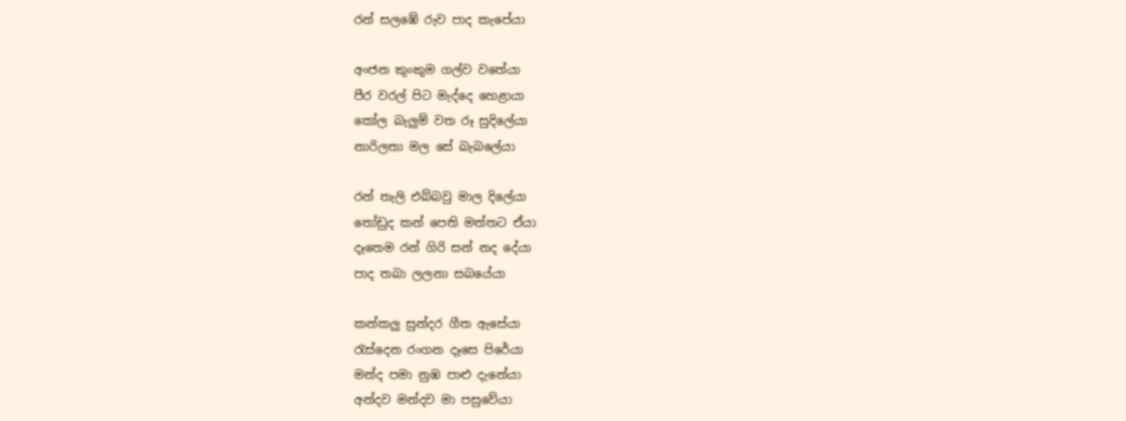රන් සලඹේ රුව පාද කැපේයා

අංජන කුංකුම ගල්ව වතේයා
පීර වරල් පිට මැද්දෙ හෙළායා
කෝල බැලුම් වත රූ සුදිලේයා
නාරිලතා මල සේ බැබලේයා

රන් තැලි එබ්බවු මාල දිලේයා
තෝඩුද කන් පෙති මත්තට ඒයා
දෑතෙම රන් ගිරි සන් නද දේයා
පාද තබා ලලනා සබයේයා

කන්කලු සුන්දර ගීත ඇසේයා
රැස්දෙන රංගන දෑසෙ පිරේයා
මන්ද පමා නුඹ පාළු දැනේයා
අන්දව මන්දව මා පසුවේයා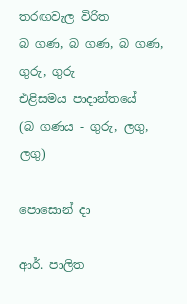තරඟවැල විරිත
බ ගණ, බ ගණ, බ ගණ, ගුරු, ගුරු
එළිසමය පාදාන්තයේ
(බ ගණය - ගුරු, ලගු, ලගු)

පොසොන් දා

ආර්. පාලිත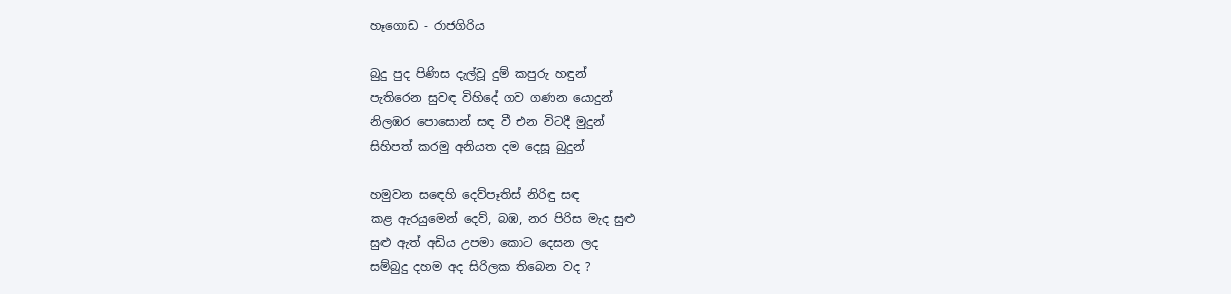හෑගොඩ - රාජගිරිය

බුදු පුද පිණිස දැල්වූ දුම් කපුරු හඳුන්
පැතිරෙන සුවඳ විහිදේ ගව ගණන යොදුන්
නිලඹර පොසොන් සඳ වී එන විටදී මුදුන්
සිහිපත් කරමු අනියත දම දෙසූ බුදුන්

හමුවන සඳෙහි දෙව්පෑතිස් නිරිඳු සඳ
කළ ඇරයුමෙන් දෙව්, බඹ, නර පිරිස මැද සුළු
සුළු ඇත් අඩිය උපමා කොට දෙසන ලද
සම්බුදු දහම අද සිරිලක තිබෙන වද ?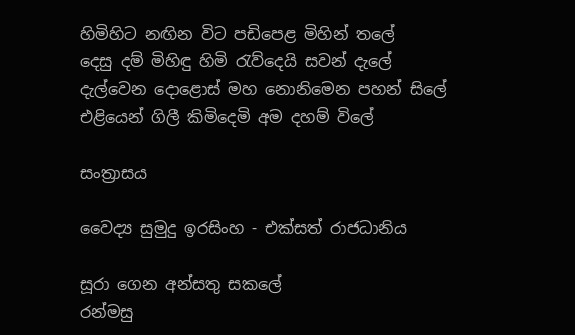හිමිහිට නඟින විට පඩිපෙළ මිහින් තලේ
දෙසු දම් මිහිඳු හිමි රැව්දෙයි සවන් දැලේ
දැල්වෙන දොළොස් මහ නොනිමෙන පහන් සිලේ
එළියෙන් ගිලී කිමිදෙමි අම දහම් විලේ

සංත්‍රාසය

වෛද්‍ය සුමුදු ඉරසිංහ - එක්සත් රාජධානිය

සූරා ගෙන අන්සතු සකලේ
රන්මසු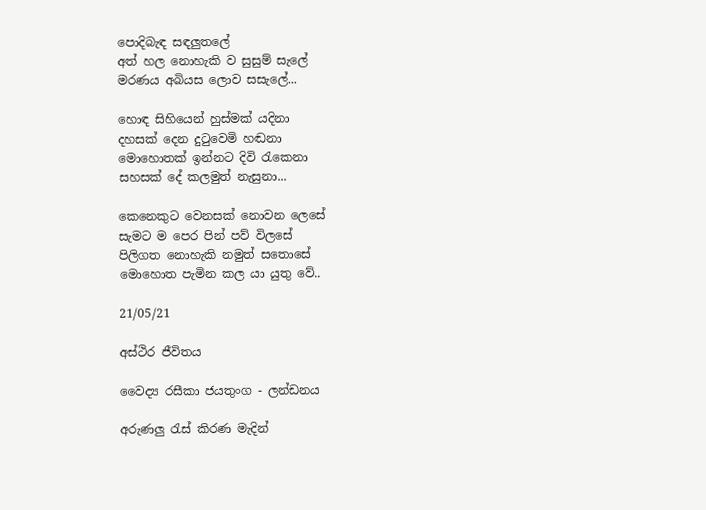පොදිබැඳ සඳලුතලේ
අත් හල නොහැකි ව සුසුම් සැලේ
මරණය අබියස ලොව සසැලේ...

හොඳ සිහියෙන් හුස්මක් යදිනා
දහසක් දෙන දුටුවෙමි හඬනා
මොහොතක් ඉන්නට දිවි රැකෙනා
සහසක් දේ කලමුත් නැසුනා...

කෙනෙකුට වෙනසක් නොවන ලෙසේ
සැමට ම පෙර පින් පව් විලසේ
පිලිගත නොහැකි නමුත් සතොසේ
මොහොත පැමින කල යා යුතු වේ..

21/05/21

අස්ථිර ජීවිතය

වෛද්‍ය රසීකා ජයතුංග - ලන්ඩනය

අරුණලු රැස් කිරණ මැදින්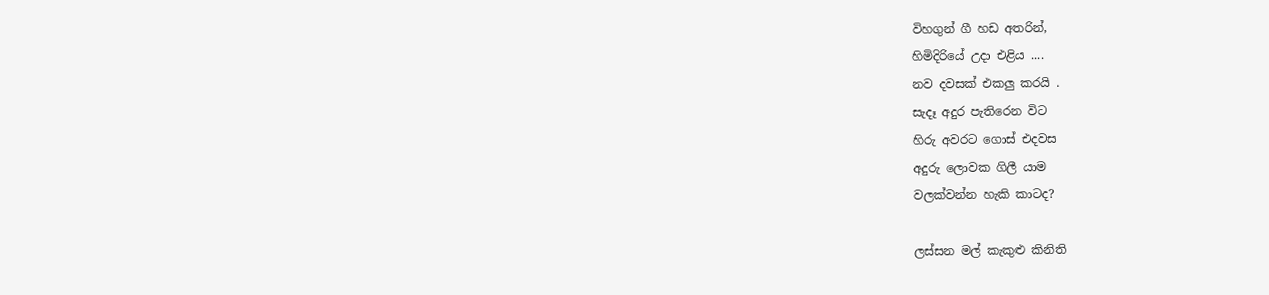විහගුන් ගී හඩ අතරින්,
හිමිදිරියේ උදා එළිය ....
නව දවසක් එකලු කරයි .
සැදෑ අදුර පැතිරෙන විට
හිරු අවරට ගොස් එදවස
අදුරු ලොවක ගිලී යාම
වලක්වන්න හැකි කාටද?

ලස්සන මල් කැකුළු කිනිති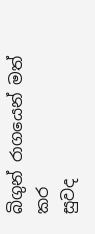බිගුන් රාගයෙන් මත් කර
සුවද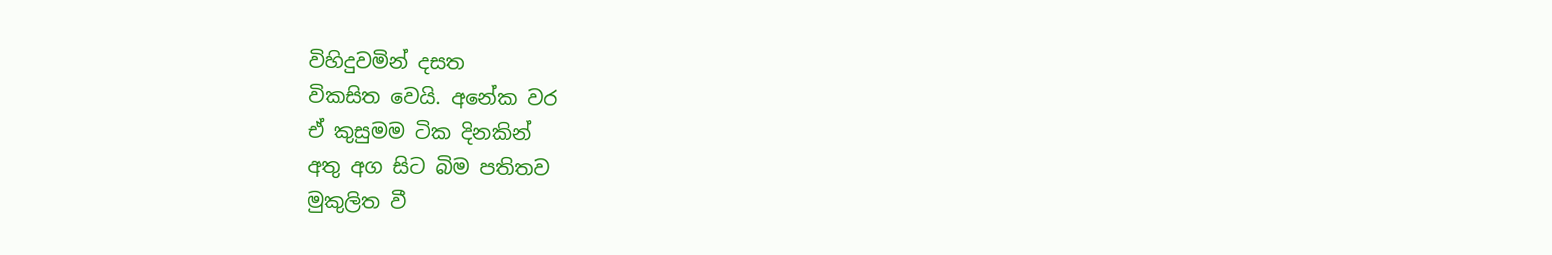විහිදුවමින් දසත
විකසිත වෙයි. අනේක වර
ඒ කුසුමම ටික දිනකින්
අතු අග සිට බිම පතිතව
මුකුලිත වී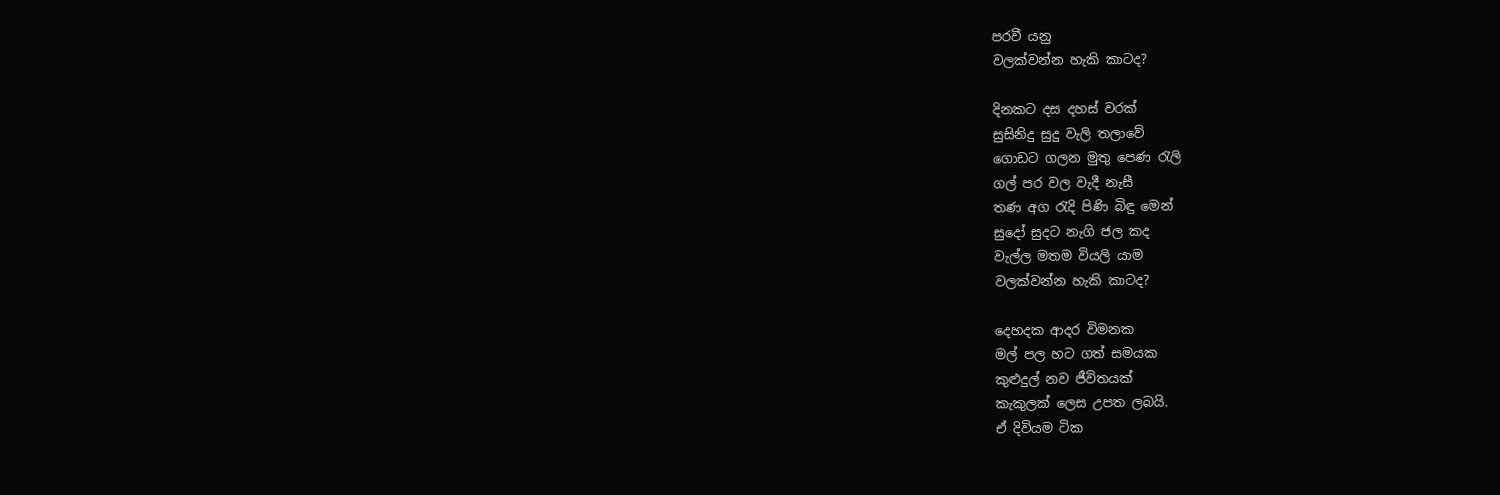පරවී යනු
වලක්වන්න හැකි කාටද?

දිනකට දස දහස් වරක්
සුසිනිදු සුදු වැලි තලාවේ
ගොඩට ගලන මුතු පෙණ රැලි
ගල් පර වල වැදී නැසී
තණ අග රැදි පිණි බිඳු මෙන්
සුදෝ සුදට නැගි ජල කද
වැල්ල මතම වියලි යාම
වලක්වන්න හැකි කාටද?

දෙහදක ආදර විමනක
මල් පල හට ගත් සමයක
කුළුදුල් නව ජීවිතයක්
කැකුලක් ලෙස උපත ලබයි.
ඒ දිවියම ටික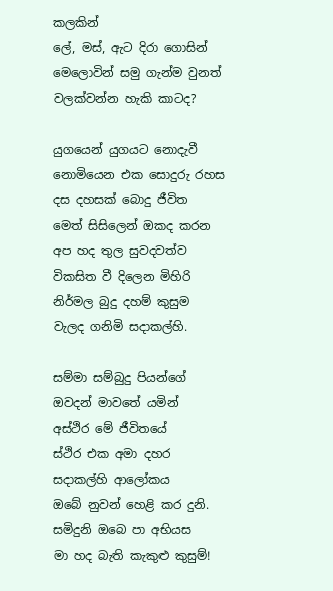කලකින්
ලේ, මස්, ඇට දිරා ගොසින්
මෙලොවින් සමු ගැන්ම වුනත්
වලක්වන්න හැකි කාටද?

යුගයෙන් යුගයට නොදැවී
නොමියෙන එක සොදුරු රහස
දස දහසක් බොදු ජීවිත
මෙත් සිසිලෙන් ඔකද කරන
අප හද තුල සුවදවත්ව
විකසිත වී දිලෙන මිහිරි
නිර්මල බුදු දහම් කුසුම
වැලද ගනිමි සදාකල්හි.

සම්මා සම්බුදු පියන්ගේ
ඔවදන් මාවතේ යමින්
අස්ථිර මේ ජීවිතයේ
ස්ථිර එක අමා දහර
සදාකල්හි ආලෝකය
ඔබේ නුවන් හෙළි කර දුනි.
සමිදුනි ඔබෙ පා අභියස
මා හද බැති කැකුළු කුසුම්!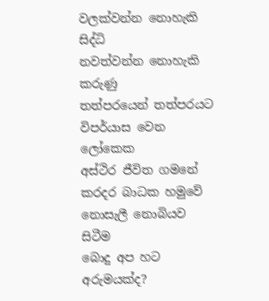වලක්වන්න නොහැකි සිද්ධි
නවත්වන්න නොහැකි කරුණු
තත්පරයෙන් තත්පරයට
විපර්යාස වෙන ලෝකෙක
අස්ථිර ජීවිත ගමනේ
කරදර බාධක හමුවේ
නොසැලී නොබියව සිටීම
බොදු අප හට අරුමයක්ද?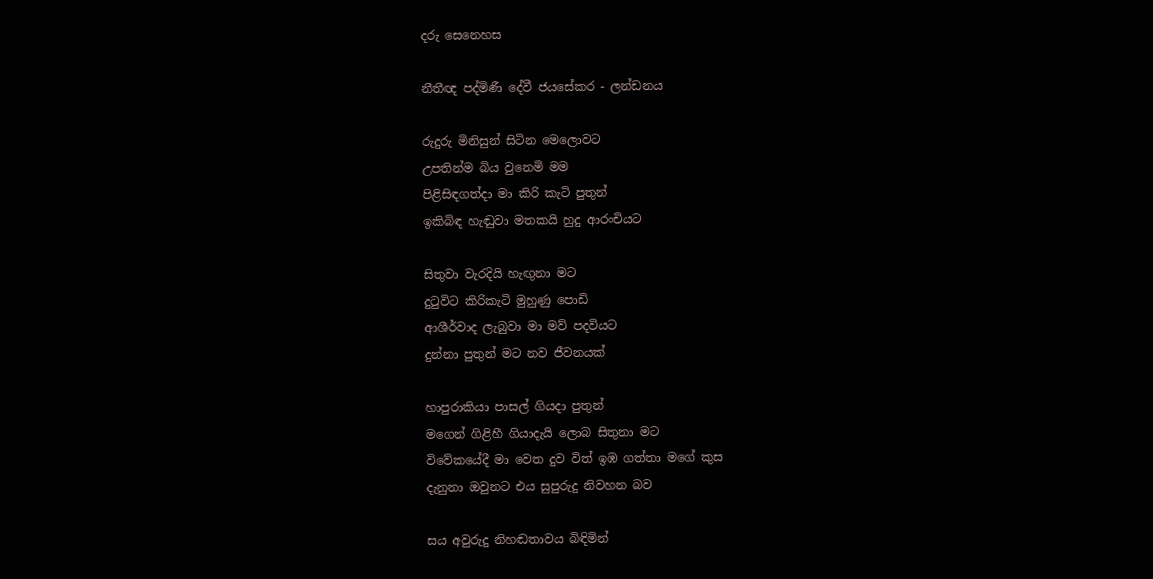දරු සෙනෙහස

නීතීඥ පද්මිණී දේවී ජයසේකර - ලන්ඩනය

රුදුරු මිනිසුන් සිටින මෙලොවට
උපතින්ම බිය වුනෙමි මම
පිළිසිඳගත්දා මා කිරි කැටි පුතුන්
ඉකිබිඳ හැඬුවා මතකයි හුදු ආරංචියට

සිතුවා වැරදියි හැඟුනා මට
දුටුවිට කිරිකැටි මුහුණු පොඩි
ආශීර්වාද ලැබුවා මා මව් පදවියට
දුන්නා පුතුන් මට නව ජීවනයක්

හාපුරාකියා පාසල් ගියදා පුතුන්
මගෙන් ගිළිහී ගියාදැයි ලොබ සිතුනා මට
විවේකයේදී මා වෙත දුව විත් ඉඹ ගත්තා මගේ කුස
දැනුනා ඔවුනට එය සුපුරුදු නිවහන බව

සය අවුරුදු නිහඬතාවය බිඳිමින්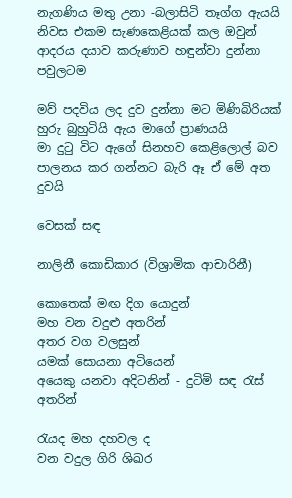නැගණිය මතු උනා -බලාසිටි තෑග්ග ඇයයි
නිවස එකම සැණකෙළියක් කල ඔවුන්
ආදරය දයාව කරුණාව හඳුන්වා දුන්නා පවුලටම

මව් පදවිය ලද දුව දුන්නා මට මිණිබිරියක්
හුරු බුහුටියි ඇය මාගේ ප්‍රාණයයි
මා දුටු විට ඇගේ සිනහව කෙළිලොල් බව
පාලනය කර ගන්නට බැරි ඈ ඒ මේ අත දුවයි

වෙසක් සඳ

නාලිනී කොඩිකාර (විශ්‍රාමික ආචාරිනී)

කොතෙක් මඟ දිග යොදුන්
මහ වන වදුළු අතරින්
අතර වග වලසුන්
යමක් සොයනා අටියෙන්
අයෙකු යනවා අදිටනින් - දුටිමි සඳ රැස් අතරින්

රැයද මහ දහවල ද
වන වදුල ගිරි ශිඛර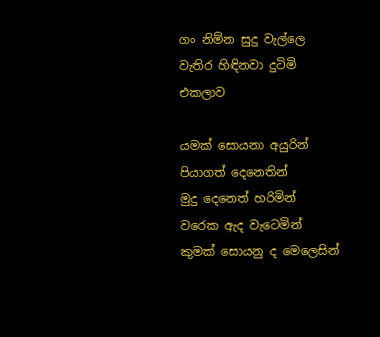ගං නිම්න සුදු වැල්ලෙ
වැතිර හිඳිනවා දුටිමි
එකලාව

යමක් සොයනා අයුරින්
පියාගත් දෙනෙතින්
මුදු දෙනෙත් හරිමින්
වරෙක ඇද වැටෙමින්
කුමක් සොයනු ද මෙලෙසින්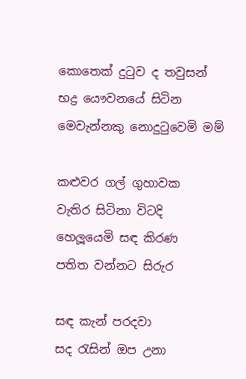කොතෙක් දුටුව ද තවුසන්
භද්‍ර යෞවනයේ සිටින
මෙවැන්නකු නොදුටුවෙමි මම්

කළුවර ගල් ගුහාවක
වැතිර සිටිනා විටදි
හෙලූයෙමි සඳ කිරණ
පතිත වන්නට සිරුර

සඳ කැන් පරදවා
සද රැසින් ඔප උනා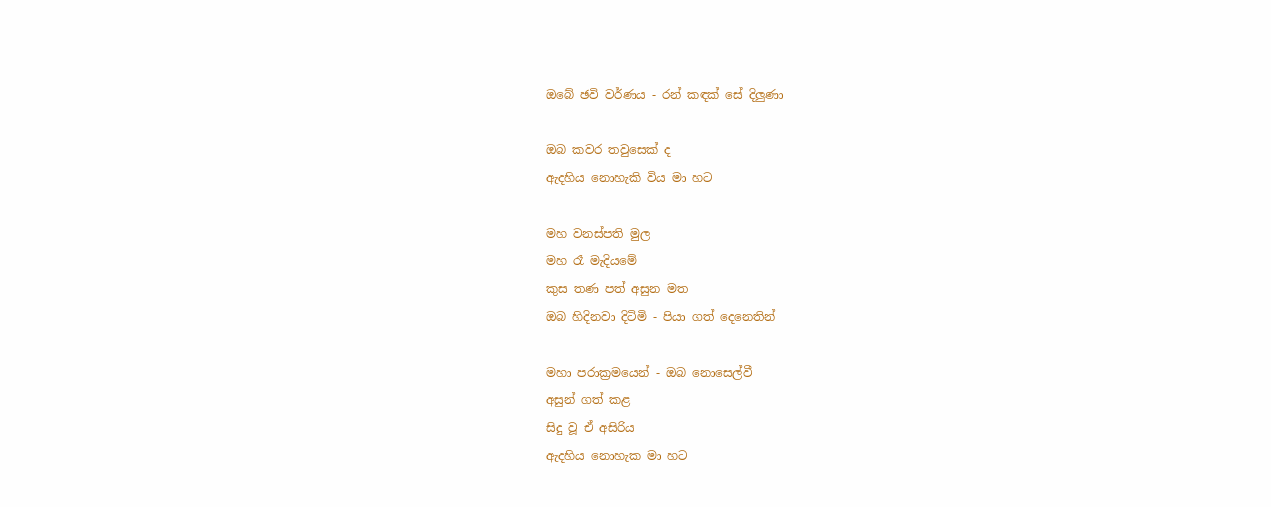ඔබේ ඡවි වර්ණය - රන් කඳක් සේ දිලුණා

ඔබ කවර තවුසෙක් ද
ඇදහිය නොහැකි විය මා හට

මහ වනස්පති මුල
මහ රෑ මැදියමේ
කුස තණ පත් අසුන මත
ඔබ හිදිනවා දිටිමි - පියා ගත් දෙනෙතින්

මහා පරාක්‍රමයෙන් - ඔබ නොසෙල්වී
අසුන් ගත් කළ
සිදු වූ ඒ අසිරිය
ඇදහිය නොහැක මා හට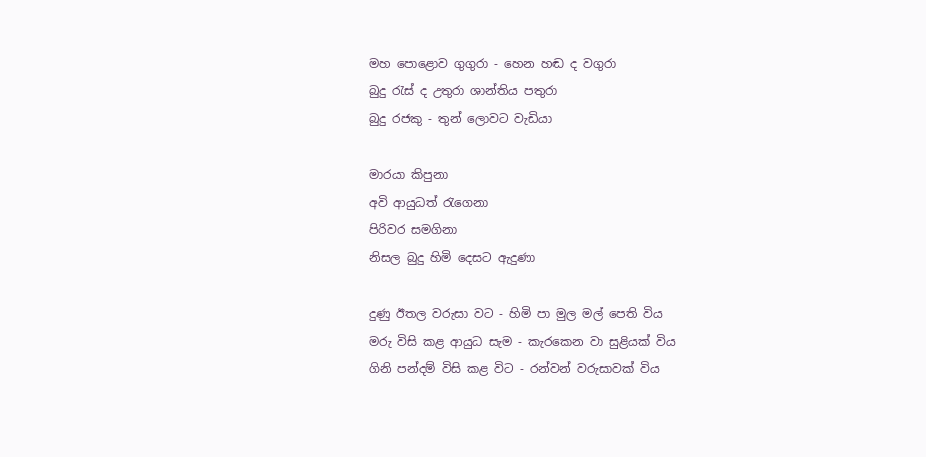මහ පොළොව ගුගුරා - හෙන හඬ ද වගුරා
බුදු රැස් ද උතුරා ශාන්තිය පතුරා
බුදු රජකු - තුන් ලොවට වැඩියා

මාරයා කිපුනා
අවි ආයුධත් රැගෙනා
පිරිවර සමගිනා
නිසල බුදු හිමි දෙසට ඇදුණා

දුණු ඊතල වරුසා වට - හිමි පා මුල මල් පෙති විය
මරු විසි කළ ආයුධ සැම - කැරකෙන වා සුළියක් විය
ගිනි පන්දම් විසි කළ විට - රන්වන් වරුසාවක් විය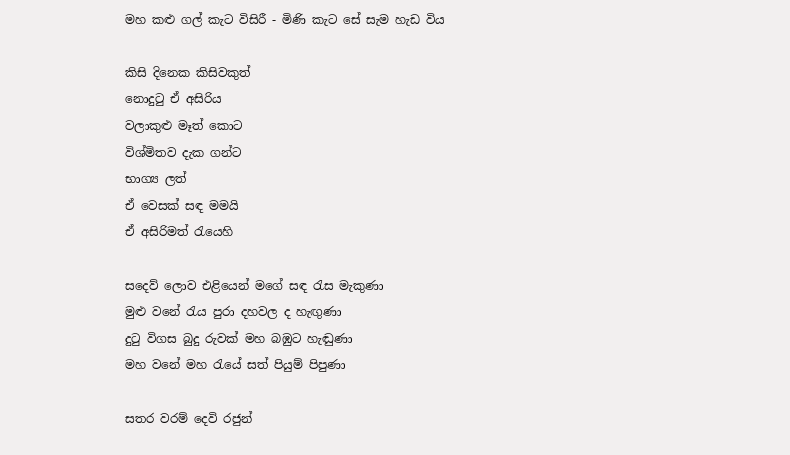මහ කළු ගල් කැට විසිරී - මිණි කැට සේ සැම හැඩ විය

කිසි දිනෙක කිසිවකුත්
නොදුටු ඒ අසිරිය
වලාකුළු මෑත් කොට
විශ්මිතව දැක ගන්ට
භාග්‍ය ලත්
ඒ වෙසක් සඳ මමයි
ඒ අසිරිමත් රැයෙහි

සදෙව් ලොව එළියෙන් මගේ සඳ රැස මැකුණා
මුළු වනේ රැය පුරා දහවල ද හැඟුණා
දුටු විගස බුදු රුවක් මහ බඹුට හැඬුණා
මහ වනේ මහ රැයේ සත් පියුම් පිපුණා

සතර වරම් දෙවි රජුන්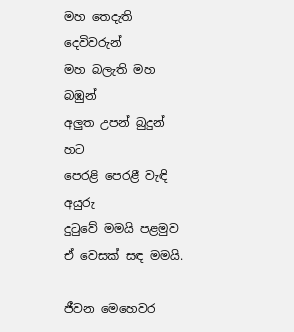මහ තෙදැති දෙවිවරුන්
මහ බලැති මහ බඹුන්
අලුත උපන් බුදුන් හට
පෙරළි පෙරළී වැඳි අයුරු
දුටුවේ මමයි පළමුව
ඒ වෙසක් සඳ මමයි.

ජීවන මෙහෙවර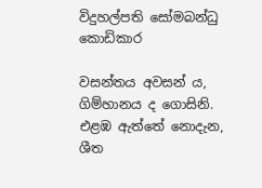විදුහල්පති සෝමබන්ධු කොඩිකාර

වසන්තය අවසන්‍ ය,
ගිම්හානය ද ගොසිනි.
එළඹ ඇත්තේ නොදැන,
ශීත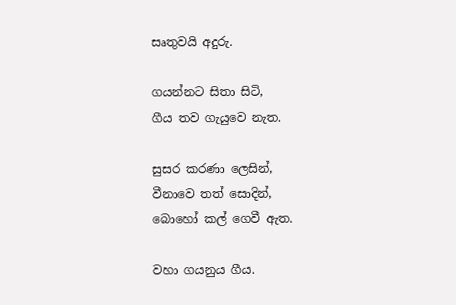සෘතුවයි අදුරු.

ගයන්නට සිතා සිටි,
ගීය තව ගැයුවෙ නැත.

සුසර කරණා ලෙසින්,
වීනාවෙ තත් සොදින්,
බොහෝ කල් ගෙවී ඇත.

වහා ගයනුය ගීය.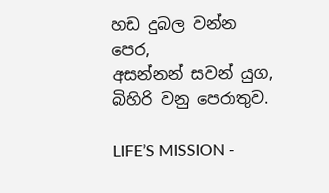හඩ දුබල වන්න පෙර,
අසන්නන් සවන් යුග,
බිහිරි වනු පෙරාතුව.

LIFE’S MISSION -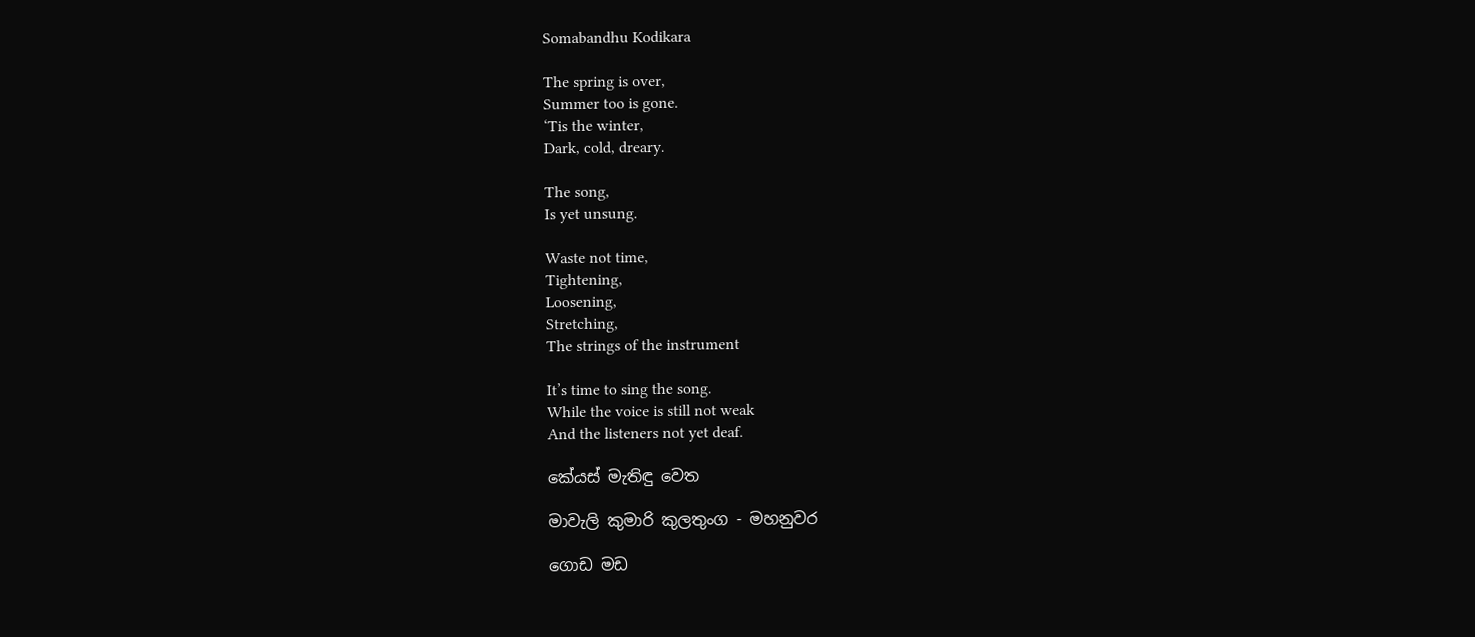Somabandhu Kodikara

The spring is over,
Summer too is gone.
‘Tis the winter,
Dark, cold, dreary.

The song,
Is yet unsung.

Waste not time,
Tightening,
Loosening,
Stretching,
The strings of the instrument

It’s time to sing the song.
While the voice is still not weak
And the listeners not yet deaf.

කේයස් මැතිඳු වෙත

මාවැලි කුමාරි කුලතුංග - මහනුවර

ගොඩ මඩ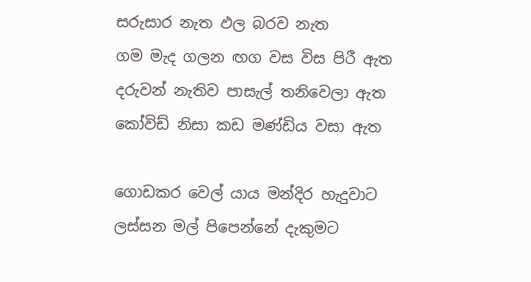සරුසාර නැත ඵල බරව නැත
ගම මැද ගලන ඟග වස විස පිරී ඇත
දරුවන් නැතිව පාසැල් තනිවෙලා ඇත
කෝවිඩ් නිසා කඩ මණ්ඩිය වසා ඇත

ගොඩකර වෙල් යාය මන්දිර හැදුවාට
ලස්සන මල් පිපෙන්නේ දැකුමට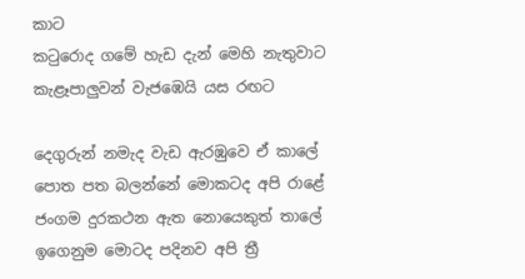කාට
කටුරොද ගමේ හැඩ දැන් මෙහි නැතුවාට
කැළෑපාලුවන් වැජඹෙයි යස රඟට

දෙගුරුන් නමැද වැඩ ඇරඹුවෙ ඒ කාලේ
පොත පත බලන්නේ මොකටද අපි රාළේ
ජංගම දුරකථන ඇත නොයෙකුත් තාලේ
ඉගෙනුම මොටද පදිනව අපි ත්‍රී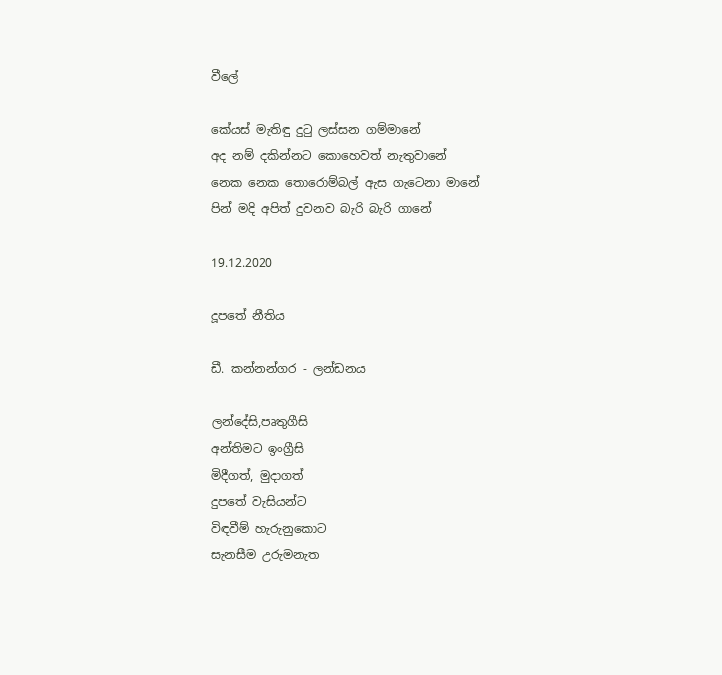වීලේ

කේයස් මැතිඳු දුටු ලස්සන ගම්මානේ
අද නම් දකින්නට කොහෙවත් නැතුවානේ
නෙක නෙක තොරොම්බල් ඇස ගැටෙනා මානේ
පින් මදි අපිත් දුවනව බැරි බැරි ගානේ

19.12.2020

දූපතේ නීතිය

ඩී. කන්නන්ගර - ලන්ඩනය

ලන්දේසි,පෘතුගීසි
අන්තිමට ඉංග්‍රීසි
මිදීගත්, මුදාගත්
දුපතේ වැසියන්ට
විඳවීම් හැරුනුකොට
සැනසීම උරුමනැත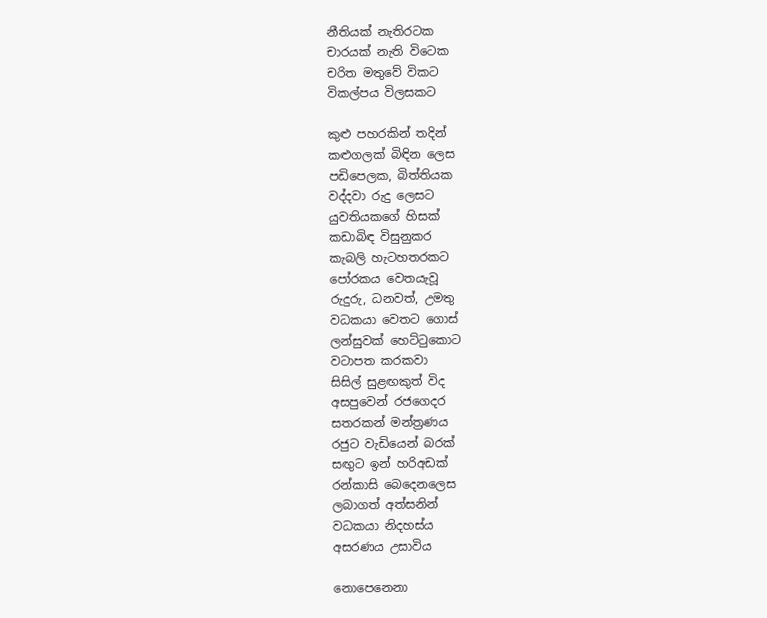නීතියක් නැතිරටක
චාරයක් නැති විටෙක
චරිත මතුවේ විකට
විකල්පය විලසකට

කුළු පහරකින් තදින්
කළුගලක් බිඳින ලෙස
පඩිපෙලක, බිත්තියක
වද්දවා රුදු ලෙසට
යුවතියකගේ හිසක්
කඩාබිඳ විසුනුකර
කැබලි හැටහතරකට
පෝරකය වෙතයැවූ
රුදුරු, ධනවත්, උමතු
වධකයා වෙතට ගොස්
ලන්සුවක් හෙට්ටුකොට
වටාපත කරකවා
සිසිල් සුළඟකුත් විද
අසපුවෙන් රජගෙදර
සතරකන් මන්ත්‍රණය
රජුට වැඩියෙන් බරක්
සඟුට ඉන් හරිඅඩක්
රන්කාසි බෙදෙනලෙස
ලබාගත් අත්සනින්
වධකයා නිදහස්ය
අසරණය උසාවිය

නොපෙනෙනා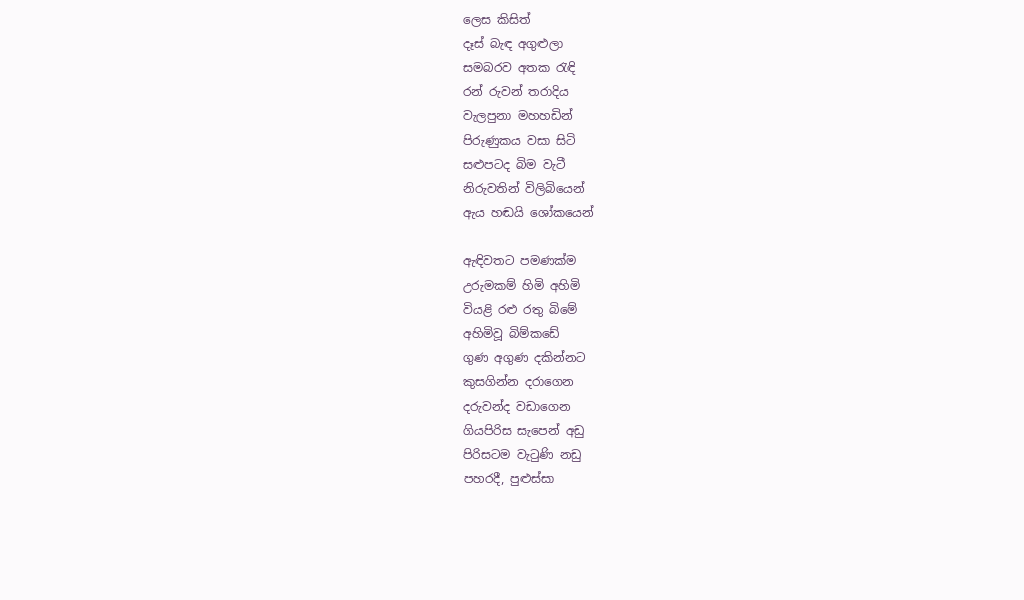ලෙස කිසිත්
දෑස් බැඳ අගුළුලා
සමබරව අතක රැඳි
රන් රුවන් තරාදිය
වැලපුනා මහහඩින්
පිරුණුකය වසා සිටි
සළුපටද බිම වැටී
නිරුවතින් විලිබියෙන්
ඇය හඬයි ශෝකයෙන්

ඇඳිවතට පමණක්ම
උරුමකම් හිමි අහිමි
වියළි රළු රතු බිමේ
අහිමිවූ බිම්කඩේ
ගුණ අගුණ දකින්නට
කුසගින්න දරාගෙන
දරුවන්ද වඩාගෙන
ගියපිරිස සැපෙන් අඩු
පිරිසටම වැටුණි නඩු
පහරදී, පුළුස්සා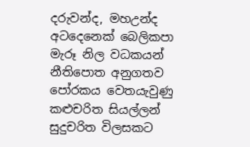දරුවන්ද, මහඋන්ද
අටදෙනෙක් බෙලිකපා
මැරූ නිල වධකයන්
නීතිපොත අනුගතව
පෝරකය වෙතයැවුණු
කළුචරිත සියල්ලන්
සුදුචරිත විලසකට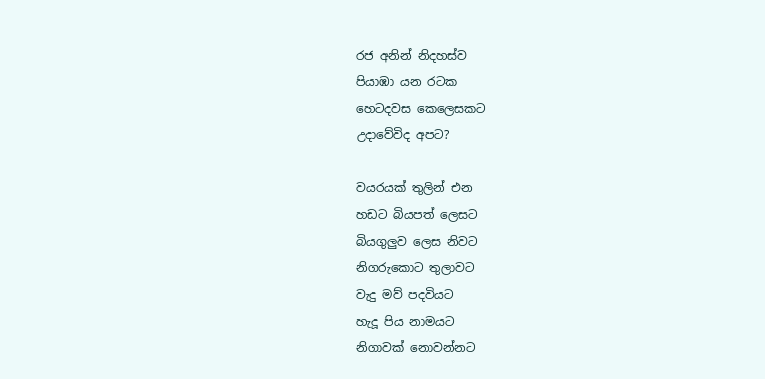රජ අනින් නිදහස්ව
පියාඹා යන රටක
හෙටදවස කෙලෙසකට
උදාවේවිද අපට?

වයරයක් තුලින් එන
හඩට බියපත් ලෙසට
බියගුලුව ලෙස නිවට
නිගරුකොට තුලාවට
වැදු මව් පදවියට
හැදූ පිය නාමයට
නිගාවක් නොවන්නට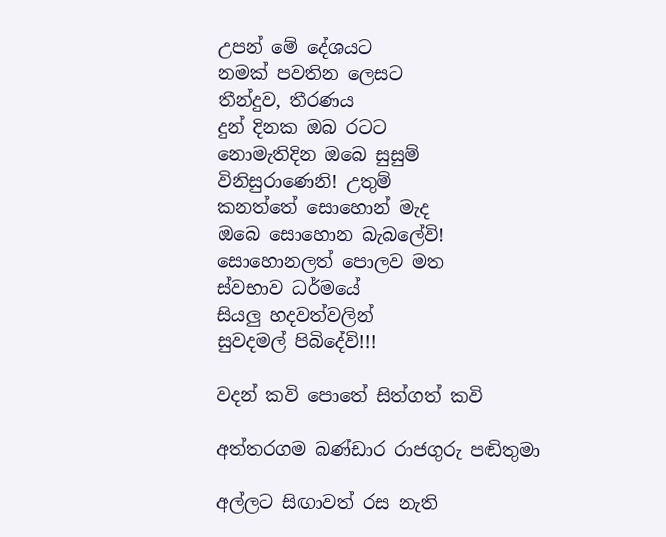උපන් මේ දේශයට
නමක් පවතින ලෙසට
තීන්දුව, තීරණය
දුන් දිනක ඔබ රටට
නොමැතිදින ඔබෙ සුසුම්
විනිසුරාණෙනි! උතුම්
කනත්තේ සොහොන් මැද
ඔබෙ සොහොන බැබලේවි!
සොහොනලත් පොලව මත
ස්වභාව ධර්මයේ
සියලු හදවත්වලින්
සුවදමල් පිබිදේවි!!!

වදන් කවි පොතේ සිත්ගත් කවි

අත්තරගම බණ්ඩාර රාජගුරු පඬිතුමා

අල්ලට සිඟාවත් රස නැති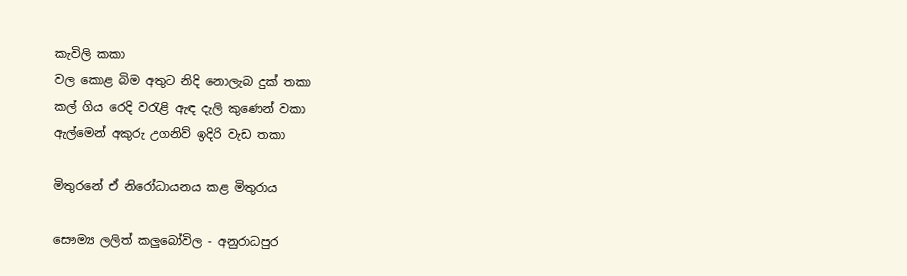කැවිලි කකා
වල කොළ බිම අතුට නිදි නොලැබ දුක් තකා
කල් ගිය රෙදි වරැළි ඇඳ දැලි කුණෙන් වකා
ඇල්මෙන් අකුරු උගනිව් ඉදිරි වැඩ තකා

මිතුරනේ ඒ නිරෝධායනය කළ මිතුරාය

සෞම්‍ය ලලිත් කලුබෝවිල - අනුරාධපුර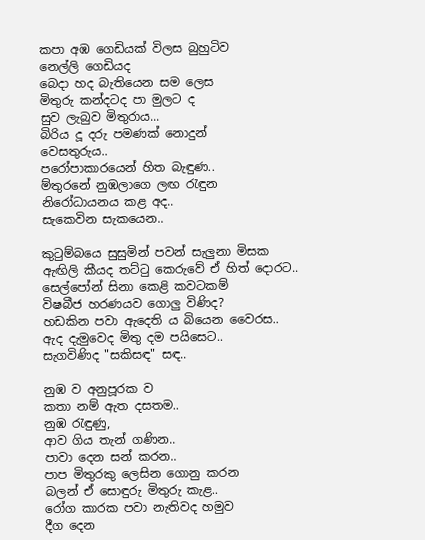කපා අඹ ගෙඩියක් විලස බුහුටිව
නෙල්ලි ගෙඩියද
බෙදා හද බැතියෙන සම ලෙස
මිතුරු කන්දටද පා මුලට ද
සුව ලැබුව මිතුරාය...
බිරිය දූ දරු පමණක් නොදුන්
වෙසතුරුය..
පරෝපාකාරයෙන් හිත බැඳුණ..
ම්තුරනේ නුඹලාගෙ ලඟ රැඳුන
නිරෝධායනය කළ අද..
සැකෙවින සැකයෙන..

කුටුම්බයෙ සුසුමින් පවන් සැලුනා මිසක
ඇඟිලි කීයද තට්ටු කෙරුවේ ඒ හිත් දොරට..
සෙල්පෝන් සිනා කෙළි කවටකම්
විෂබීජ හරණයව ගොලු විණිද?
හඩකින පවා ඇදෙති ය බියෙන වෛරස..
ඇද දැමුවෙද මිතු දම පයිසෙට..
සැගවිණිද "සකිසඳ" සඳ..

නුඹ ව අනුපූරක ව
කතා නම් ඇත දසතම..
නුඹ රැඳුණු,
ආව ගිය තැන් ගණින..
පාවා දෙන සන් කරන..
පාප මිතුරකු ලෙසින ගොනු කරන
බලන් ඒ සොඳුරු මිතුරු කැළ..
රෝග කාරක පවා නැතිවද හමුව
දීග දෙන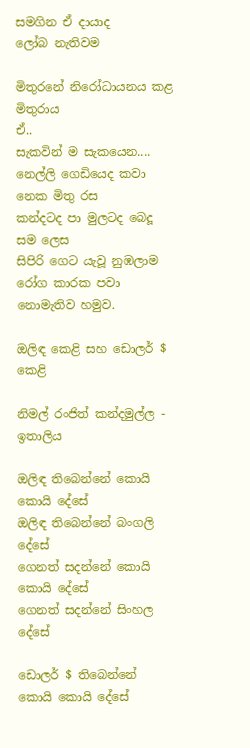සමගින ඒ දායාද
ලෝබ නැතිවම

මිතුරනේ නිරෝධායනය කළ මිතුරාය
ඒ..
සැකවින් ම සැකයෙන....
නෙල්ලි ගෙඩියෙද කවා නෙක මිතු රස
කන්දටද පා මුලටද බෙදූ සම ලෙස
සිපිරි ගෙට යැවූ නුඹලාම
රෝග කාරක පවා නොමැතිව හමුව.

ඔලිඳ කෙළි සහ ඩොලර් $ කෙළි

නිමල් රංජිත් කන්දමුල්ල - ඉතාලිය

ඔලිඳ තිබෙන්නේ කොයි කොයි දේසේ
ඔලිඳ තිබෙන්නේ බංගලි දේසේ
ගෙනත් සදන්නේ කොයි කොයි දේසේ
ගෙනත් සදන්නේ සිංහල දේසේ

ඩොලර් $ තිබෙන්නේ කොයි කොයි දේසේ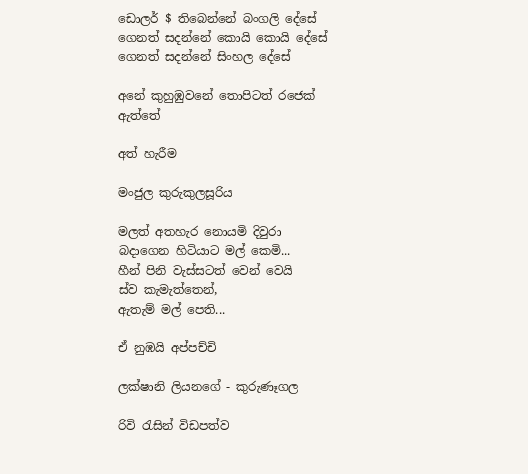ඩොලර් $ තිබෙන්නේ බංගලි දේසේ
ගෙනත් සදන්නේ කොයි කොයි දේසේ
ගෙනත් සදන්නේ සිංහල දේසේ

අනේ කුහුඹුවනේ තොපිටත් රජෙක් ඇත්තේ

අත් හැරීම

මංජුල කුරුකුලසූරිය

මලත් අතහැර නොයමි දිවුරා
බදාගෙන හිටියාට මල් කෙමි...
හීන් පිනි වැස්සටත් වෙන් වෙයි
ස්ව කැමැත්තෙන්,
ඇතැම් මල් පෙති...

ඒ නුඹයි අප්පච්චි

ලක්ෂානි ලියනගේ - කුරුණෑගල

රිවි රැසින් විඩපත්ව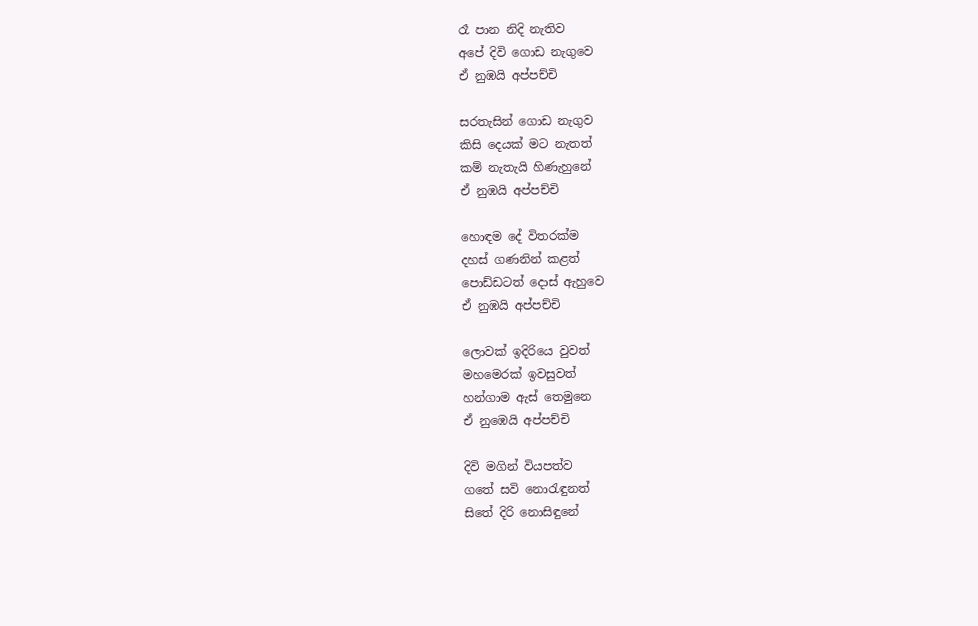රෑ පාන නිදි නැතිව
අපේ දිවි ගොඩ නැගුවෙ
ඒ නුඹයි අප්පච්චි

සරතැසින් ගොඩ නැගුව
කිසි දෙයක් මට නැතත්
කම් නැතැයි හිණැහුනේ
ඒ නුඹයි අප්පච්චි

හොඳම දේ විතරක්ම
දහස් ගණනින් කළත්
පොඩ්ඩටත් දොස් ඇහුවෙ
ඒ නුඹයි අප්පච්චි

ලොවක් ඉදිරියෙ වුවත්
මහමෙරක් ඉවසුවත්
හන්ගාම ඇස් තෙමුනෙ
ඒ නුඹෙයි අප්පච්චි

දිවි මගින් වියපත්ව
ගතේ සවි නොරැඳුනත්
සිතේ දිරි නොසිඳුනේ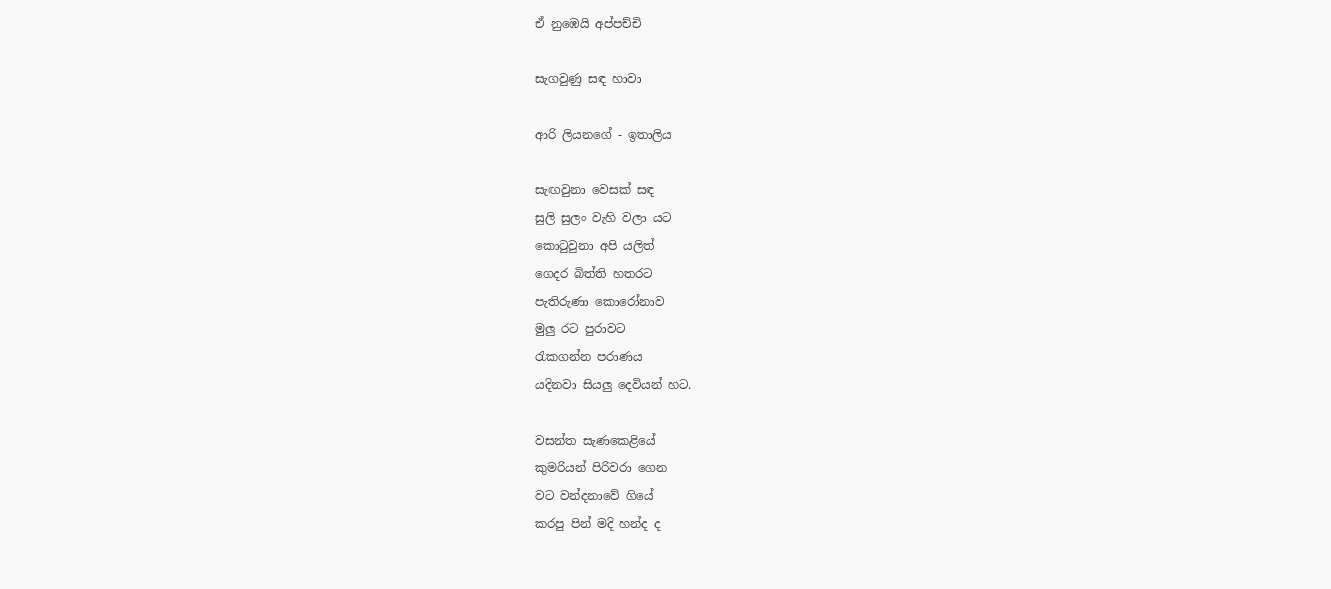ඒ නුඹෙයි අප්පච්චි

සැගවුණු සඳ හාවා

ආරි ලියනගේ - ඉතාලිය

සැඟවුනා වෙසක් සඳ
සුලි සුලං වැහි වලා යට
කොටුවුනා අපි යලිත්
ගෙදර බිත්ති හතරට
පැතිරුණා කොරෝනාව
මුලු රට පුරාවට
රැකගන්න පරාණය
යදිනවා සියලු දෙවියන් හට.

වසන්ත සැණකෙළියේ
කුමරියන් පිරිවරා ගෙන
වට වන්දනාවේ ගියේ
කරපු පින් මදි හන්ද ද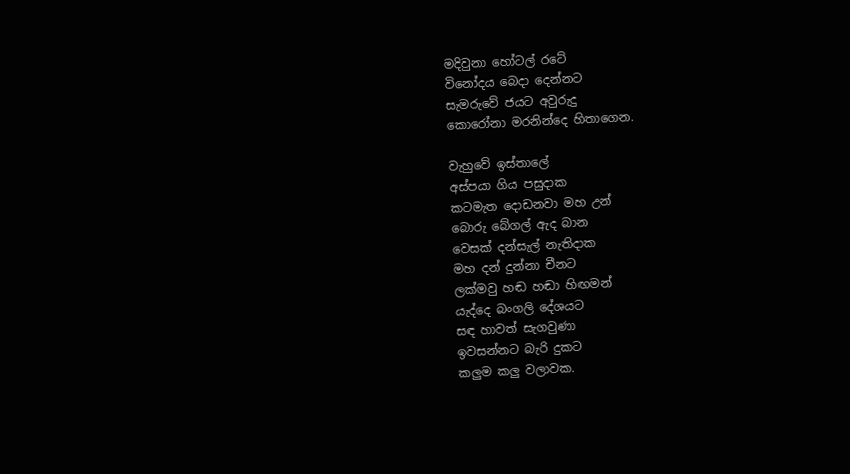මදිවුනා හෝටල් රටේ
විනෝදය බෙදා දෙන්නට
සැමරුවේ ජයට අවුරුදු
කොරෝනා මරනින්දෙ හිතාගෙන.

වැහුවේ ඉස්තාලේ
අස්පයා ගිය පසුදාක
කටමැත දොඩනවා මහ උන්
බොරු බේගල් ඇද බාන
වෙසක් දන්සැල් නැතිදාක
මහ දන් දුන්නා චීනට
ලක්මවු හඬ හඬා හිඟමන්
යැද්දෙ බංගලි දේශයට
සඳ හාවත් සැගවුණා
ඉවසන්නට බැරි දුකට
කලුම කලු වලාවක.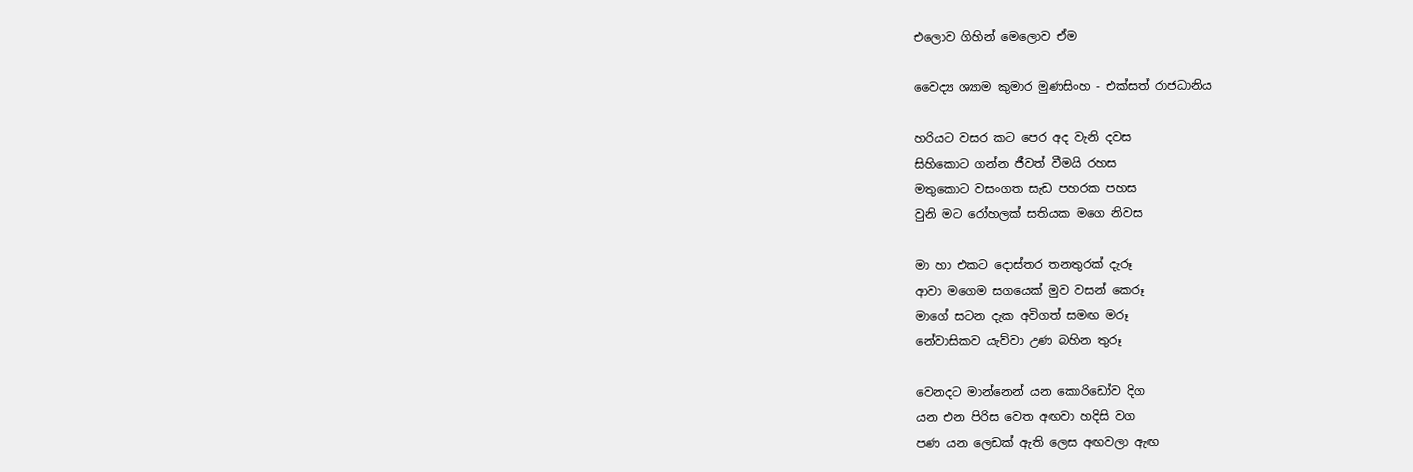එලොව ගිහින් මෙලොව ඒම

වෛද්‍ය ශ්‍යාම කුමාර මුණසිංහ - එක්සත් රාජධානිය

හරියට වසර කට පෙර අද වැනි දවස
සිහිකොට ගන්න ජීවත් වීමයි රහස
මතුකොට වසංගත සැඩ පහරක පහස
වුනි මට රෝහලක් සතියක මගෙ නිවස

මා හා එකට දොස්තර තනතුරක් දැරූ
ආවා මගෙම සගයෙක් මුව වසන් කෙරූ
මාගේ සටන දැක අවිගත් සමඟ මරූ
නේවාසිකව යැව්වා උණ බහින තුරූ

වෙනදට මාන්නෙන් යන කොරිඩෝව දිග
යන එන පිරිස වෙත අඟවා හදිසි වග
පණ යන ලෙඩක් ඇති ලෙස අඟවලා ඇඟ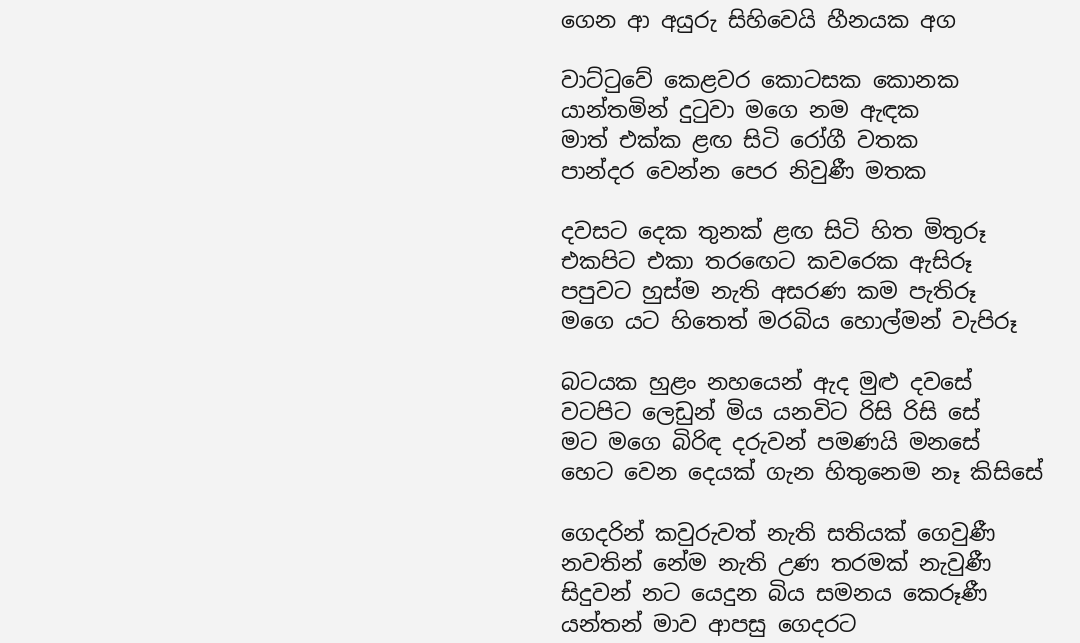ගෙන ආ අයුරු සිහිවෙයි හීනයක අග

වාට්ටුවේ කෙළවර කොටසක කොනක
යාන්තමින් දුටුවා මගෙ නම ඇඳක
මාත් එක්ක ළඟ සිටි රෝගී වතක
පාන්දර වෙන්න පෙර නිවුණී මතක

දවසට දෙක තුනක් ළඟ සිටි හිත මිතුරූ
එකපිට එකා තරඟෙට කවරෙක ඇසිරූ
පපුවට හුස්ම නැති අසරණ කම පැතිරූ
මගෙ යට හිතෙත් මරබිය හොල්මන් වැපිරූ

බටයක හුළං නහයෙන් ඇද මුළු දවසේ
වටපිට ලෙඩුන් මිය යනවිට රිසි රිසි සේ
මට මගෙ බිරිඳ දරුවන් පමණයි මනසේ
හෙට වෙන දෙයක් ගැන හිතුනෙම නෑ කිසිසේ

ගෙදරින් කවුරුවත් නැති සතියක් ගෙවුණී
නවතින් නේම නැති උණ තරමක් නැවුණී
සිදුවන් නට යෙදුන බිය සමනය කෙරූණී
යන්තන් මාව ආපසු ගෙදරට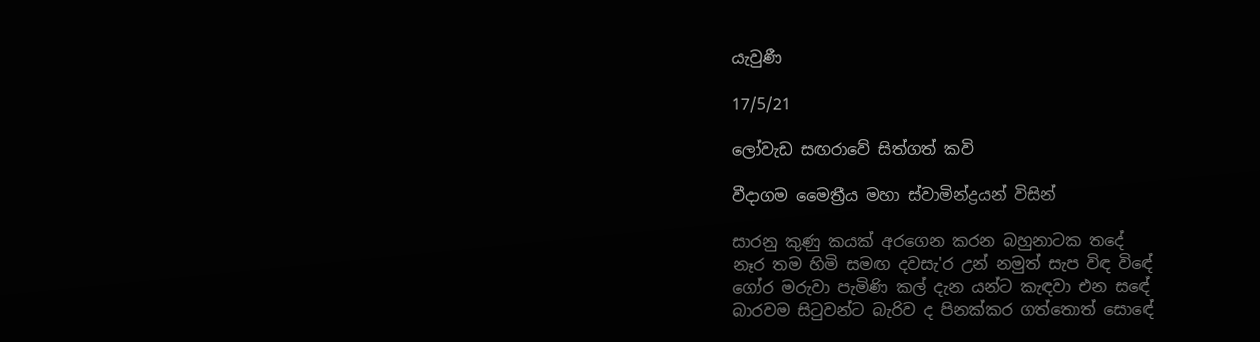යැවුණී

17/5/21

ලෝවැඩ සඟරාවේ සිත්ගත් කවි

වීදාගම මෛත්‍රීය මහා ස්වාමින්ද්‍රයන් විසින්

සාරනු කුණු කයක් අරගෙන කරන බහුනාටක තදේ
නෑර තම හිමි සමඟ දවසැ'ර උන් නමුත් සැප විඳ විඳේ
ගෝර මරුවා පැමිණි කල් දැන යන්ට කැඳවා එන සඳේ
බාරවම සිටුවන්ට බැරිව ද පිනක්කර ගත්තොත් සොඳේ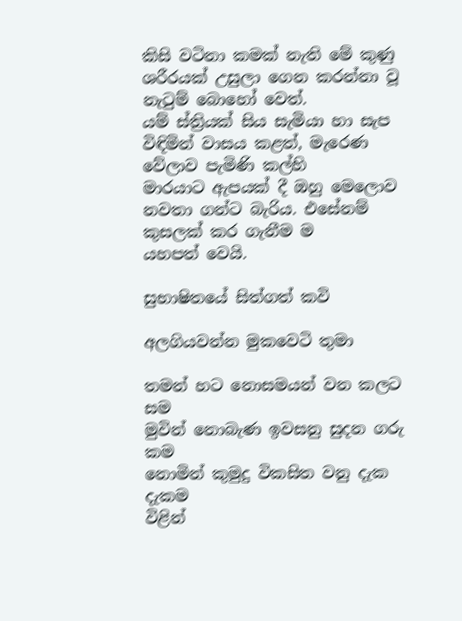කිසි වටිනා කමක් නැති මේ කුණු ශරීරයක් උසුලා ගෙන කරන්නා වූ නැටුම් බොහෝ වෙත්.
යම් ස්ත්‍රියක් සිය සැමියා හා සැප විඳිමින් වාසය කළත්, මැරෙණ වේලාව පැමිණි කල්හි
මාරයාට ඇපයක් දී ඔහු මෙලොව නවතා ගන්ට බැරිය. එසේනම් කුසලක් කර ගැනීම ම
යහපත් වෙයි.

සුභාෂිතයේ සිත්ගත් කවි

අලගියවන්න මුකවෙටි තුමා

තමන් හට නොසමයන් වන කලට සම
මුවින් නොබැණ ඉවසනු සුදන ගරු කම
නොමින් කුමුදු විකසිත වනු දැක දැකම
විළින්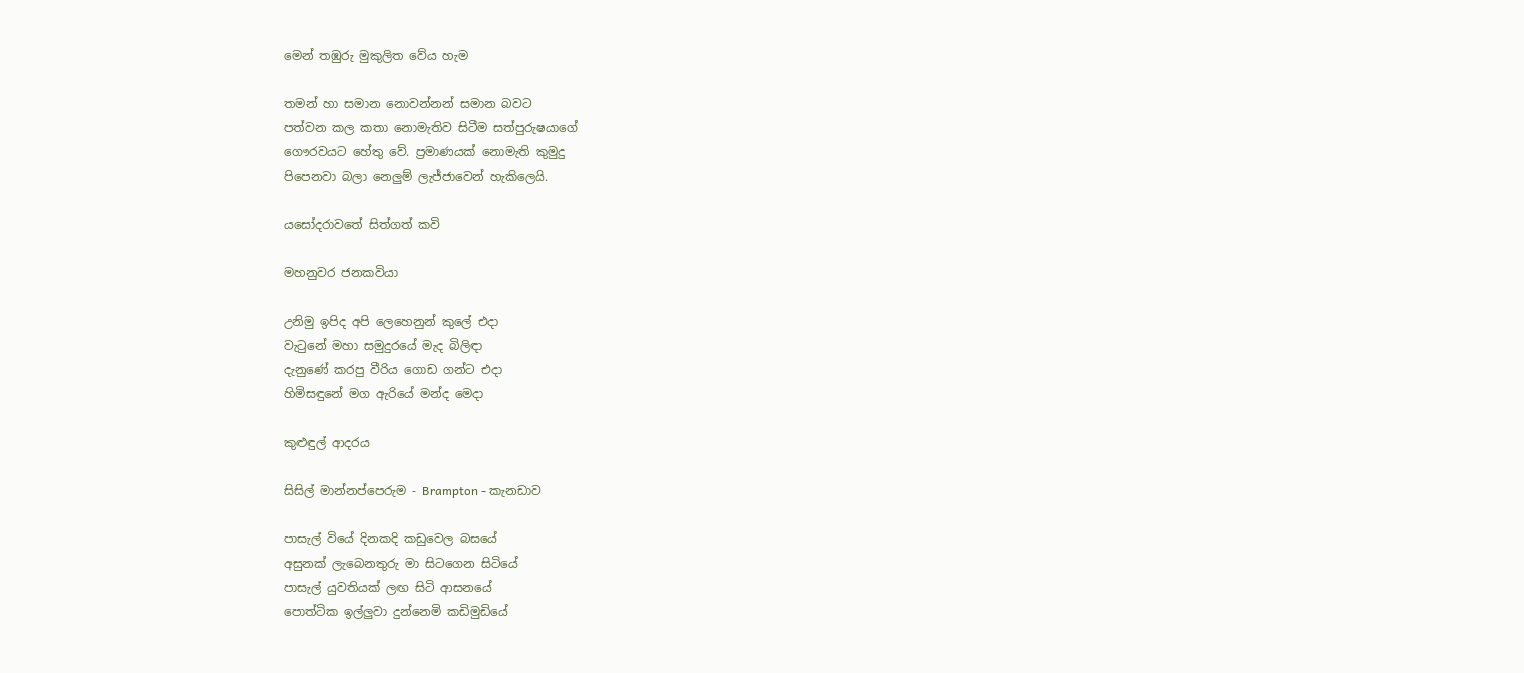මෙන් තඹුරු මුකුලිත වේය හැම

තමන් හා සමාන නොවන්නන් සමාන බවට
පත්වන කල කතා නොමැතිව සිටීම සත්පුරුෂයාගේ
ගෞරවයට හේතු වේ. ප්‍රමාණයක් නොමැති කුමුදු
පිපෙනවා බලා නෙලුම් ලැජ්ජාවෙන් හැකිලෙයි.

යසෝදරාවතේ සිත්ගත් කවි

මහනුවර ජනකවියා

උනිමු ඉපිද අපි ලෙහෙනුන් කුලේ එදා
වැටුනේ මහා සමුදුරයේ මැද බිලිඳා
දැනුණේ කරපු වීරිය ගොඩ ගන්ට එදා
හිමිසඳුනේ මග ඇරියේ මන්ද මෙදා

කුළුඳුල් ආදරය

සිසිල් මාන්නප්පෙරුම - Brampton - කැනඩාව

පාසැල් වියේ දිනකදි කඩුවෙල බසයේ
අසුනක් ලැබෙනතුරු මා සිටගෙන සිටියේ
පාසැල් යුවතියක් ලඟ සිටි ආසනයේ
පොත්ටික ඉල්ලුවා දුන්නෙමි කඩිමුඩියේ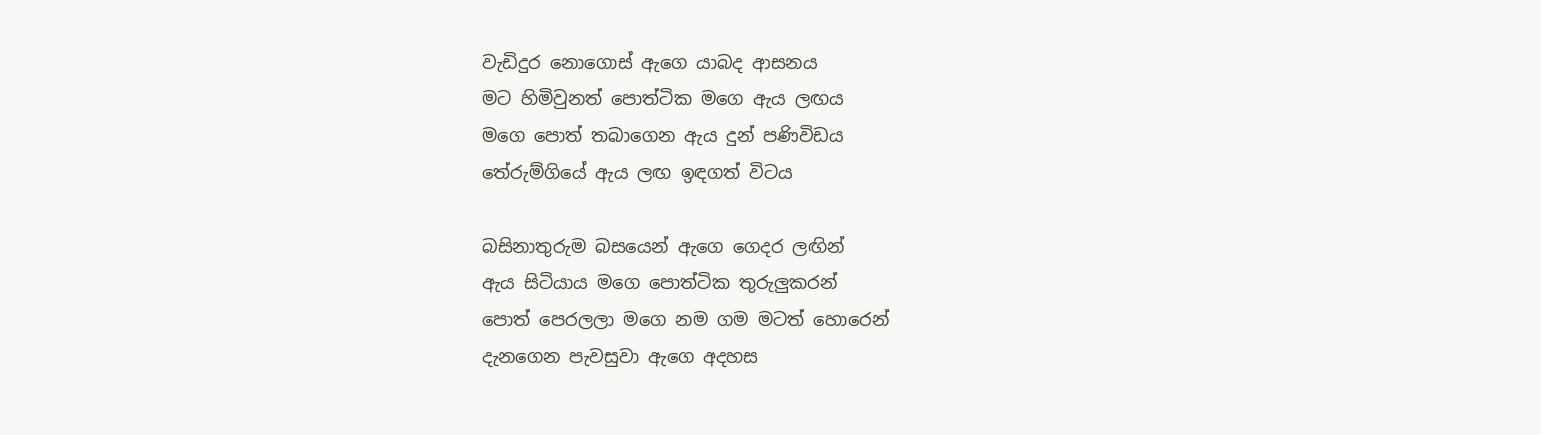වැඩිදුර නොගොස් ඇගෙ යාබද ආසනය
මට හිමිවුනත් පොත්ටික මගෙ ඇය ලඟය
මගෙ පොත් තබාගෙන ඇය දුන් පණිවිඩය
තේරුම්ගියේ ඇය ලඟ ඉඳගත් විටය

බසිනාතුරුම බසයෙන් ඇගෙ ගෙදර ලඟින්
ඇය සිටියාය මගෙ පොත්ටික තුරුලුකරන්
පොත් පෙරලලා මගෙ නම ගම මටත් හොරෙන්
දැනගෙන පැවසුවා ඇගෙ අදහස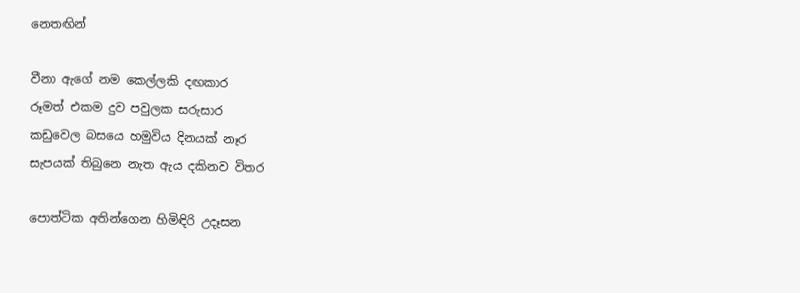නෙතඟින්

වීනා ඇගේ නම කෙල්ලකි දඟකාර
රූමත් එකම දුව පවුලක සරුසාර
කඩුවෙල බසයෙ හමුවිය දිනයක් නෑර
සැපයක් තිබුනෙ නැත ඇය දකිනව විතර

පොත්ටික අතින්ගෙන හිමිඳිරි උදෑසන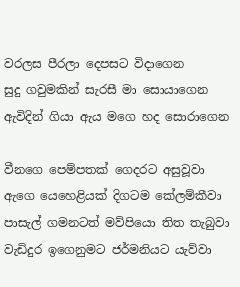වරලස පීරලා දෙපසට විදාගෙන
සුදු ගවුමකින් සැරසී මා සොයාගෙන
ඇවිදින් ගියා ඇය මගෙ හද සොරාගෙන

වීනගෙ පෙම්පතක් ගෙදරට අසුවූවා
ඇගෙ යෙහෙළියක් දිගටම කේලම්කීවා
පාසැල් ගමනටත් මව්පියො තිත තැබුවා
වැඩිදුර ඉගෙනුමට ජර්මනියට යැව්වා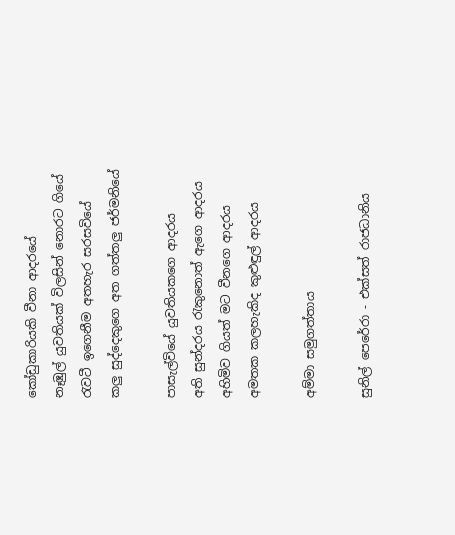කෝඩුකාරියකි වීනා ආදරයේ
නෑඹුල් යුවතියක් විලසින් නොරට ගියේ
රැවටී ඉගෙනීම අතහැර සරසවියේ
කලු සුද්දෙකුගෙ අත ගත්තලු ජර්මනියේ

පාසැල්වියේ යුවතියකගෙ ආදරය
අති සුන්දරය රැකුනොත් ඇගෙ ආදරය
අහිමිව ගියත් මට වීනගෙ ආදරය
අමතක කලහැකිද කුළුඳුල් ආදරය

අම්මා සමුගත්තාය

සුනිල් පෙරේරා - එක්සත් රාජධානිය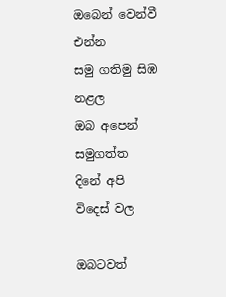ඔබෙන් වෙන්වී එන්න
සමු ගතිමු සිඹ නළල
ඔබ අපෙන් සමුගත්ත
දිනේ අපි විදෙස් වල

ඔබටවත්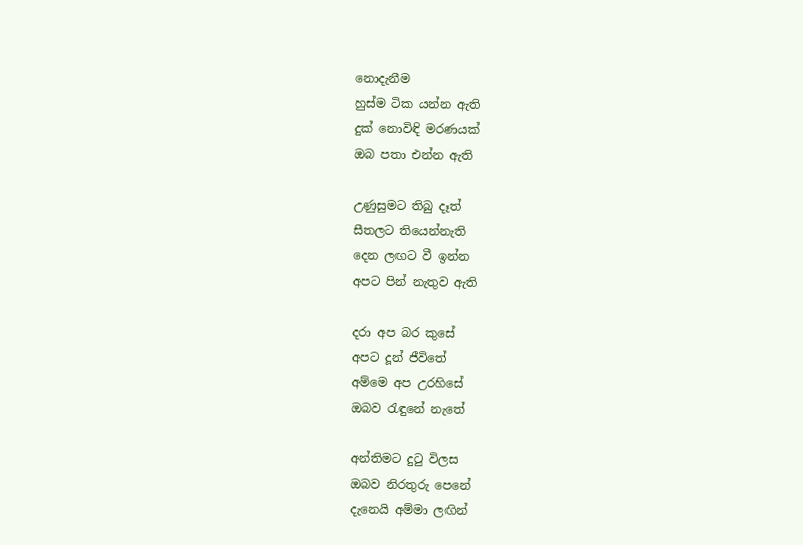නොදැනීම
හුස්ම ටික යන්න ඇති
දුක් නොවිඳි මරණයක්
ඔබ පතා එන්න ඇති

උණුසුමට තිබු දෑත්
සීතලට තියෙන්නැති
දෙන ලඟට වී ඉන්න
අපට පින් නැතුව ඇති

දරා අප බර කුසේ
අපට දූන් ජීවිතේ
අම්මෙ අප උරහිසේ
ඔබව රැඳුනේ නැතේ

අන්තිමට දුටු විලස
ඔබව නිරතුරු පෙනේ
දැනෙයි අම්මා ලඟින්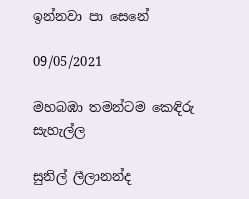ඉන්නවා පා සෙනේ

09/05/2021

මහබඹා තමන්ටම කෙඳිරු සැහැල්ල

සුනිල් ලීලානන්ද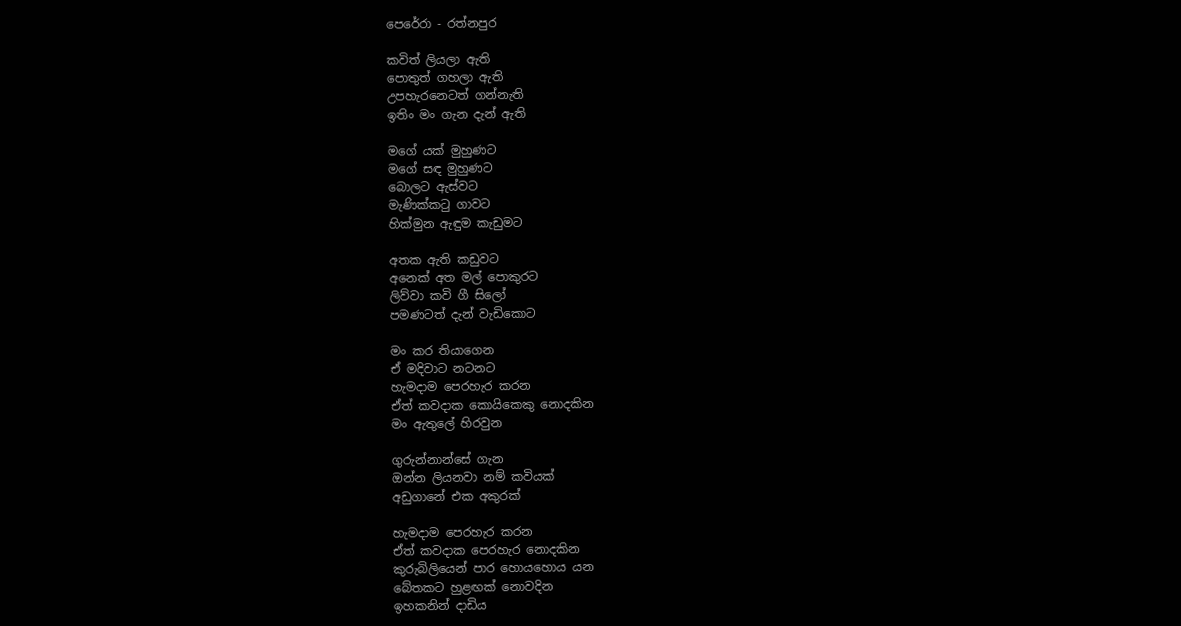පෙරේරා - රත්නපුර

කවිත් ලියලා ඇති
පොතුත් ගහලා ඇති
උපහැරනෙටත් ගන්නැති
ඉතිං මං ගැන දැන් ඇති

මගේ යක් මුහුණට
මගේ සඳ මුහුණට
බොලට ඇස්වට
මැණික්කටු ගාවට
හික්මුන ඇඳුම කැඩුමට

අතක ඇති කඩුවට
අනෙක් අත මල් පොකුරට
ලිව්වා කවි ගී සිලෝ
පමණටත් දැන් වැඩිකොට

මං කර තියාගෙන
ඒ මදිවාට නටනට
හැමදාම පෙරහැර කරන
ඒත් කවදාක කොයිකෙකු නොදකින
මං ඇතුලේ හිරවුන

ගුරුන්නාන්සේ ගැන
ඔන්න ලියනවා නම් කවියක්
අඩුගානේ එක අකුරක්

හැමදාම පෙරහැර කරන
ඒත් කවදාක පෙරහැර නොදකින
කුරුබිලියෙන් පාර හොයහොය යන
බේතකට හුළඟක් නොවදින
ඉහකනින් දාඩිය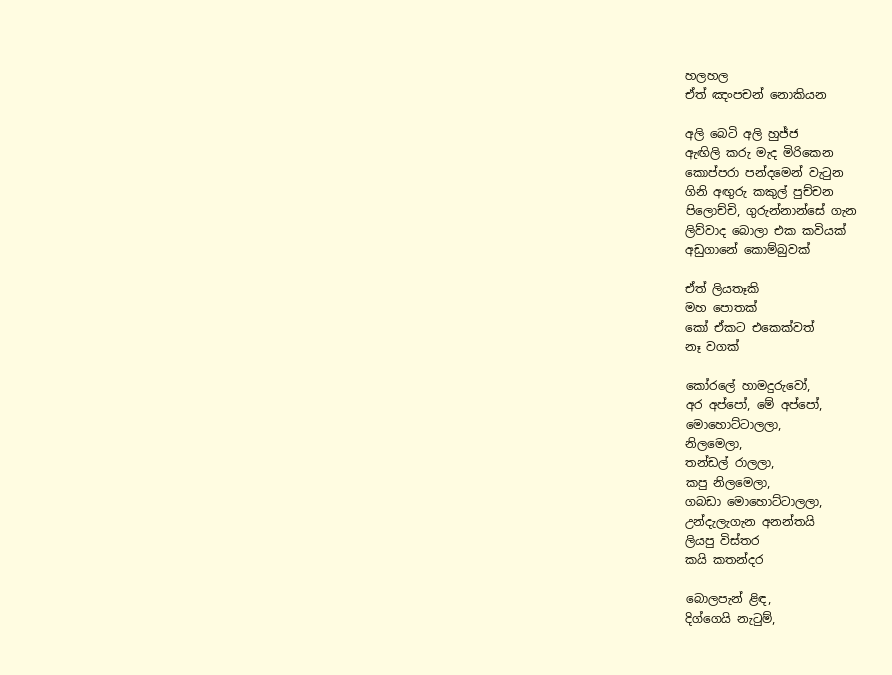හලහල
ඒත් ඤංපචන් නොකියන

අලි බෙටි අලි හුජ්ජ
ඇඟිලි කරු මැද මිරිකෙන
කොප්පරා පන්දමෙන් වැටුන
ගිනි අඟුරු කකුල් පුච්චන
පිලොච්චි, ගුරුන්නාන්සේ ගැන
ලිව්වාද බොලා එක කවියක්
අඩුගානේ කොම්බුවක්

ඒත් ලියතෑකි
මහ පොතක්
කෝ ඒකට එකෙක්වත්
නෑ වගක්

කෝරලේ හාමදුරුවෝ,
අර අප්පෝ, මේ අප්පෝ,
මොහොට්ටාලලා,
නිලමෙලා,
තන්ඩල් රාලලා,
කපු නිලමෙලා,
ගබඩා මොහොට්ටාලලා,
උන්දැලැගැන අනන්තයි
ලියපු විස්තර
කයි කතන්දර

බොලපැන් ළිඳ,
දිග්ගෙයි නැටුම්,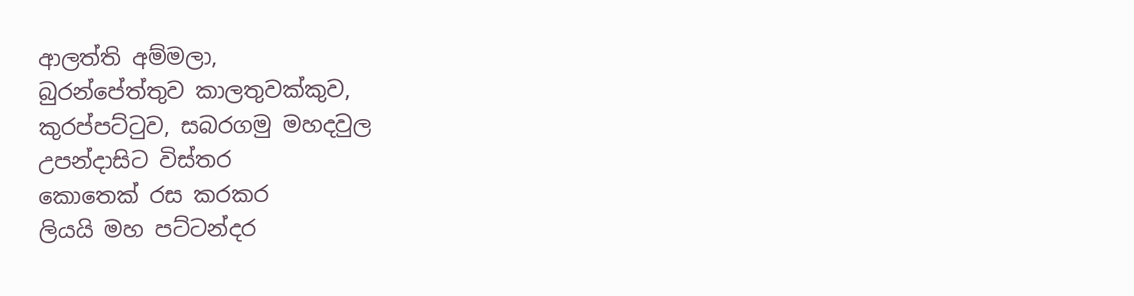ආලත්ති අම්මලා,
බුරන්පේත්තුව කාලතුවක්කුව,
කුරප්පට්ටුව, සබරගමු මහදවුල
උපන්දාසිට විස්තර
කොතෙක් රස කරකර
ලියයි මහ පට්ටන්දර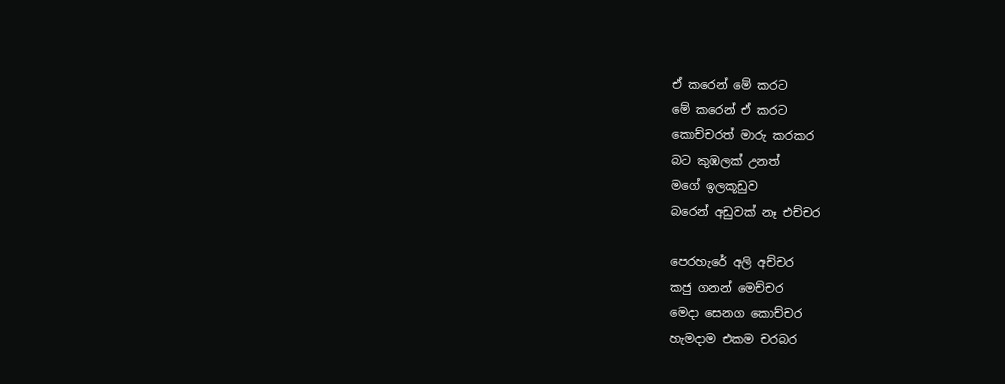ඒ කරෙන් මේ කරට
මේ කරෙන් ඒ කරට
කොච්චරත් මාරු කරකර
බට කුඹලක් උනත්
මගේ ඉලකූඩුව
බරෙන් අඩුවක් නෑ එච්චර

පෙරහැරේ අලි අච්චර
කජු ගනන් මෙච්චර
මෙදා සෙනග කොච්චර
හැමදාම එකම චරබර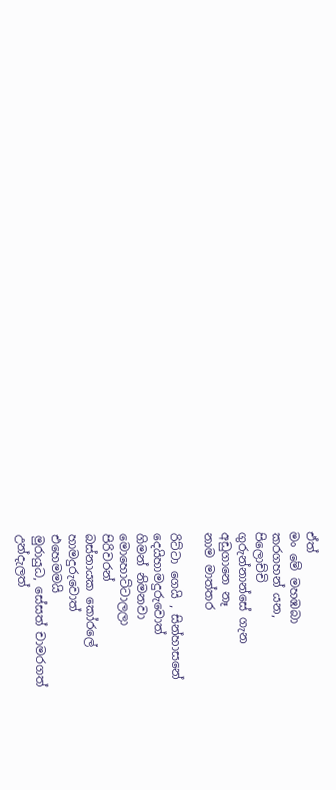ඒත්
මං මේ මහඹබා
කරගහන්‍ යන,
පිලොච්චි
ගුරුන්නාන්සේ ගැන
අඩුගානෙ නෑ
නාම මාත්තර

රිට්ටා ගෙයි , සින්හාසනේ
දෙයිහාමදුරුවොත්
ගිමන් නිමනවා
මොහොට්ටාලලා
පිරිවරන්
බස්නායක කෝරලේ
හාමදුරුවොත්
එහෙමමයි
මුරායුධ, සේසත් චාමරගත්
උන්දැලත්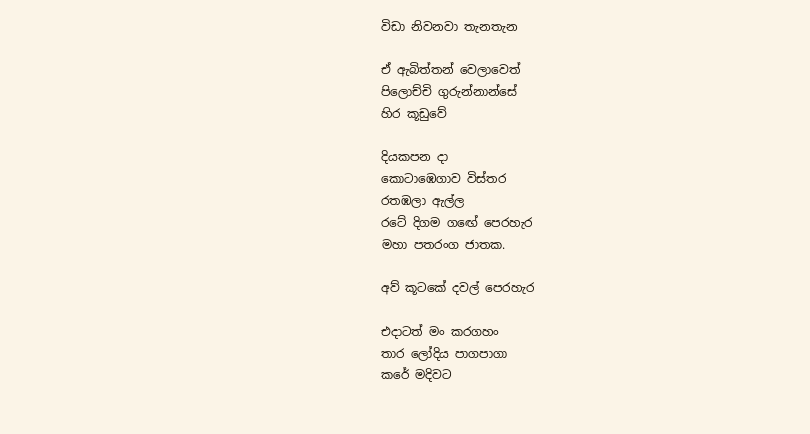විඩා නිවනවා තැනතැන

ඒ ඇබිත්තන් වෙලාවෙත්
පිලොච්චි ගුරුන්නාන්සේ
හිර කූඩුවේ

දියකපන දා
කොටාඹෙගාව විස්තර
රතඹලා ඇල්ල
රටේ දිගම ගඟේ පෙරහැර
මහා පතරංග ජාතක.

අව් කූටකේ දවල් පෙරහැර

එදාටත් මං කරගහං
තාර ලෝදිය පාගපාගා
කරේ මදිවට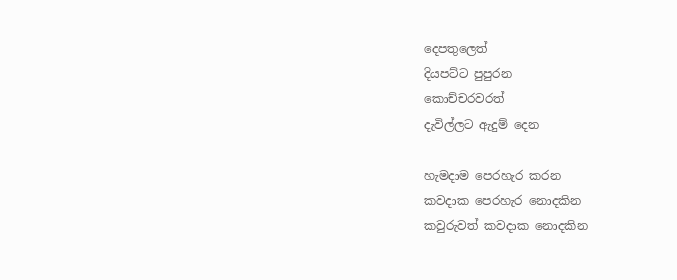දෙපතුලෙත්
දියපට්ට පුපුරන
කොච්චරවරත්
දැවිල්ලට ඇදුම් දෙන

හැමදාම පෙරහැර කරන
කවදාක පෙරහැර නොදකින
කවුරුවත් කවදාක නොදකින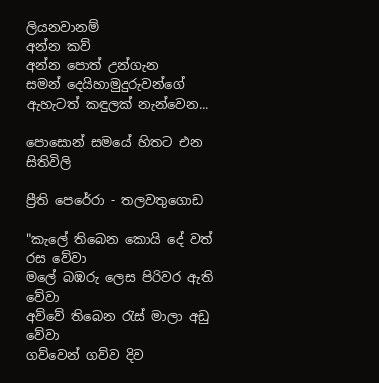ලියනවානම්
අන්න කව්
අන්න පොත් උන්ගැන
සමන් දෙයිහාමුදුරුවන්ගේ
ඇහැටත් කඳුලක් නැන්වෙන...

පොසොන් සමයේ හිතට එන සිතිවිලි

ප්‍රීති පෙරේරා - තලවතුගොඩ

"කැලේ තිබෙන කොයි දේ වත් රස වේවා
මලේ බඹරු ලෙස පිරිවර ඇති වේවා
අව්වේ තිබෙන රැස් මාලා අඩු වේවා
ගව්වෙන් ගව්ව දිව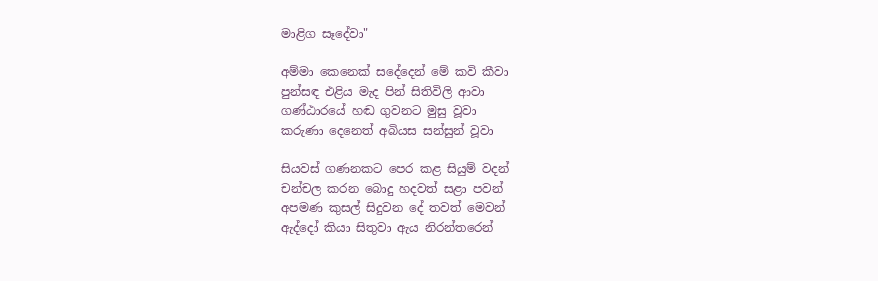මාළිග සෑදේවා"

අම්මා කෙනෙක් සදේදෙන් මේ කවි කීවා
පුන්සඳ එළිය මැද පින් සිතිවිලි ආවා
ගණ්ඨාරයේ හඬ ගුවනට මුසු වූවා
කරුණා දෙනෙත් අබියස සන්සුන් වූවා

සියවස් ගණනකට පෙර කළ සියුම් වදන්
චන්චල කරන බොදු හදවත් සළා පවන්
අපමණ කුසල් සිදුවන දේ තවත් මෙවන්
ඇද්දෝ කියා සිතුවා ඇය නිරන්තරෙන්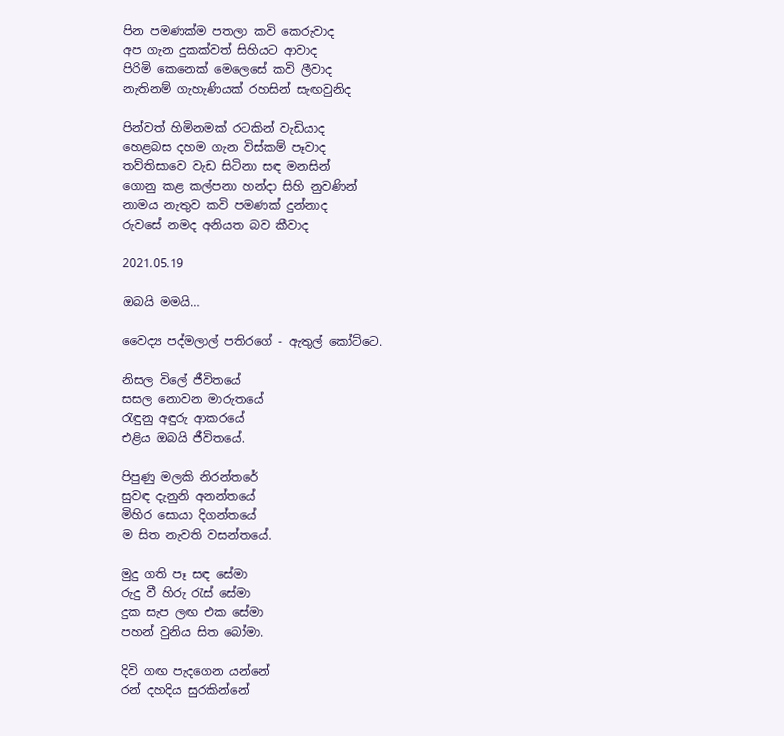පින පමණක්ම පතලා කවි කෙරුවාද
අප ගැන දුකක්වත් සිහියට ආවාද
පිරිමි කෙනෙක් මෙලෙසේ කවි ලීවාද
නැතිනම් ගැහැණියක් රහසින් සැඟවුනිද

පින්වත් හිමිනමක් රටකින් වැඩියාද
හෙළබස දහම ගැන විස්කම් පෑවාද
තව්තිසාවෙ වැඩ සිටිනා සඳ මනසින්
ගොනු කළ කල්පනා හන්දා සිහි නුවණින්
නාමය නැතුව කවි පමණක් දුන්නාද
රුවසේ නමද අනියත බව කීවාද

2021.05.19

ඔබයි මමයි…

වෛද්‍ය පද්මලාල් පතිරගේ - ඇතුල් කෝට්ටෙ.

නිසල විලේ ජීවිතයේ
සසල නොවන මාරුතයේ
රැඳුනු අඳුරු ආකරයේ
එළිය ඔබයි ජීවිතයේ.

පිපුණු මලකි නිරන්තරේ
සුවඳ දැනුනි අනන්තයේ
මිහිර සොයා දිගන්තයේ
ම සිත නැවති වසන්තයේ.

මුදු ගති පෑ සඳ සේමා
රුදු වී හිරු රැස් සේමා
දුක සැප ලඟ එක සේමා
පහන් වුනිය සිත බෝමා.

දිවි ගඟ පැදගෙන යන්නේ
රන් දහදිය සුරකින්නේ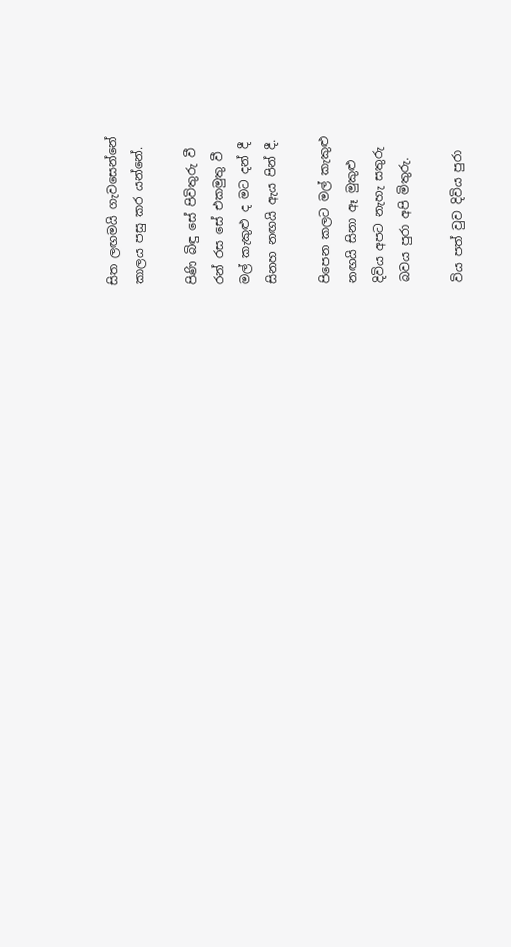සිත ලඟමයි ගැවසෙන්නේ
කාලය පසු කර යන්නේ.

පිණි බිඳු සේ පිවිතුරු වී
රන් රස සේ එකමුතු වී
මල් කැකුළු ද මට දන් දී
සිනහ නඟයි ඇය පින් දී.

පිපෙන කලට මල් කැකුළු
නඟයි සිනා ඈ මුකුළු
දිවිය අපට නැහැ සතුරු
බවය පුරා අපි මිතුරු.

විය පත් වුව දිවිය පුරා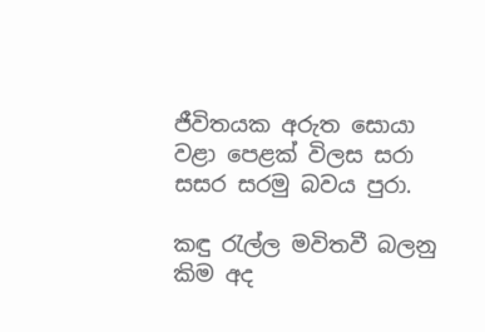ජීවිතයක අරුත සොයා
වළා පෙළක් විලස සරා
සසර සරමු බවය පුරා.

කඳු රැල්ල මවිතවී බලනු කිම අද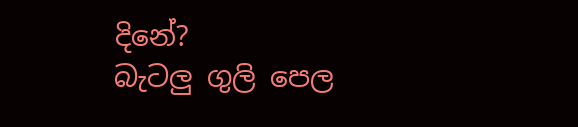දිනේ?
බැටලු ගුලි පෙල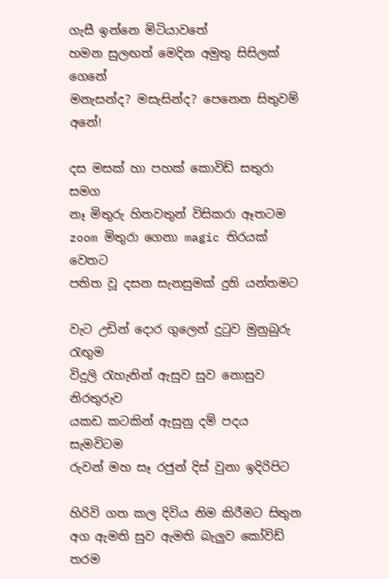ගැසී ඉන්නෙ මිටියාවතේ
හමන සුලඟත් මෙදින අමුතු සිසිලක් ගෙනේ
මනැසන්ද? මසැසින්ද? පෙනෙන සිතුවම් අනේ!

දස මසක් හා පහක් කොවිඩ් සතුරා සමග
නෑ මිතුරු හිතවතුන් විසිකරා ඈතටම
zoom මිතුරා ගෙනා magic තිරයක් වෙතට
පතිත වූ දසන සැනසුමක් දුනි යන්තමට

වැට උඩින් දොර ගුලෙන් දුටුව මුනුබුරු රැඟුම
විදුලි රැහැනින් ඇසුව සුව නොසුව නිරතුරුව
යකඩ කටකින් ඇසුනු දම් පදය සැමවිටම
රුවන් මහ සෑ රජුන් දිස් වුනා ඉදිරිපිට

හිරිවි ගත කල දිවිය නිම කිරීමට සිතුන
අග ඇමති සුව ඇමති බැලුව කෝවිඩ් තරම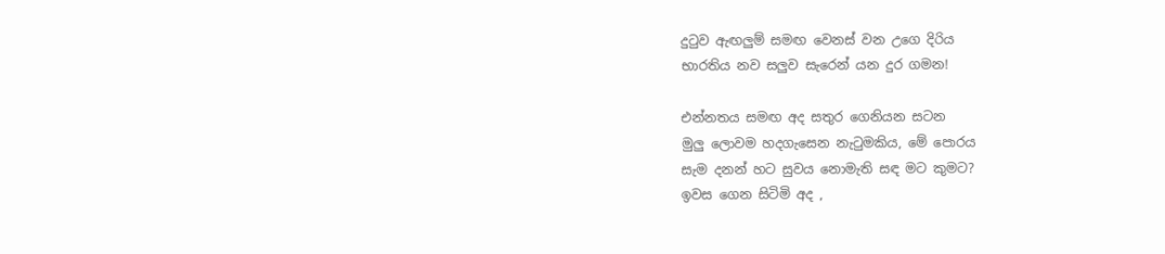දුටුව ඇඟලුම් සමඟ වෙනස් වන උගෙ දිරිය
භාරතිය නව සලුව සැරෙන් යන දුර ගමන!

එන්නතය සමඟ අද සතුර ගෙනියන සටන
මුලු ලොවම හදගැසෙන නැටුමකිය, මේ පොරය
සැම දනන් හට සුවය නොමැති සඳ මට කුමට?
ඉවස ගෙන සිටිමි අද ,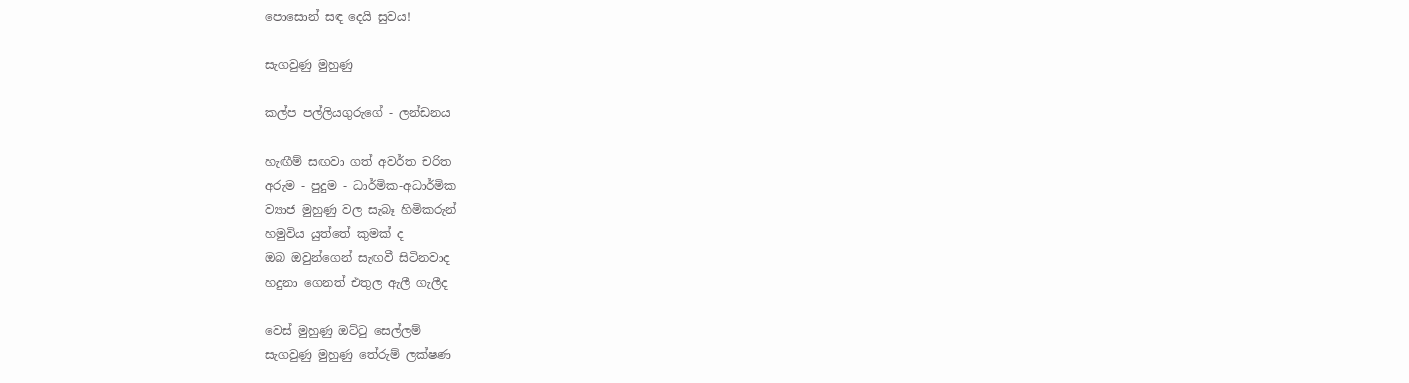පොසොන් සඳ දෙයි සුවය!

සැගවුණු මුහුණු

කල්ප පල්ලියගුරුගේ - ලන්ඩනය

හැඟීම් සඟවා ගත් අවර්ත චරිත
අරුම - පුදුම - ධාර්මික-අධාර්මික
ව්‍යාජ මුහුණු වල සැබෑ හිමිකරුන්
හමුවිය යුත්තේ කුමක් ද
ඔබ ඔවුන්ගෙන් සැඟවී සිටිනවාද
හදුනා ගෙනත් එතුල ඇලී ගැලීද

වෙස් මුහුණු ඔට්ටු සෙල්ලම්
සැගවුණු මුහුණු තේරුම් ලක්ෂණ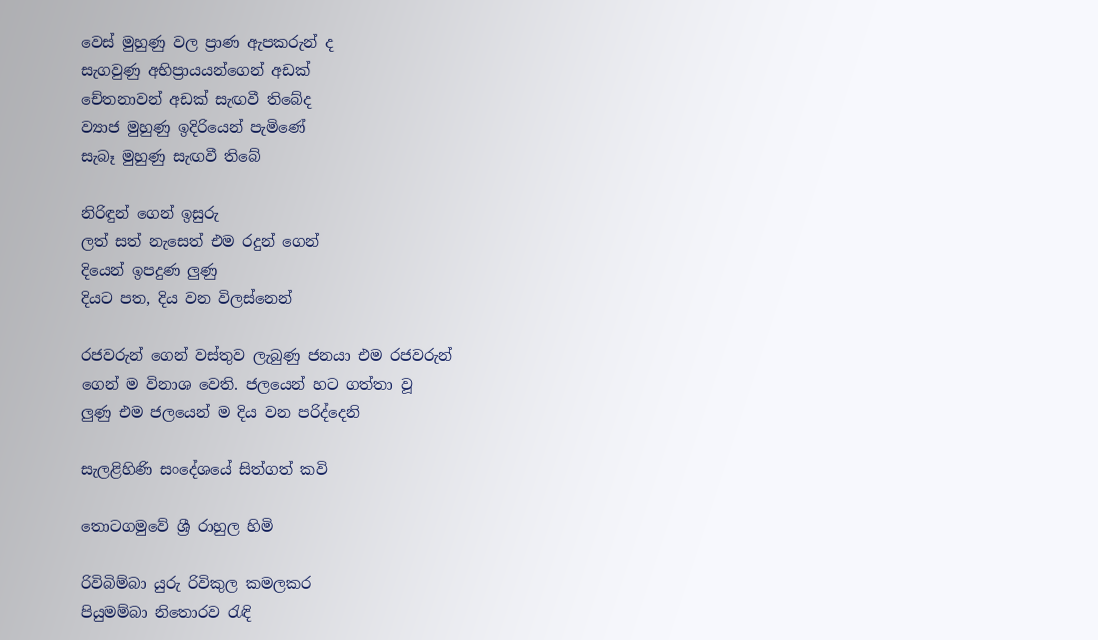වෙස් මුහුණු වල ප්‍රාණ ඇපකරුන් ද
සැගවුණු අභිප්‍රායයන්ගෙන් අඩක්
චේතනාවන් අඩක් සැඟවී තිබේද
ව්‍යාජ මුහුණු ඉදිරියෙන් පැමිණේ
සැබෑ මුහුණු සැඟවී තිබේ

නිරිඳුන් ගෙන් ඉසුරු
ලත් සත් නැසෙත් එම රදුන් ගෙන්
දියෙන් ඉපදුණ ලුණු
දියට පත, දිය වන විලස්නෙන්

රජවරුන් ගෙන් වස්තුව ලැබුණු ජනයා එම රජවරුන්
ගෙන් ම විනාශ වෙති. ජලයෙන් හට ගත්තා වූ
ලුණු එම ජලයෙන් ම දිය වන පරිද්දෙනි

සැලළිහිණි සංදේශයේ සිත්ගත් කවි

තොටගමුවේ ශ්‍රී රාහුල හිමි

රිවිබිම්බා යුරු රිවිකුල කමලකර
පියුමම්බා නිතොරව රැඳි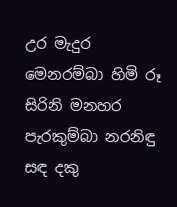උර මැදුර
මෙනරම්බා හිමි රූ සිරිනි මනහර
පැරකුම්බා නරනිඳු සඳ දකු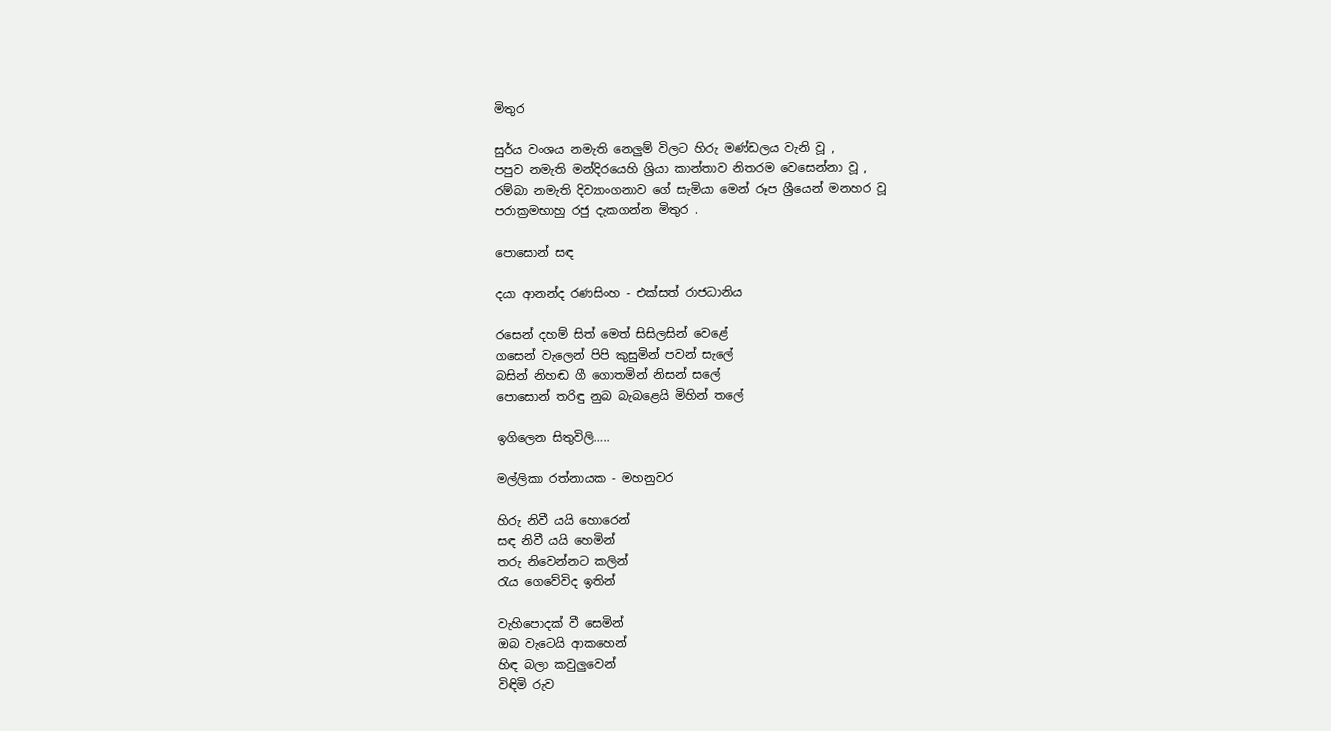මිතුර

සුර්ය වංශය නමැති නෙලුම් විලට හිරු මණ්ඩලය වැනි වූ ,
පපුව නමැති මන්දිරයෙහි ශ්‍රියා කාන්තාව නිතරම වෙසෙන්නා වූ ,
රම්බා නමැති දිව්‍යාංගනාව ගේ සැමියා මෙන් රූප ශ්‍රීයෙන් මනහර වූ
පරාක්‍රමභාහු රජු දැකගන්න මිතුර .

පොසොන් සඳ

දයා ආනන්ද රණසිංහ - එක්සත් රාජධානිය

රසෙන් දහම් සිත් මෙත් සිසිලසින් වෙළේ
ගසෙන් වැලෙන් පිපි කුසුමින් පවන් සැලේ
බසින් නිහඬ ගී ගොතමින් නිසන් සලේ
පොසොන් තරිඳු නුබ බැබළෙයි මිහින් තලේ

ඉගිලෙන සිතුවිලි…..

මල්ලිකා රත්නායක - මහනුවර

හිරු නිවී යයි හොරෙන්
සඳ නිවී යයි හෙමින්
තරු නිවෙන්නට කලින්
රැය ගෙවේවිද ඉතින්

වැහිපොදක් වී සෙමින්
ඔබ වැටෙයි ආකහෙන්
හිඳ බලා කවුලුවෙන්
විඳිමි රුව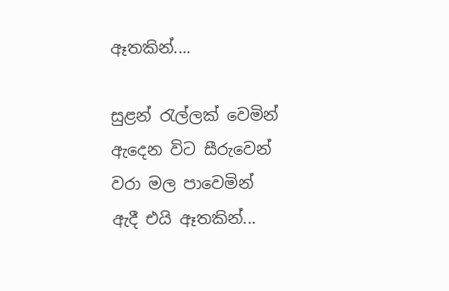ඈතකින්....

සුළන් රැල්ලක් වෙමින්
ඇදෙන විට සීරුවෙන්
වරා මල පාවෙමින්
ඇදී එයි ඈතකින්...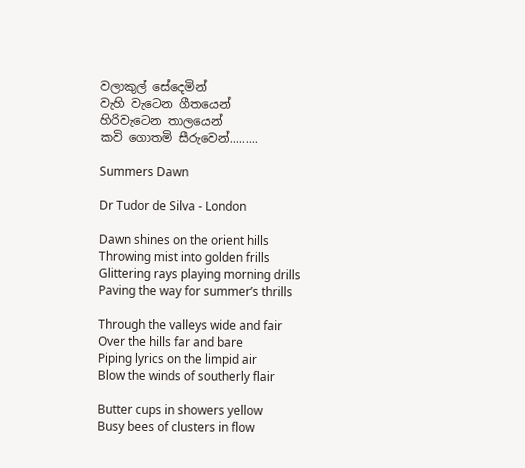වලාකුල් සේදෙමින්
වැහි වැටෙන ගීතයෙන්
හිරිවැටෙන තාලයෙන්
කවි ගොතමි සීරුවෙන්.........

Summers Dawn

Dr Tudor de Silva - London

Dawn shines on the orient hills
Throwing mist into golden frills
Glittering rays playing morning drills
Paving the way for summer’s thrills

Through the valleys wide and fair
Over the hills far and bare
Piping lyrics on the limpid air
Blow the winds of southerly flair

Butter cups in showers yellow
Busy bees of clusters in flow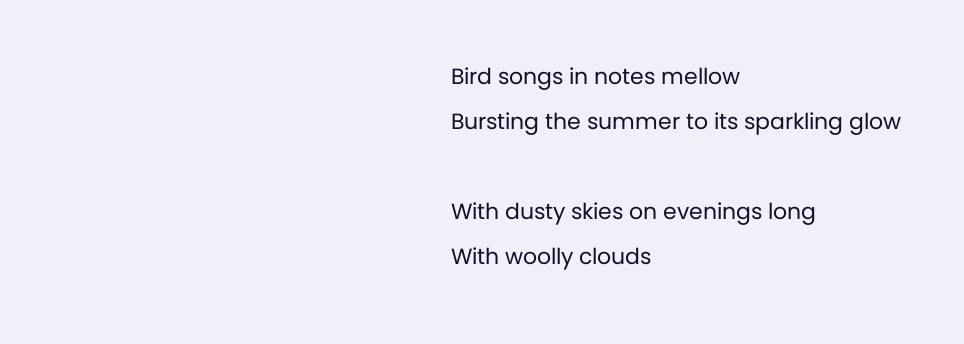Bird songs in notes mellow
Bursting the summer to its sparkling glow

With dusty skies on evenings long
With woolly clouds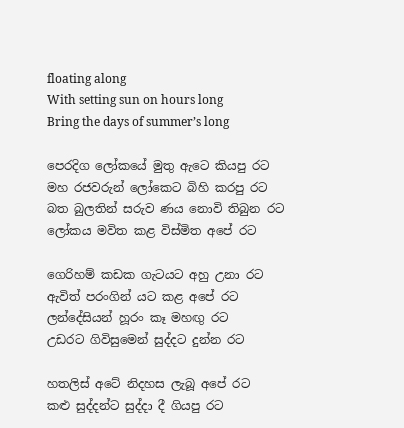floating along
With setting sun on hours long
Bring the days of summer’s long

පෙරදිග ලෝකයේ මුතු ඇටෙ කියපු රට
මහ රජවරුන් ලෝකෙට බිහි කරපු රට
බත බුලතින් සරුව ණය නොවි තිබුන රට
ලෝකය මවිත කළ විස්මිත අපේ රට

ගෙරිහම් කඩක ගැටයට අහු උනා රට
ඇවිත් පරංගින් යට කළ අපේ රට
ලන්දේසියන් හූරං කෑ මහඟු රට
උඩරට ගිවිසුමෙන් සුද්දට දුන්න රට

හතලිස් අටේ නිදහස ලැබූ අපේ රට
කළු සුද්දන්ට සුද්දා දී ගියපු රට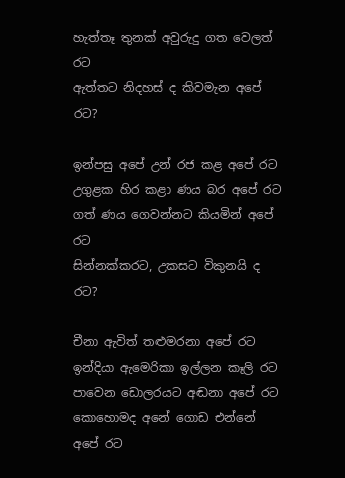හැත්තෑ තුනක් අවුරුදු ගත වෙලත් රට
ඇත්තට නිදහස් ද කිවමැන අපේ රට?

ඉන්පසු අපේ උන් රජ කළ අපේ රට
උගුළක හිර කළා ණය බර අපේ රට
ගත් ණය ගෙවන්නට කියමින් අපේ රට
සින්නක්කරට, උකසට විකුනයි ද රට?

චීනා ඇවිත් තළුමරනා අපේ රට
ඉන්දියා ඇමෙරිකා ඉල්ලන කෑලි රට
පාවෙන ඩොලරයට අඬනා අපේ රට
කොහොමද අනේ ගොඩ එන්නේ අපේ රට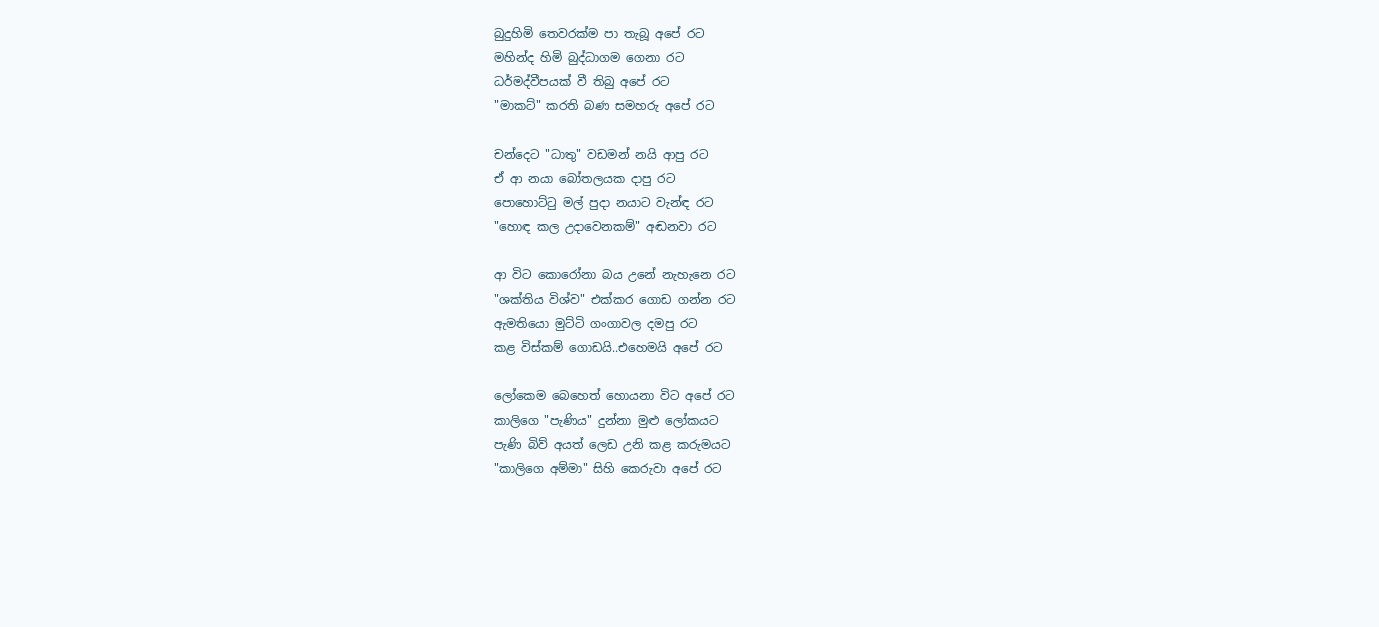බුදුහිමි තෙවරක්ම පා තැබූ අපේ රට
මහින්ද හිමි බුද්ධාගම ගෙනා රට
ධර්මද්වීපයක් වී තිබු අපේ රට
"මාකට්" කරති බණ සමහරු අපේ රට

චන්දෙට "ධාතු" වඩමන් නයි ආපු රට
ඒ ආ නයා බෝතලයක දාපු රට
පොහොට්ටු මල් පුදා නයාට වැන්ඳ රට
"හොඳ කල උදාවෙනකම්" අඬනවා රට

ආ විට කොරෝනා බය උනේ නැහැනෙ රට
"ශක්තිය විශ්ව" එක්කර ගොඩ ගන්න රට
ඇමතියො මුට්ටි ගංගාවල දමපු රට
කළ විස්කම් ගොඩයි..එහෙමයි අපේ රට

ලෝකෙම බෙහෙත් හොයනා විට අපේ රට
කාලිගෙ "පැණිය" දුන්නා මුළු ලෝකයට
පැණි බිව් අයත් ලෙඩ උනි කළ කරුමයට
"කාලිගෙ අම්මා" සිහි කෙරුවා අපේ රට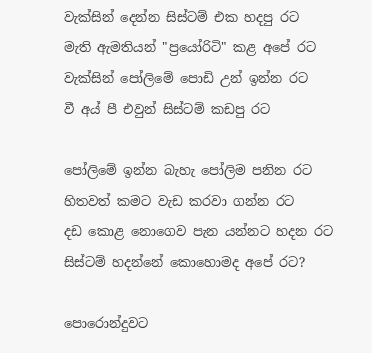වැක්සින් දෙන්න සිස්ටම් එක හදපු රට
මැති ඇමතියන් "ප්‍රයෝරිටි" කළ අපේ රට
වැක්සින් පෝලිමේ පොඩි උන් ඉන්න රට
වී අය් පී එවුන් සිස්ටම් කඩපු රට

පෝලිමේ ඉන්න බැහැ පෝලිම පනින රට
හිතවත් කමට වැඩ කරවා ගන්න රට
දඩ කොළ නොගෙව පැන යන්නට හදන රට
සිස්ටම් හදන්නේ කොහොමද අපේ රට?

පොරොන්දුවට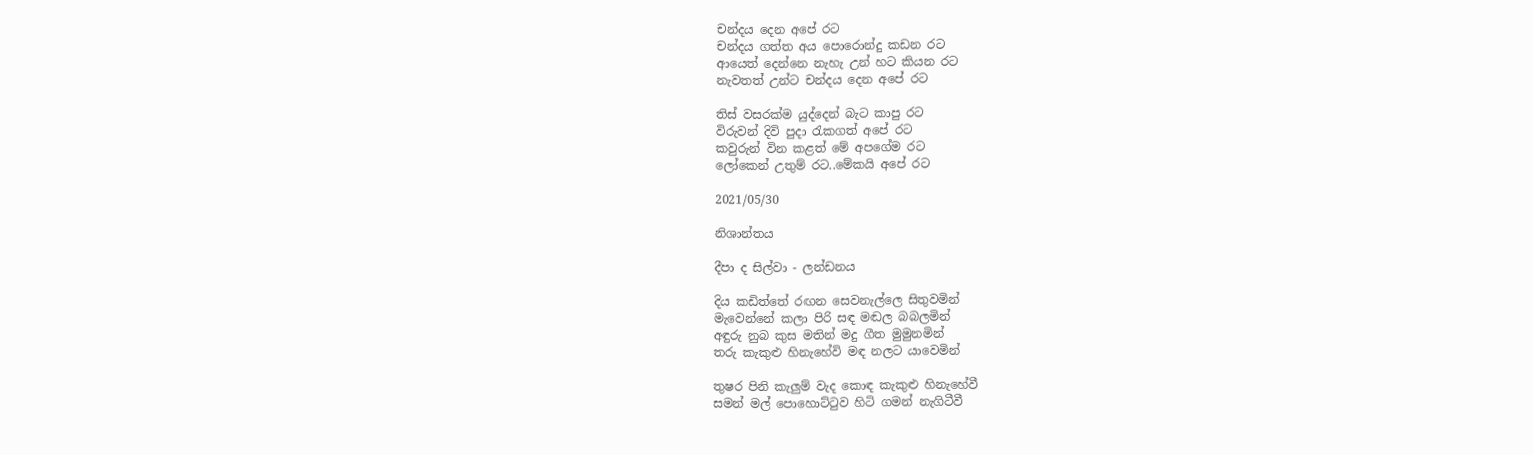චන්දය දෙන අපේ රට
චන්දය ගත්ත අය පොරොන්දු කඩන රට
ආයෙත් දෙන්නෙ නැහැ උන් හට කියන රට
නැවතත් උන්ට චන්දය දෙන අපේ රට

තිස් වසරක්ම යුද්දෙන් බැට කාපු රට
විරුවන් දිවි පුදා රැකගත් අපේ රට
කවුරුන් වින කළත් මේ අපගේම රට
ලෝකෙන් උතුම් රට..මේකයි අපේ රට

2021/05/30

නිශාන්තය

දීපා ද සිල්වා - ලන්ඩනය

දිය කඩිත්තේ රඟන සෙවනැල්ලෙ සිතුවමින්
මැවෙන්නේ කලා පිරි සඳ මඬල බබලමින්
අඳුරු නුබ කුස මතින් මදු ගීත මුමුනමින්
තරු කැකුළු හිනැහේවි මඳ නලට යාවෙමින්

තුෂර පිනි කැලුම් වැද කොඳ කැකුළු හිනැහේවී
සමන් මල් පොහොට්ටුව හිටි ගමන් නැගිටීවී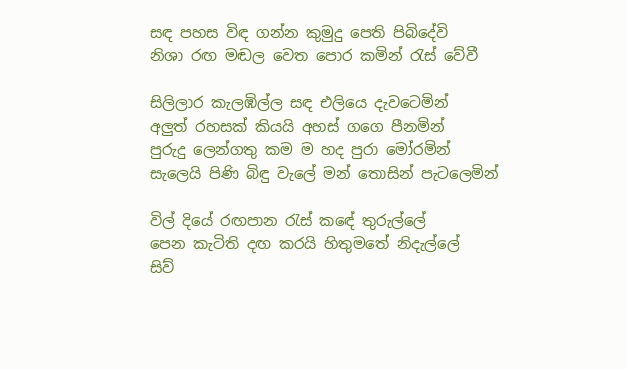සඳ පහස විඳ ගන්න කුමුදු පෙති පිබිදේවි
නිශා රඟ මඬල වෙත පොර කමින් රැස් වේවී

සිලිලාර කැලඹිල්ල සඳ එලියෙ දැවටෙමින්
අලුත් රහසක් කියයි අහස් ගගෙ පීනමින්
පුරුදු ලෙන්ගතු කම ම හද පුරා මෝරමින්
සැලෙයි පිණි බිඳු වැලේ මන් තොසින් පැටලෙමින්

විල් දියේ රඟපාන රැස් කඳේ තුරුල්ලේ
පෙන කැටිති දඟ කරයි හිතුමතේ නිදැල්ලේ
සිව්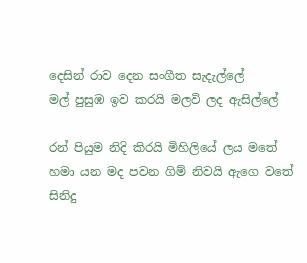දෙසින් රාව දෙන සංගීත සැදැල්ලේ
මල් පුසුඹ ඉව කරයි මලවි ලද ඇසිල්ලේ

රන් පියුම නිදි කිරයි මිහිලියේ ලය මතේ
හමා යන මද පවන ගිම් නිවයි ඇගෙ වතේ
සිනිදු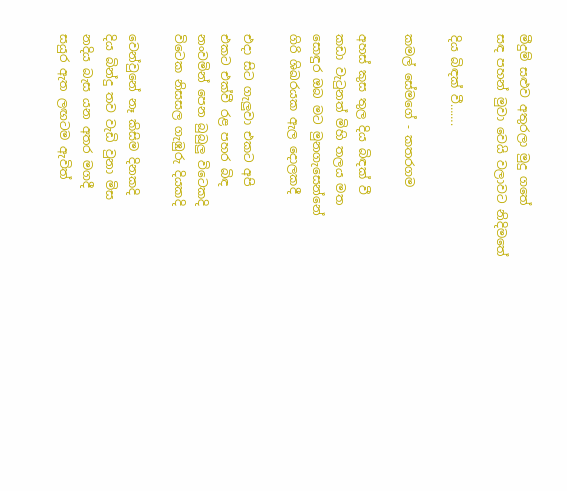මීදුම් සළුව අතුරලා මුදු ගතේ
සඳ පහන් මුවා වෙයි වලාවට නිදිමතේ

දිය බිඳක් වී…….

කමල් සේමගේ - කතරගම

අහස් කුස තුල දිය බිඳක් වී
කඩා වැටුනත් මිහි තලය මත
සොඳුර ඔබ මට මුනගැසෙන්නේ
ගිරි ශිඛරයක ඇල දොලකදී

එදා සිට ගැලුවා එකට අපි
එකට එක්වී රළ පහර බිඳ
නංවමින් පෙන බුබුලු විටෙකදි
විටෙක නිසසල ගැඹුරු දියකදි

වෙන්වුනේ නෑ කිසිම දිනකදි
දිය බින්දු තව වැඩි වුනා මිස
නදිය බැස යන අතර මගදී
සයුර ඇත ලඟටම ඇවිත්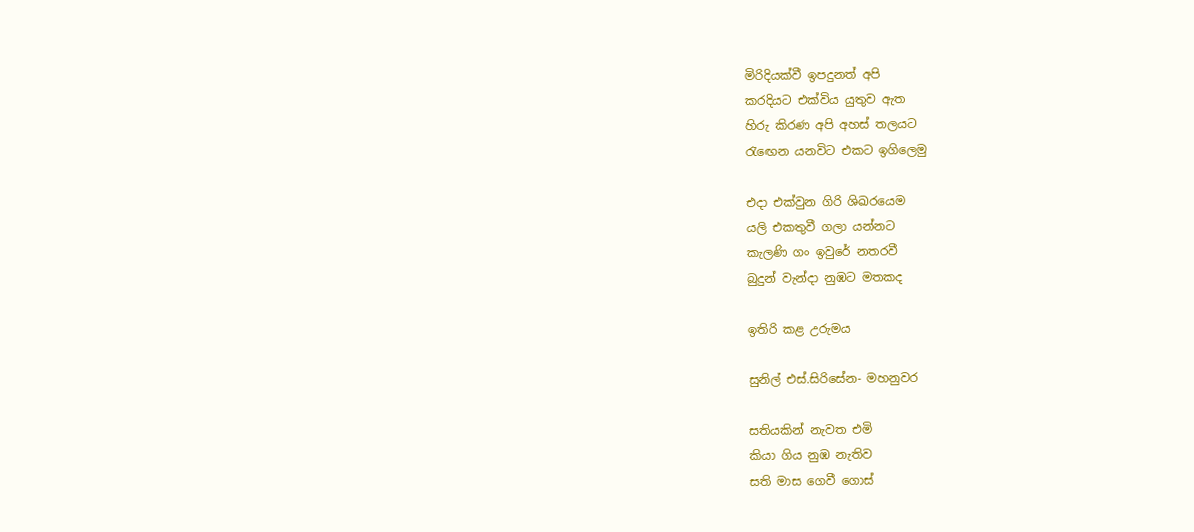මිරිදියක්වී ඉපදුනත් අපි
කරදියට එක්විය යුතුව ඇත
හිරු කිරණ අපි අහස් තලයට
රැඟෙන යනවිට එකට ඉගිලෙමු

එදා එක්වුන ගිරි ශිඛරයෙම
යලි එකතුවී ගලා යන්නට
කැලණි ගං ඉවුරේ නතරවී
බුදුන් වැන්දා නුඹට මතකද

ඉතිරි කළ උරුමය

සුනිල් එස්.සිරිසේන- මහනුවර

සතියකින් නැවත එමි
කියා ගිය නුඹ නැතිව
සති මාස ගෙවී ගොස්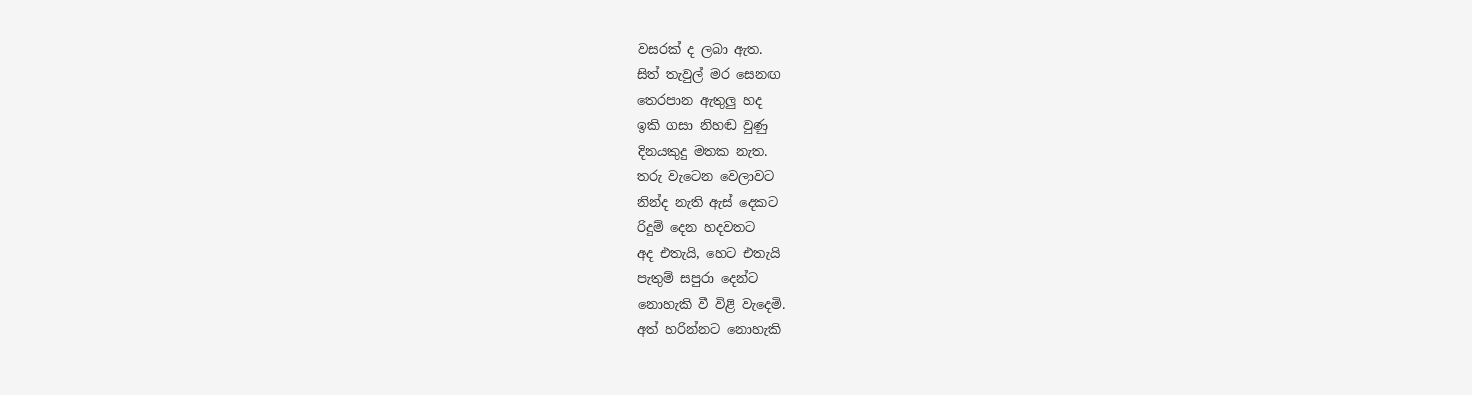වසරක් ද ලබා ඇත.
සිත් තැවුල් මර සෙනඟ
තෙරපාන ඇතුලු හද
ඉකි ගසා නිහඬ වුණු
දිනයකුදු මතක නැත.
තරු වැටෙන වෙලාවට
නින්ද නැති ඇස් දෙකට
රිදුම් දෙන හදවතට
අද එතැයි, හෙට එතැයි
පැතුම් සපුරා දෙන්ට
නොහැකි වී විළි වැදෙමි.
අත් හරින්නට නොහැකි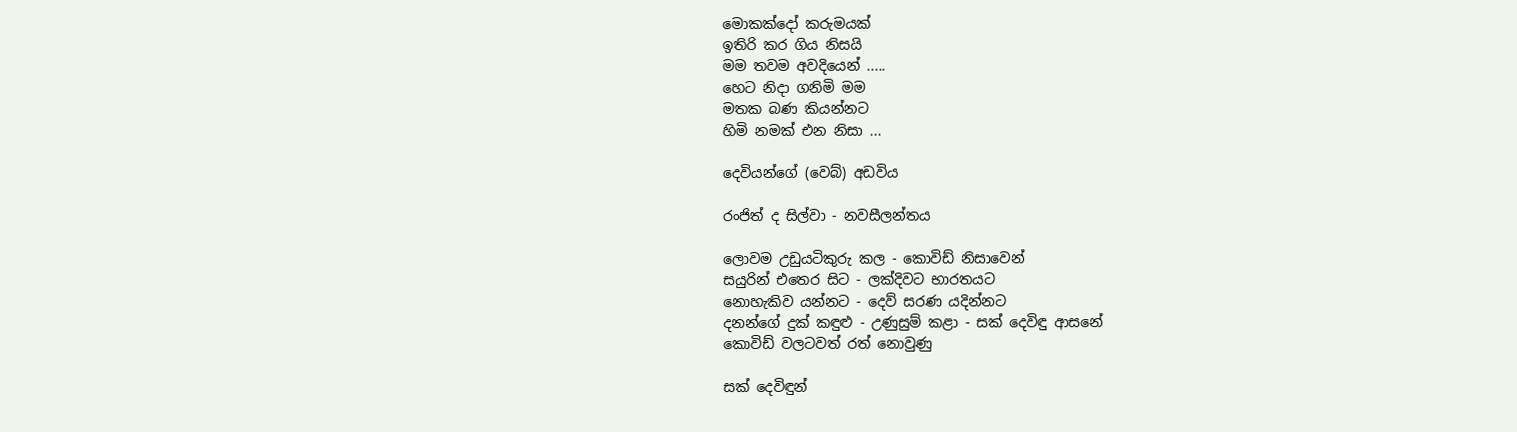මොකක්දෝ කරුමයක්
ඉතිරි කර ගිය නිසයි
මම තවම අවදියෙන් .....
හෙට නිදා ගනිමි මම
මතක බණ කියන්නට
හිමි නමක් එන නිසා ...

දෙවියන්ගේ (වෙබ්) අඩවිය

රංජිත් ද සිල්වා - නවසීලන්තය

ලොවම උඩුයටිකුරු කල - කොවිඩ් නිසාවෙන්
සයුරින් එතෙර සිට - ලක්දිවට භාරතයට
නොහැකිව යන්නට - දෙව් සරණ යදින්නට
දනන්ගේ දුක් කඳුළු - උණුසුම් කළා - සක් දෙවිඳු ආසනේ
කොවිඩ් වලටවත් රත් නොවුණු

සක් දෙවිඳුන්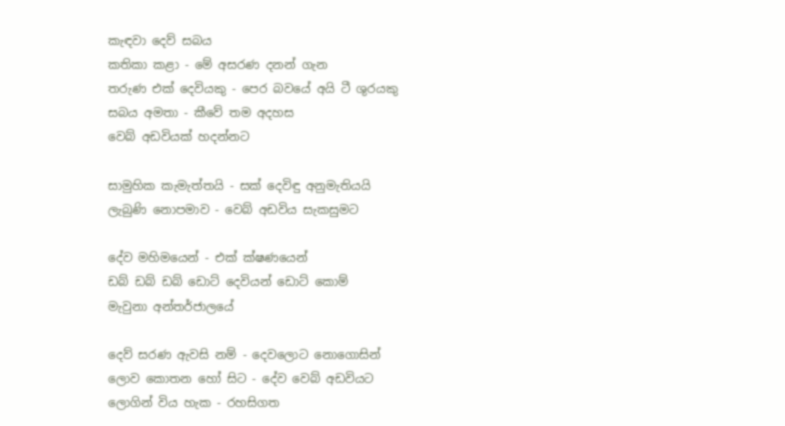කැඳවා දෙව් සබය
කතිකා කළා - මේ අසරණ දනන් ගැන
තරුණ එක් දෙවියකු - පෙර බවයේ අයි ටී ශුරයකු
සබය අමතා - කීවේ තම අදහස
වෙබ් අඩවියක් හදන්නට

සාමුහික කැමැත්තයි - සක් දෙවිඳු අනුමැතියයි
ලැබුණි නොපමාව - වෙබ් අඩවිය සැකසුමට

දේව මහිමයෙන් - එක් ක්ෂණයෙන්
ඩබ් ඩබ් ඩබ් ඩොට් දෙවියන් ඩොට් කොම්
මැවුනා අන්තර්ජාලයේ

දෙව් සරණ ඇවසි නම් - දෙවලොට නොගොසින්
ලොව කොතන හෝ සිට - දේව වෙබ් අඩවියට
ලොගින් විය හැක - රහසිගත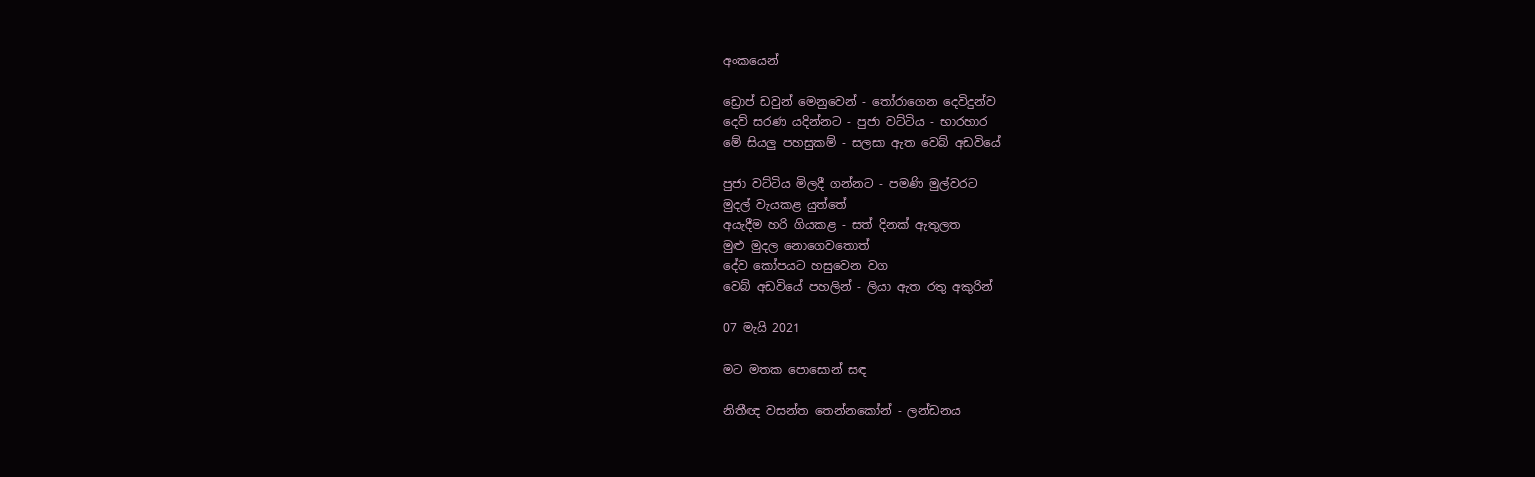අංකයෙන්

ඩ්‍රොප් ඩවුන් මෙනුවෙන් - තෝරාගෙන දෙවිදුන්ව
දෙව් සරණ යදින්නට - පුජා වට්ටිය - භාරහාර
මේ සියලු පහසුකම් - සලසා ඇත වෙබ් අඩවියේ

පුජා වට්ටිය මිලදී ගන්නට - පමණි මුල්වරට
මුදල් වැයකළ යුත්තේ
අයැදීම හරි ගියකළ - සත් දිනක් ඇතුලත
මුළු මුදල නොගෙවතොත්
දේව කෝපයට හසුවෙන වග
වෙබ් අඩවියේ පහලින් - ලියා ඇත රතු අකුරින්

07 මැයි 2021

මට මතක පොසොන් සඳ

නිතීඥ වසන්ත තෙන්නකෝන් - ලන්ඩනය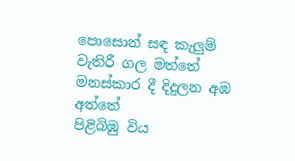පොසොන් සඳ කැලුම් වැතිරී ගල මත්තේ
මනස්කාර දී දිදුලන අඹ අත්තේ
පිළිබිඹු විය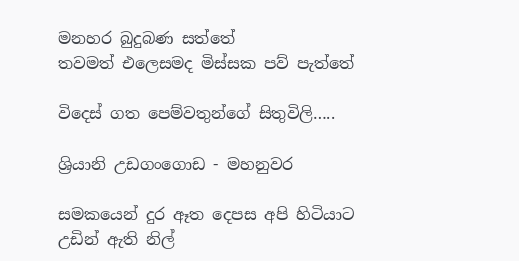මනහර බුදුබණ සත්තේ
තවමත් එලෙසමද මිස්සක පව් පැත්තේ

විදෙස් ගත පෙම්වතුන්ගේ සිතුවිලි…..

ශ්‍රියානි උඩගංගොඩ - මහනුවර

සමකයෙන් දුර ඈත දෙපස අපි හිටියාට
උඩින් ඇති නිල්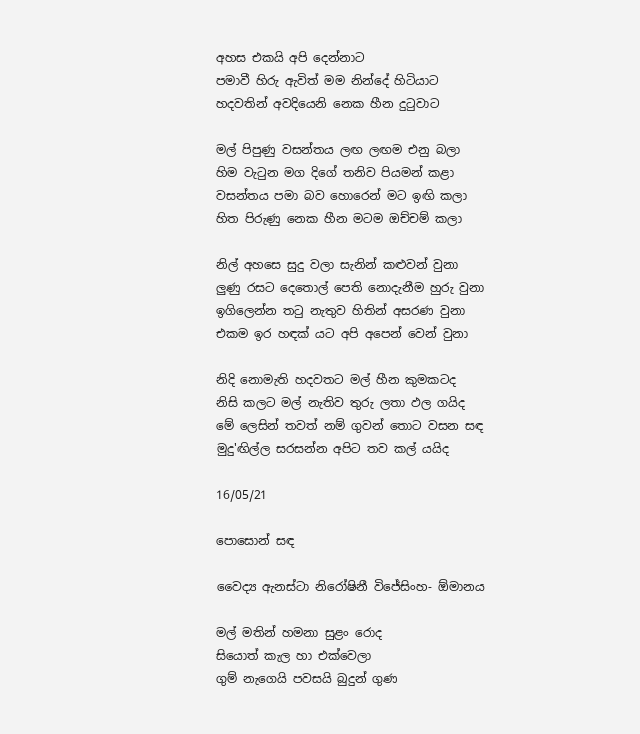අහස එකයි අපි දෙන්නාට
පමාවී හිරු ඇවිත් මම නින්දේ හිටියාට
හදවතින් අවදියෙනි නෙක හීන දුටුවාට

මල් පිපුණු වසන්තය ලඟ ලඟම එනු බලා
හිම වැටුන මග දිගේ තනිව පියමන් කළා
වසන්තය පමා බව හොරෙන් මට ඉඟි කලා
හිත පිරුණු නෙක හීන මටම ඔච්චම් කලා

නිල් අහසෙ සුදු වලා සැනින් කළුවන් වුනා
ලුණු රසට දෙතොල් පෙති නොදැනීම හුරු වුනා
ඉගිලෙන්න තටු නැතුව හිතින් අසරණ වුනා
එකම ඉර හඳක් යට අපි අපෙන් වෙන් වුනා

නිදි නොමැති හදවතට මල් හීන කුමකටද
නිසි කලට මල් නැතිව තුරු ලතා ඵල ගයිද
මේ ලෙසින් තවත් නම් ගුවන් තොට වසන සඳ
මුදු'ඟිල්ල සරසන්න අපිට තව කල් යයිද

16/05/21

පොසොන් සඳ

වෛද්‍ය ඇනස්ටා නිරෝෂිනී විජේසිංහ- ඕමානය

මල් මතින් හමනා සුළං රොද
සියොත් කැල හා එක්වෙලා
ගුම් නැගෙයි පවසයි බුදුන් ගුණ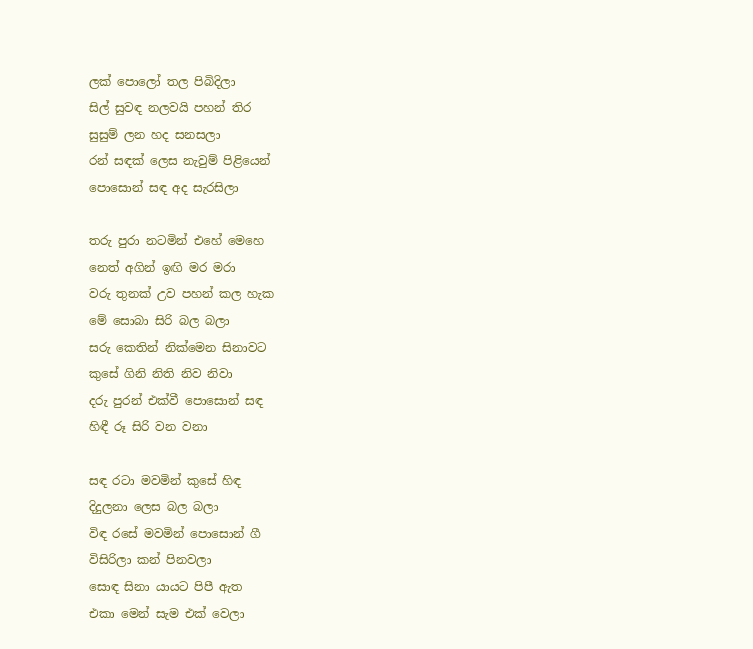ලක්‌ පොලෝ තල පිබිදිලා
සිල් සුවඳ නලවයි පහන් තිර
සුසුම් ලන හද සනසලා
රන් සඳක් ලෙස නැවුම් පිළියෙන්
පොසොන් සඳ අද සැරසිලා

තරු පුරා නටමින් එහේ මෙහෙ
නෙත් අගින් ඉඟි මර මරා
වරු තුනක් උව පහන් කල හැක
මේ සොබා සිරි බල බලා
සරු කෙතින් නික්මෙන සිනාවට
කුසේ ගිනි නිති නිව නිවා
දරු පුරන් එක්වී පොසොන් සඳ
හිඳී රූ සිරි වන වනා

සඳ රටා මවමින් කුසේ හිඳ
දිදුලනා ලෙස බල බලා
විඳ රසේ මවමින් පොසොන් ගී
විසිරිලා කන් පිනවලා
සොඳ සිනා යායට පිපී ඇත
එකා මෙන් සැම එක් වෙලා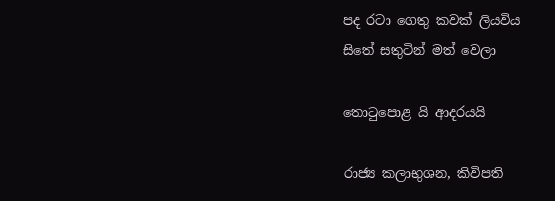පද රටා ගෙතු කවක් ලියවිය
සිතේ සතුටින් මත් වෙලා

තොටුපොළ යි ආදරයයි

රාජ්‍ය කලාභුශන, කිවිපති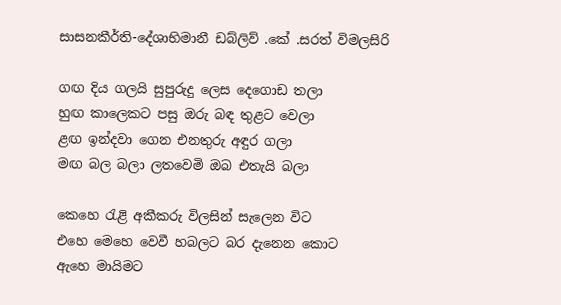සාසනකීර්ති-දේශාභිමානී ඩබ්ලිව් .කේ .සරත් විමලසිරි

ගඟ දිය ගලයි සුපුරුදු ලෙස දෙගොඩ තලා
හුඟ කාලෙකට පසු ඔරු බඳ තුළට වෙලා
ළඟ ඉන්දවා ගෙන එනතුරු අඳුර ගලා
මඟ බල බලා ලතවෙමි ඔබ එතැයි බලා

කෙහෙ රැළි අකීකරු විලසින් සැලෙන විට
එහෙ මෙහෙ වෙවී හබලට බර දැනෙන කොට
ඇහෙ මායිමට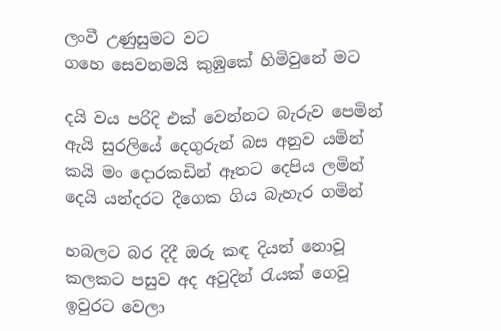ලංවී උණුසුමට වට
ගහෙ සෙවනමයි කුඹුකේ හිමිවුනේ මට

දයි වය පරිදි එක් වෙන්නට බැරුව පෙමින්
ඇයි සුරලියේ දෙගුරුන් බස අනුව යමින්
කයි මං දොරකඩින් ඈතට දෙපිය ලමින්
දෙයි යන්දරට දීගෙක ගිය බැහැර ගමින්

හබලට බර දිදී ඔරු කඳ දියත් නොවූ
කලකට පසුව අද අවුදින් රැයක් ගෙවූ
ඉවුරට වෙලා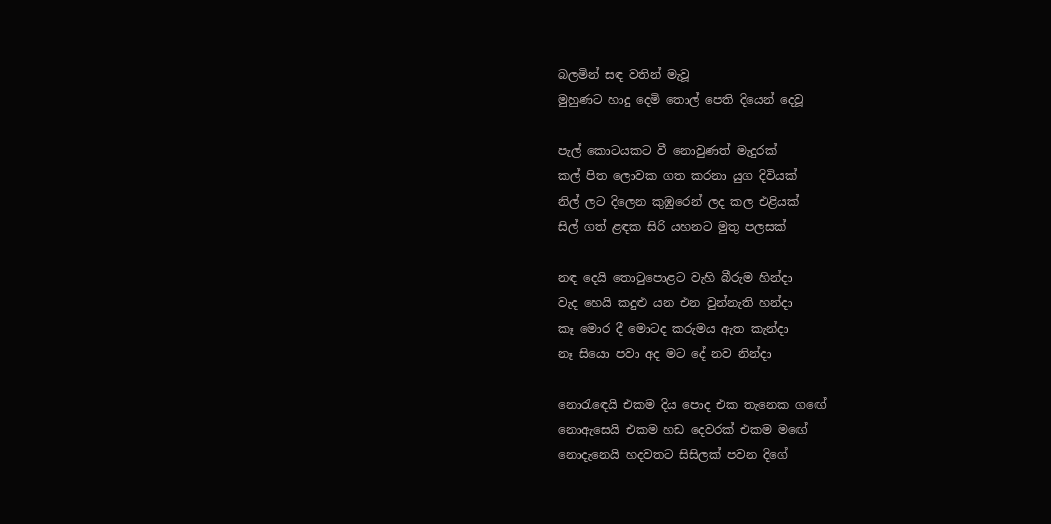බලමින් සඳ වතින් මැවූ
මුහුණට හාදු දෙමි තොල් පෙති දියෙන් දෙවූ

පැල් කොටයකට වී නොවුණත් මැදුරක්
කල් පිත ලොවක ගත කරනා යුග දිවියක්
නිල් ලට දිලෙන කුඹුරෙන් ලද කල එළියක්
සිල් ගත් ළඳක සිරි යහනට මුතු පලසක්

නඳ දෙයි තොටුපොළට වැහි බීරුම හින්දා
වැද හෙයි කදුළු යන එන වුන්නැති හන්දා
කෑ මොර දී මොටද කරුමය ඇත කැන්දා
නෑ සියො පවා අද මට දේ නව නින්දා

නොරැඳෙයි එකම දිය පොද එක තැනෙක ගඟේ
නොඇසෙයි එකම හඩ දෙවරක් එකම මඟේ
නොදැනෙයි හදවතට සිසිලක් පවන දිගේ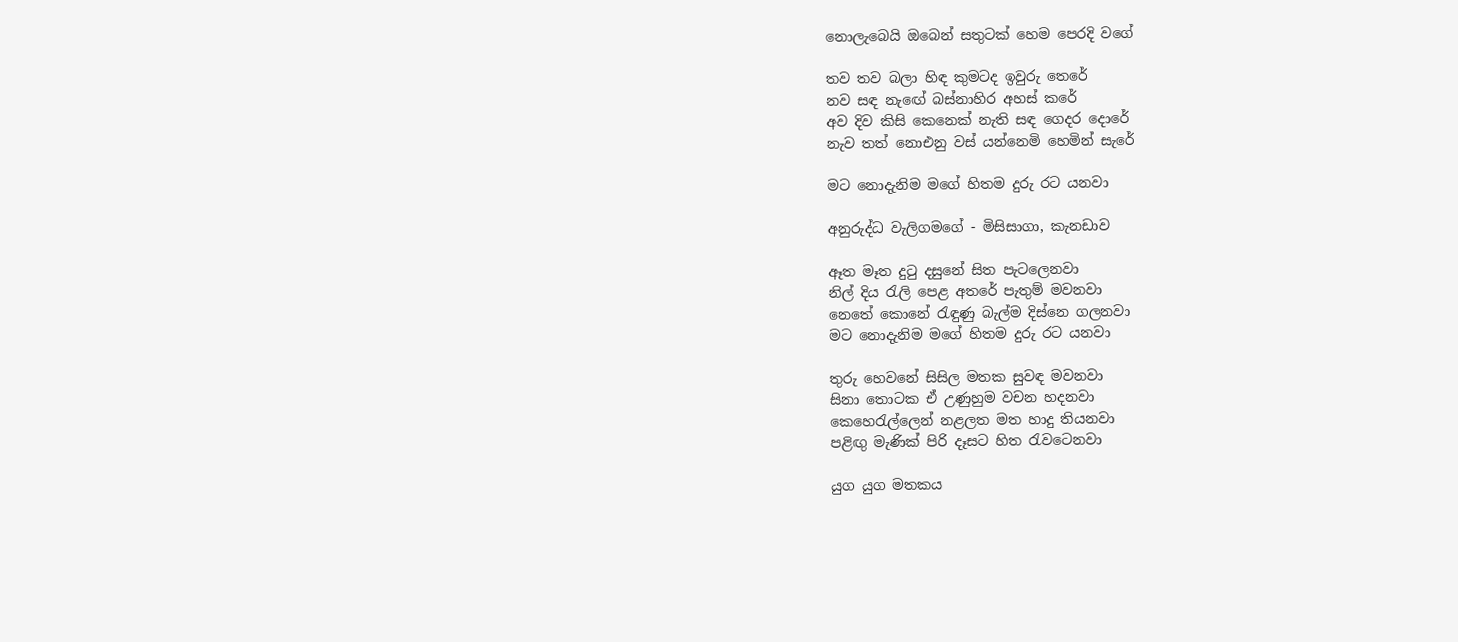නොලැබෙයි ඔබෙන් සතුටක් හෙම පෙරදි වගේ

තව තව බලා හිඳ කුමටද ඉවුරු තෙරේ
නව සඳ නැඟේ බස්නාහිර අහස් කරේ
අව දිව කිසි කෙනෙක් නැති සඳ ගෙදර දොරේ
නැව තත් නොඑනු වස් යන්නෙමි හෙමින් සැරේ

මට නොදැනිම මගේ හිතම දුරු රට යනවා

අනුරුද්ධ වැලිගමගේ - මිසිසාගා, කැනඩාව

ඈත මෑත දුටු දසුනේ සිත පැටලෙනවා
නිල් දිය රැලි පෙළ අතරේ පැතුම් මවනවා
නෙතේ කොනේ රැඳුණු බැල්ම දිස්නෙ ගලනවා
මට නොදැනිම මගේ හිතම දුරු රට යනවා

තුරු හෙවනේ සිසිල මතක සුවඳ මවනවා
සිනා තොටක ඒ උණුහුම වචන හදනවා
කෙහෙරැල්ලෙන් නළලත මත හාදු තියනවා
පළිඟු මැණික් පිරි දෑසට හිත රැවටෙනවා

යුග යුග මතකය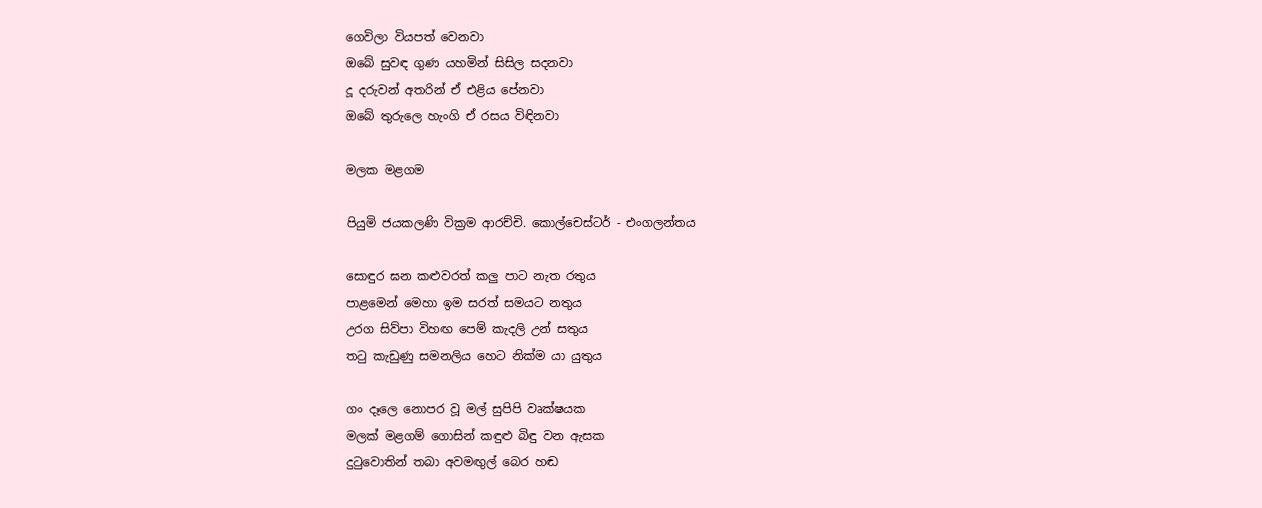ගෙවිලා වියපත් වෙනවා
ඔබේ සුවඳ ගුණ යහමින් සිසිල සදනවා
දූ දරුවන් අතරින් ඒ එළිය පේනවා
ඔබේ තුරුලෙ හැංගි ඒ රසය විඳිනවා

මලක මළගම

පියුමි ජයකලණි වික්‍රම ආරච්චි. කොල්චෙස්ටර් - එංගලන්තය

සොඳුර ඝන කළුවරත් කලු පාට නැත රතුය
පාළමෙන් මෙහා ඉම සරත් සමයට නතුය
උරග සිව්පා විහඟ පෙම් කැදලි උන් සතුය
තටු කැඩුණු සමනලිය හෙට නික්ම යා යුතුය

ගං දෑලෙ නොපර වූ මල් සුපිපි වෘක්ෂයක
මලක් මළගම් ගොසින් කඳුළු බිඳු වන ඇසක
දුටුවොතින් තබා අවමඟුල් බෙර හඬ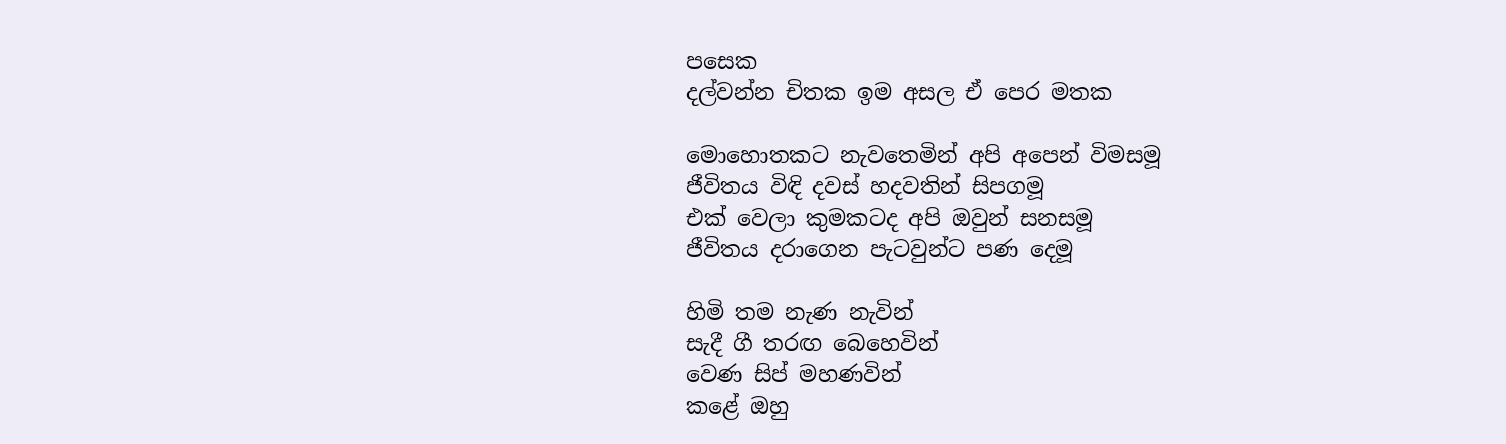පසෙක
දල්වන්න චිතක ඉම අසල ඒ පෙර මතක

මොහොතකට නැවතෙමින් අපි අපෙන් විමසමූ
ජීවිතය විඳි දවස් හදවතින් සිපගමූ
එක් වෙලා කුමකටද අපි ඔවුන් සනසමූ
ජීවිතය දරාගෙන පැටවුන්ට පණ දෙමූ

හිමි තම නැණ නැවින්
සැදී ගී තරඟ බෙහෙවින්
වෙණ සිප් මහණවින්
කළේ ඔහු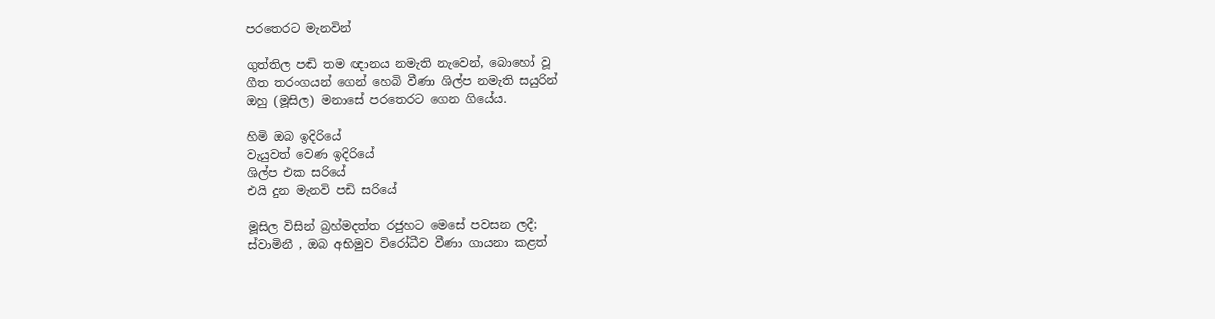පරතෙරට මැනවින්

ගුත්තිල පඬි තම ඥානය නමැති නැවෙන්, බොහෝ වූ
ගීත තරංගයන් ගෙන් හෙබි වීණා ශිල්ප නමැති සයුරින්
ඔහු (මූසිල) මනාසේ පරතෙරට ගෙන ගියේය.

හිමි ඔබ ඉදිරියේ
වැයුවත් වෙණ ඉදිරියේ
ශිල්ප එක සරියේ
එයි දුන මැනවි පඩි සරියේ

මූසිල විසින් බ්‍රහ්මදත්ත රජුහට මෙසේ පවසන ලදී;
ස්වාමිනී , ඔබ අභිමුව විරෝධීව වීණා ගායනා කළත්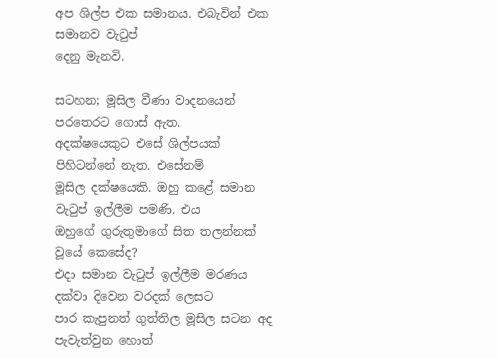අප ශිල්ප එක සමානය. එබැවින් එක සමානව වැටුප්
දෙනු මැනවි.

සටහන; මූසිල වීණා වාදනයෙන් පරතෙරට ගොස් ඇත.
අදක්ෂයෙකුට එසේ ශිල්පයක් පිහිටන්නේ නැත. එසේනම්
මූසිල දක්ෂයෙකි. ඔහු කළේ සමාන වැටුප් ඉල්ලීම පමණි. එය
ඔහුගේ ගුරුතුමාගේ සිත තලන්නක් වූයේ කෙසේද?
එදා සමාන වැටුප් ඉල්ලීම මරණය දක්වා දිවෙන වරදක් ලෙසට
පාර කැපුනත් ගුත්තිල මූසිල සටන අද පැවැත්වුන හොත්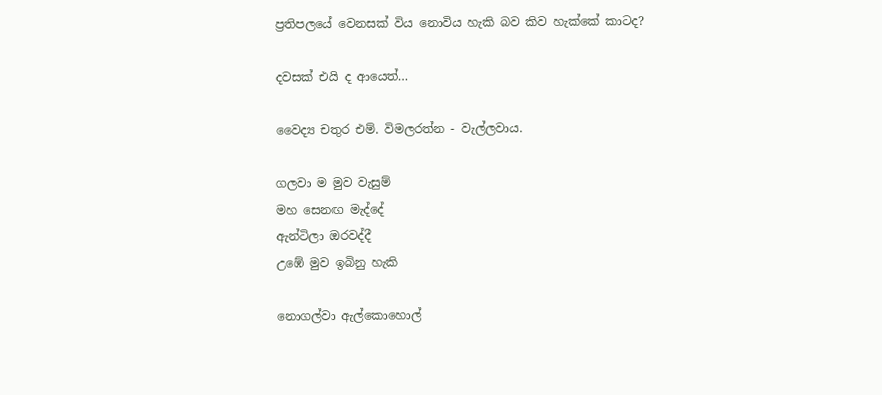ප්‍රතිපලයේ වෙනසක් විය නොවිය හැකි බව කිව හැක්කේ කාටද?

දවසක් එයි ද ආයෙත්…

වෛද්‍ය චතුර එම්. විමලරත්න - වැල්ලවාය.

ගලවා ම මුව වැසුම්
මහ සෙනඟ මැද්දේ
ඇන්ටිලා ඔරවද්දී
උඹේ මුව ඉබිනු හැකි

නොගල්වා ඇල්කොහොල්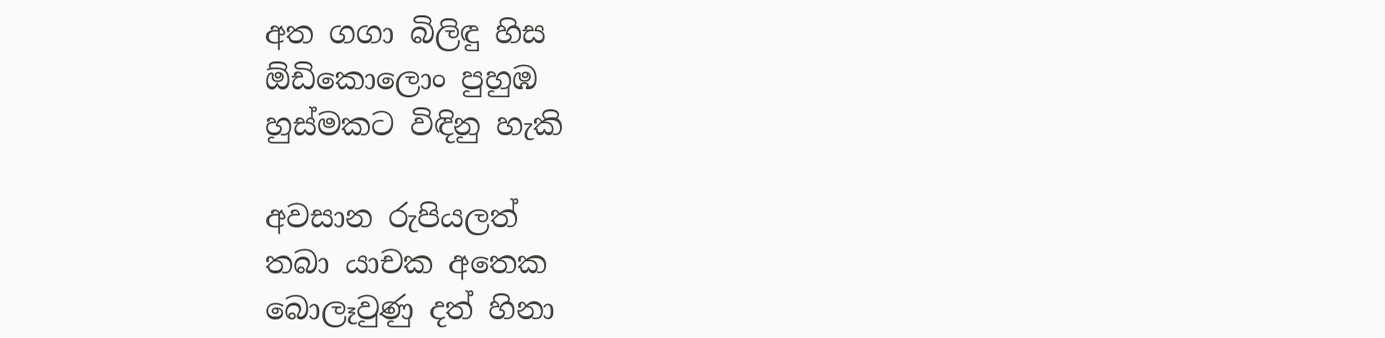අත ගගා බිලිඳු හිස
ඕඩිකොලොං පුහුඹ
හුස්මකට විඳිනු හැකි

අවසාන රුපියලත්
තබා යාචක අතෙක
බොලෑවුණු දත් හිනා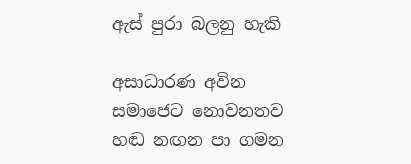ඇස් පුරා බලනු හැකි

අසාධාරණ අවින
සමාජෙට නොවනතව
හඬ නඟන පා ගමන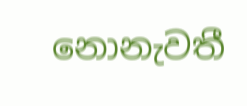නොනැවතී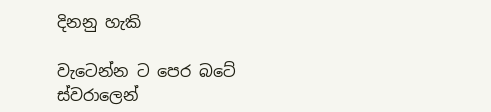දිනනු හැකි

වැටෙන්න ට පෙර බටේ
ස්වරාලෙන්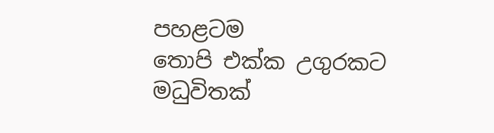පහළටම
තොපි එක්ක උගුරකට
මධුවිතක්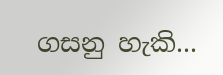ගසනු හැකි...